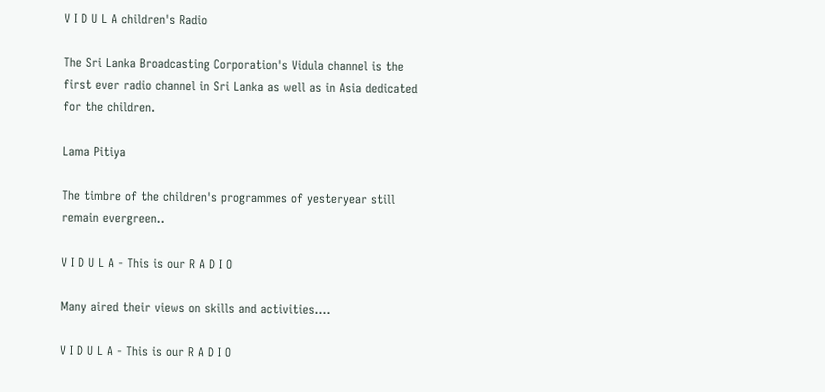V I D U L A children's Radio

The Sri Lanka Broadcasting Corporation's Vidula channel is the first ever radio channel in Sri Lanka as well as in Asia dedicated for the children.

Lama Pitiya

The timbre of the children's programmes of yesteryear still remain evergreen..

V I D U L A - This is our R A D I O

Many aired their views on skills and activities....

V I D U L A - This is our R A D I O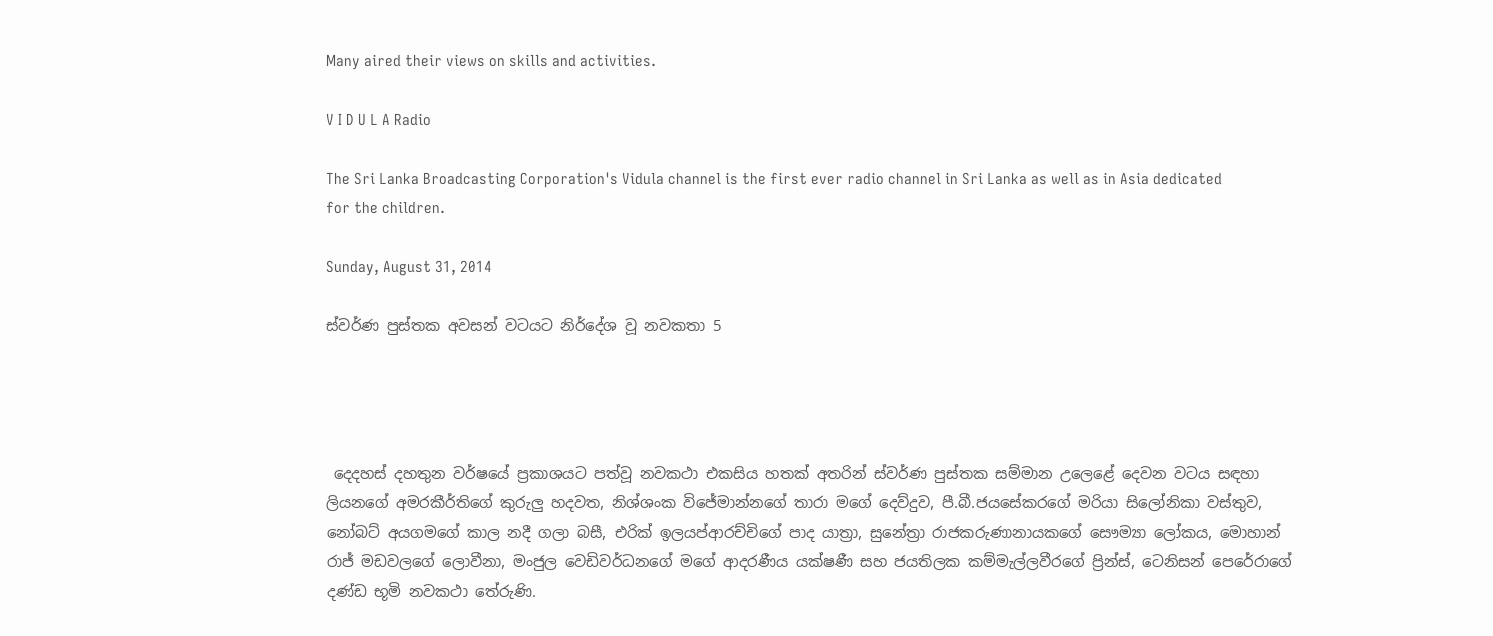Many aired their views on skills and activities.

V I D U L A Radio

The Sri Lanka Broadcasting Corporation's Vidula channel is the first ever radio channel in Sri Lanka as well as in Asia dedicated for the children.

Sunday, August 31, 2014

ස්වර්ණ පුස්තක අවසන් වටයට නිර්දේශ වූ නවකතා 5




 දෙදහස් දහතුන වර්ෂයේ ප්‍රකාශයට පත්වූ නවකථා එකසිය හතක් අතරින් ස්වර්ණ පුස්තක සම්මාන උලෙළේ දෙවන වටය සඳහා ලියනගේ අමරකීර්තිගේ කුරුලු හදවත, නිශ්ශංක විජේමාන්නගේ තාරා මගේ දෙව්දුව, පී.බී.ජයසේකරගේ මරියා සිලෝනිකා වස්තුව, නෝබට් අයගමගේ කාල නදී ගලා බසී, එරික් ඉලයප්ආරච්චිගේ පාද යාත්‍රා, සුනේත්‍රා රාජකරුණානායකගේ සෞම්‍යා ‍ලෝකය, මොහාන් රාජ් මඩවලගේ ලොවීනා, මංජුල වෙඩිවර්ධනගේ මගේ ආදරණීය යක්ෂණී සහ ජයතිලක කම්මැල්ලවීරගේ ප්‍රින්ස්, ටෙනිසන් පෙරේරාගේ දණ්ඩ භූමි නවකථා තේරුණි.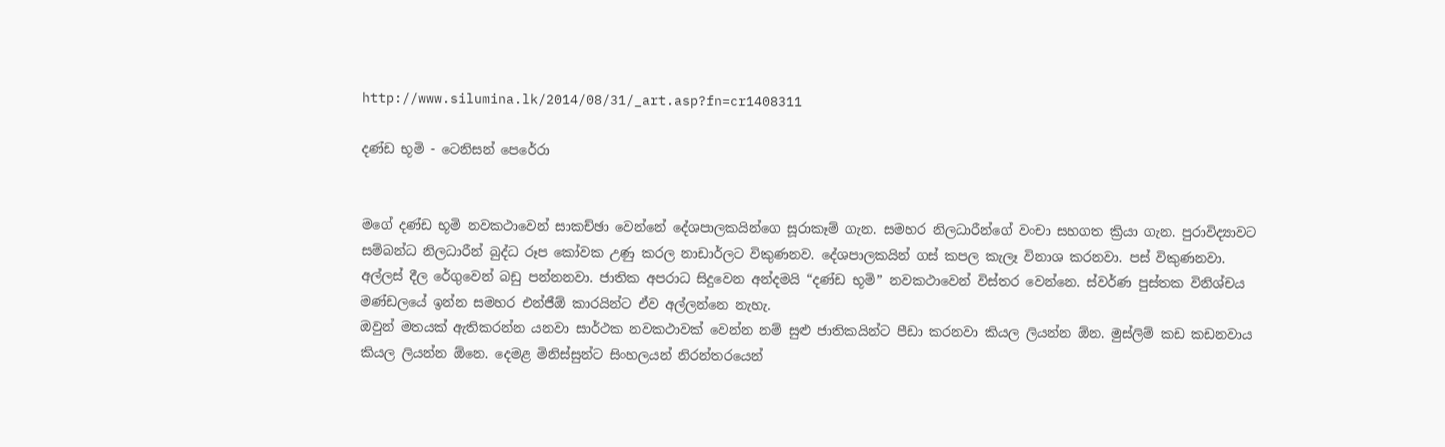http://www.silumina.lk/2014/08/31/_art.asp?fn=cr1408311

දණ්ඩ භූමි - ටෙනිසන් පෙරේරා


මගේ දණ්ඩ භූමි නවකථාවෙන් සාකච්ඡා වෙන්නේ දේශපාලකයින්ගෙ සූරාකෑම් ගැන. සමහර නිලධාරීන්ගේ වංචා සහගත ක්‍රියා ගැන. පුරාවිද්‍යාවට සම්බන්ධ නිලධාරීන් බුද්ධ රූප කෝවක උණු කරල නාඩාර්ලට විකුණනව. දේශපාලකයින් ගස් කපල කැලෑ විනාශ කරනවා. පස් විකුණනවා. අල්ලස් දීල රේගුවෙන් බඩු පන්නනවා. ජාතික අපරාධ සිදුවෙන අන්දමයි “දණ්ඩ භූමි” නවකථාවෙන් විස්තර වෙන්නෙ. ස්වර්ණ පුස්තක විනිශ්චය මණ්ඩලයේ ඉන්න සමහර එන්ජීඕ කාරයින්ට ඒව අල්ලන්නෙ නැහැ.
ඔවුන් මතයක් ඇතිකරන්න යනවා සාර්ථක නවකථාවක් වෙන්න නම් සුළු ජාතිකයින්ට පීඩා කරනවා කියල ලියන්න ඕන. මුස්ලිම් කඩ කඩනවාය කියල ලියන්න ඕනෙ. දෙමළ මිනිස්සුන්ට සිංහලයන් නිරන්තරයෙන්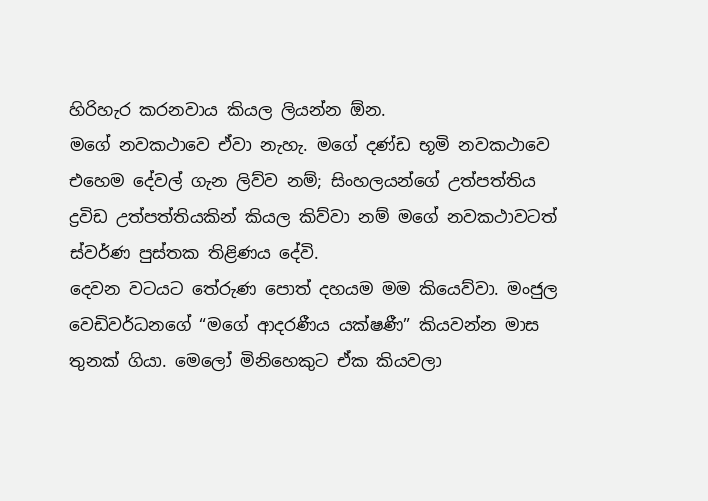හිරිහැර කරනවාය කියල ලියන්න ඕන.
මගේ නවකථාවෙ ඒවා නැහැ. මගේ දණ්ඩ භූමි නවකථාවෙ එහෙම ‍දේවල් ගැන ලිව්ව නම්; සිංහලයන්ගේ උත්පත්තිය ද්‍රවිඩ උත්පත්තියකින් කියල කිව්වා නම් මගේ නවකථාවටත් ස්වර්ණ පුස්තක තිළිණය දේවි.
දෙවන වටයට තේරුණ පොත් දහයම මම කියෙව්වා. මංජුල වෙඩිවර්ධනගේ “මගේ ආදරණීය යක්ෂණී” කියවන්න මාස තුනක් ගියා. මෙලෝ මිනිහෙකුට ඒක කියවලා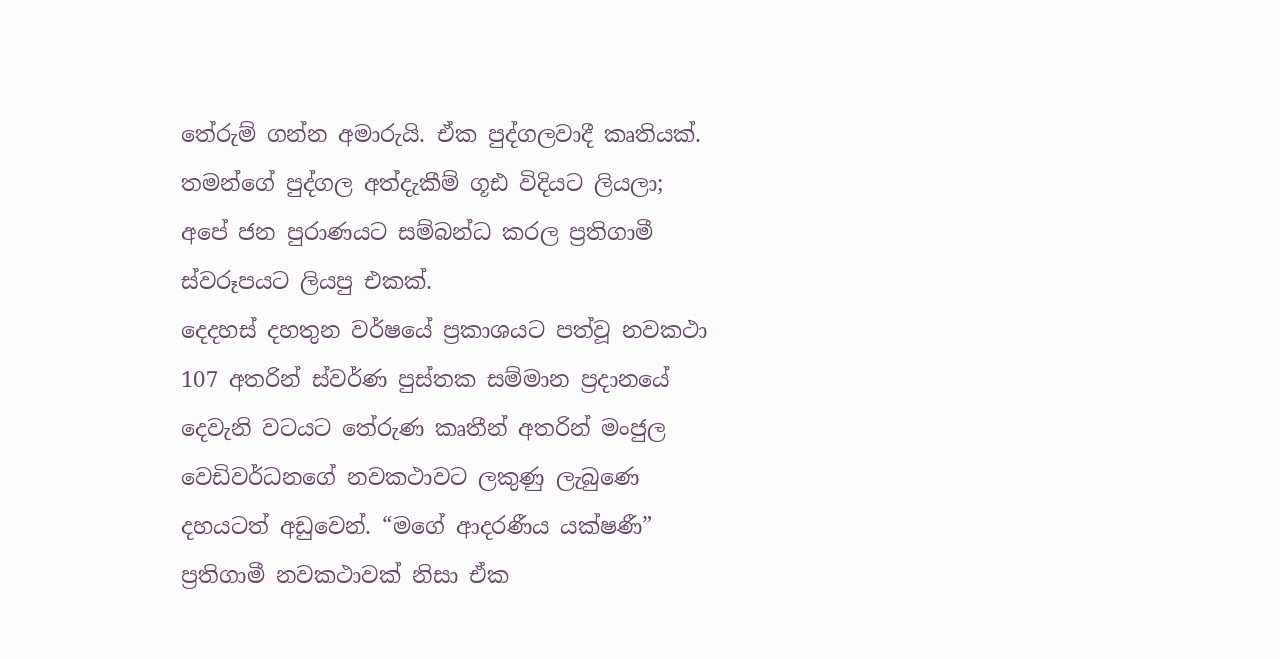තේරුම් ගන්න අමාරුයි. ඒක පුද්ගලවාදී කෘතියක්. තමන්ගේ පුද්ගල අත්දැකීම් ගූඪ විදියට ලියලා; අපේ ජන පුරාණයට සම්බන්ධ කරල ප්‍රතිගාමී ස්වරූපයට ලියපු එකක්.
දෙදහස් දහතුන වර්ෂයේ ප්‍රකාශයට පත්වූ නවකථා 107 අතරින් ස්වර්ණ පුස්තක සම්මාන ප්‍රදානයේ දෙවැනි වටයට තේරුණ කෘතීන් අතරින් මංජුල වෙඩිවර්ධනගේ නවකථාවට ලකුණු ලැබුණෙ දහයටත් අඩුවෙන්. “මගේ ආදරණීය යක්ෂණී” ප්‍රතිගාමී නවකථාවක් නිසා ඒක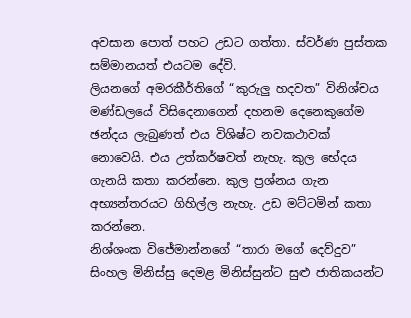අවසාන පොත් පහට උඩට ගත්තා. ස්වර්ණ පුස්තක සම්මානයත් එයටම දේවි.
ලියනගේ අමරකීර්තිගේ “කුරුලු හදවත” විනිශ්චය මණ්ඩලයේ විසිදෙනාගෙන් දහනම දෙනෙකුගේම ඡන්දය ලැබුණත් එය විශිෂ්ට නවකථාවක් නොවෙයි. එය උත්කර්ෂවත් නැහැ. කුල භේදය ගැනයි කතා කරන්නෙ. කුල ප්‍රශ්නය ගැන අභ්‍යන්තරයට ගිහිල්ල නැහැ. උඩ මට්ටමින් කතා කරන්නෙ.
නිශ්ශංක විජේමාන්නගේ “තාරා මගේ දෙව්දුව” සිංහල මිනිස්සු දෙමළ මිනිස්සුන්ට සුළු ජාතිකයන්ට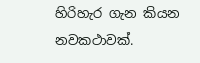හිරිහැර ගැන කියන නවකථාවක්.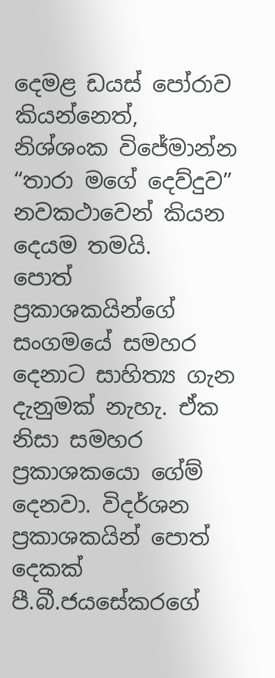දෙමළ ඩයස් පෝරාව කියන්නෙත්, නිශ්ශංක විජේමාන්න “තාරා මගේ දෙව්දුව” නවකථාවෙන් කියන දෙයම තමයි.
පොත් ප්‍රකාශකයින්ගේ සංගමයේ සමහර දෙනාට සාහිත්‍ය ගැන දැනුමක් නැහැ. ඒක නිසා සමහර ප්‍රකාශකයො ගේම් දෙනවා. විදර්ශන ප්‍රකාශකයින් පොත් දෙකක් පී.බී.ජයසේකරගේ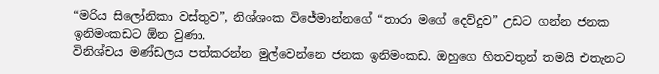“මරිය සිලෝනිකා වස්තුව”, නිශ්ශංක විජේමාන්නගේ “තාරා මගේ දෙව්දුව” උඩට ගන්න ජනක ඉනිමංකඩට ඕන වුණා.
විනිශ්චය මණ්ඩලය පත්කරන්න මුල්වෙන්නෙ ජනක ඉනිමංකඩ. ඔහුගෙ හිතවතුන් තමයි එතැනට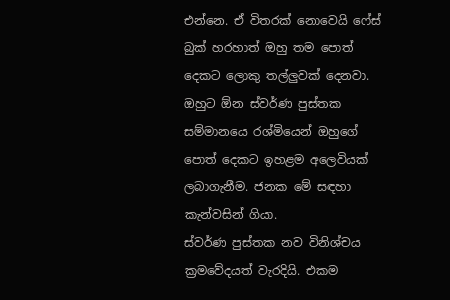එන්නෙ. ඒ විතරක් නොවෙයි ෆේස් බුක් හරහාත් ඔහු තම පොත් දෙකට ලොකු තල්ලුවක් දෙනවා. ඔහුට ඕන ස්වර්ණ පුස්තක සම්මානයෙ රශ්මියෙන් ඔහුගේ පොත් දෙකට ඉහළම ‍අලෙවියක් ලබාගැනීම. ජනක මේ සඳහා කැන්වසින් ගියා.
ස්වර්ණ පුස්තක නව විනිශ්චය ක්‍රමවේදයත් වැරදියි. එකම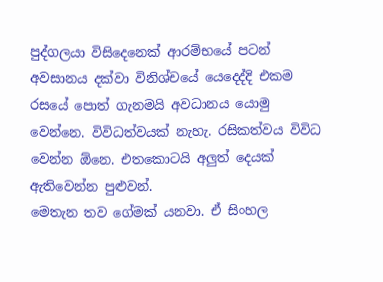පුද්ගලයා විසිදෙනෙක් ආරම්භයේ පටන් අවසානය දක්වා විනිශ්චයේ යෙදෙද්දි එකම රසයේ පොත් ගැනමයි අවධානය යොමු වෙන්නෙ. විවිධත්වයක් නැහැ. රසිකත්වය විවිධ වෙන්න ඕනෙ. එතකොටයි අලුත් දෙයක් ඇතිවෙන්න පුළුවන්.
මෙතැන තව ගේමක් යනවා. ඒ සිංහල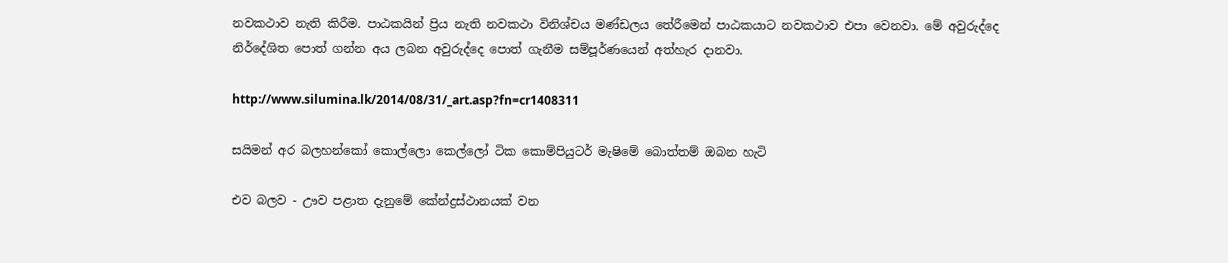නවකථාව නැති කිරීම. පාඨකයින් ප්‍රිය නැති නවකථා විනිශ්චය මණ්ඩලය ‍තේරීමෙන් පාඨකයාට නවකථාව එපා වෙනවා. මේ අවුරුද්දෙ නිර්දේශිත පොත් ගන්න අය ලබන අවුරුද්දෙ පොත් ගැනීම සම්පූර්ණයෙන් අත්හැර දානවා.

http://www.silumina.lk/2014/08/31/_art.asp?fn=cr1408311

සයිමන් අර බලහන්කෝ කොල්ලො කෙල්ලෝ ටික කොම්පියුටර් මැෂිමේ බොත්තම් ඔබන හැටි

එව බලව - ඌව පළාත දැනුමේ කේන්ද්‍රස්ථානයක් වන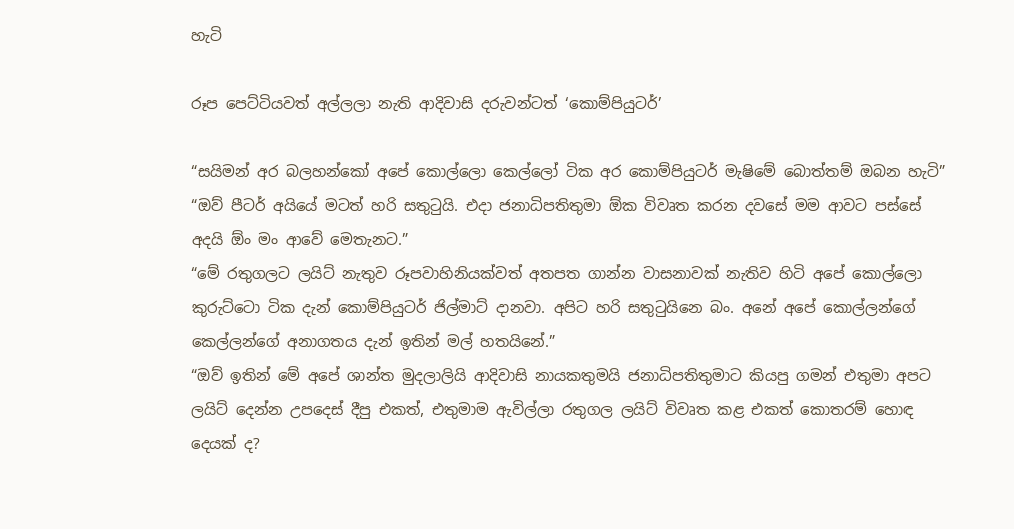හැටි

රූප පෙට්ටියවත් අල්ලලා නැති ආදිවාසි දරුවන්ටත් ‘කොම්පියුටර්’

“සයිමන් අර බලහන්කෝ අපේ කොල්ලො කෙල්ලෝ ටික අර කොම්පියුටර් මැෂිමේ බොත්තම් ඔබන හැටි”
“ඔව් පීටර් අයියේ මටත් හරි සතුටුයි. එදා ජනාධිපතිතුමා ඕක විවෘත කරන දවසේ මම ආවට පස්සේ අදයි ඕං මං ආවේ මෙතැනට.”
“මේ රතුගලට ලයිට් නැතුව රූපවාහිනියක්වත් අතපත ගාන්න වාසනාවක් නැතිව හිටි අපේ කොල්ලො කුරුට්ටො ටික දැන් කොම්පියුටර් ජිල්මාට් දානවා. අපිට හරි සතුටුයිනෙ බං. අනේ අපේ කොල්ලන්ගේ කෙල්ලන්ගේ අනාගතය දැන් ඉතින් මල් හතයිනේ.”
“ඔව් ඉතින් මේ අපේ ශාන්ත මුදලාලියි ආදිවාසි නායකතුමයි ජනාධිපතිතුමාට කියපු ගමන් එතුමා අපට ලයිට් දෙන්න උපදෙස් දීපු එකත්, එතුමාම ඇවිල්ලා රතුගල ලයිට් විවෘත කළ එකත් කොතරම් හොඳ දෙයක් ද?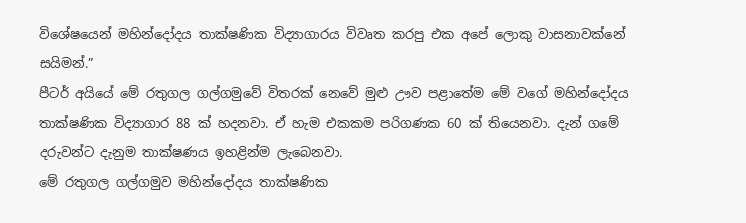විශේෂයෙන් මහින්දෝදය තාක්ෂණික විද්‍යාගාරය විවෘත කරපු එක අපේ ලොකු වාසනාවක්නේ සයිමන්.”
පීටර් අයියේ මේ රතුගල ගල්ගමුවේ විතරක් නෙවේ මුළු ඌව පළාතේම මේ වගේ මහින්දෝදය තාක්ෂණික විද්‍යාගාර 88 ක් හදනවා. ඒ හැම එකකම පරිගණක 60 ක් තියෙනවා. දැන් ගමේ දරුවන්ට දැනුම තාක්ෂණය ඉහළින්ම ලැබෙනවා.
මේ රතුගල ගල්ගමුව මහින්දෝදය තාක්ෂණික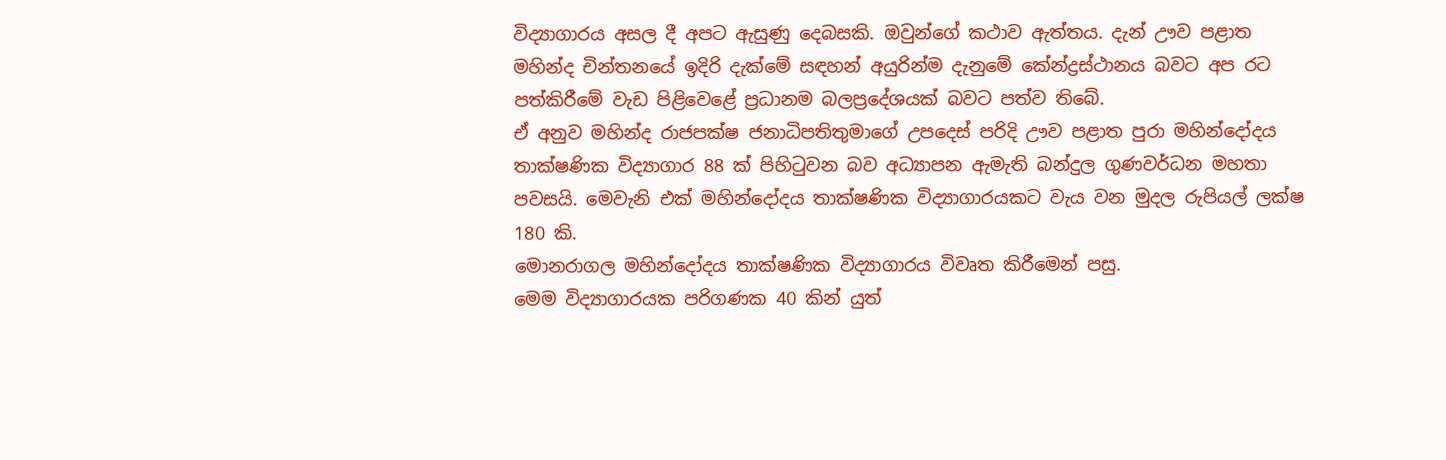විද්‍යාගාරය අසල දී අපට ඇසුණු දෙබසකි. ඔවුන්ගේ කථාව ඇත්තය. දැන් ඌව පළාත මහින්ද චින්තනයේ ඉදිරි දැක්මේ සඳහන් අයුරින්ම දැනුමේ කේන්ද්‍රස්ථානය බවට අප රට පත්කිරීමේ වැඩ පිළිවෙළේ ප්‍රධානම බලප්‍රදේශයක් බවට පත්ව තිබේ.
ඒ අනුව මහින්ද රාජපක්ෂ ජනාධිපතිතුමාගේ උපදෙස් පරිදි ඌව පළාත පුරා මහින්දෝදය තාක්ෂණික විද්‍යාගාර 88 ක් පිහිටුවන බව අධ්‍යාපන ඇමැති බන්දුල ගුණවර්ධන මහතා පවසයි. මෙවැනි එක් මහින්දෝදය තාක්ෂණික විද්‍යාගාරයකට වැය වන මුදල රුපියල් ලක්ෂ 180 කි.
මොනරාගල මහින්දෝදය තාක්ෂණික විද්‍යාගාරය විවෘත කිරීමෙන් පසු.
මෙම විද්‍යාගාරයක පරිගණක 40 කින් යුත්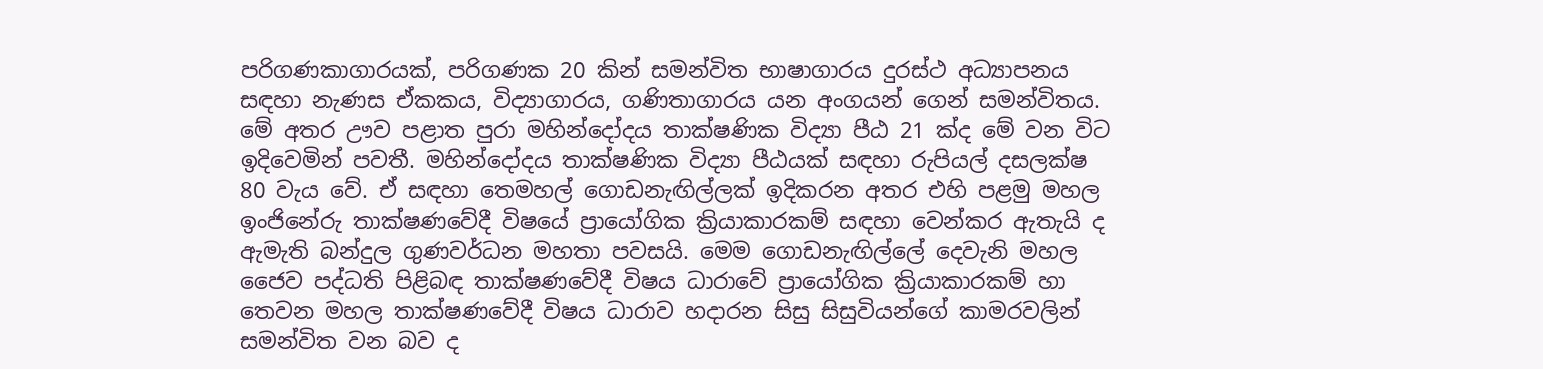පරිගණකාගාරයක්, පරිගණක 20 කින් සමන්විත භාෂාගාරය දුරස්ථ අධ්‍යාපනය සඳහා නැණස ඒකකය, විද්‍යාගාරය, ගණිතාගාරය යන අංගයන් ගෙන් සමන්විතය.
මේ අතර ඌව පළාත පුරා මහින්දෝදය තාක්ෂණික විද්‍යා පීඨ 21 ක්ද මේ වන විට ඉදිවෙමින් පවතී. මහින්දෝදය තාක්ෂණික විද්‍යා පීඨයක් සඳහා රුපියල් දසලක්ෂ 80 වැය වේ. ඒ සඳහා තෙමහල් ගොඩනැඟිල්ලක් ඉදිකරන අතර එහි පළමු මහල ඉංජිනේරු තාක්ෂණවේදී විෂයේ ප්‍රායෝගික ක්‍රියාකාරකම් සඳහා වෙන්කර ඇතැයි ද ඇමැති බන්දුල ගුණවර්ධන මහතා පවසයි. මෙම ගොඩනැඟිල්ලේ දෙවැනි මහල ජෛව පද්ධති පිළිබඳ තාක්ෂණවේදී විෂය ධාරාවේ ප්‍රායෝගික ක්‍රියාකාරකම් හා තෙවන මහල තාක්ෂණවේදී විෂය ධාරාව හදාරන සිසු සිසුවියන්ගේ කාමරවලින් සමන්විත වන බව ද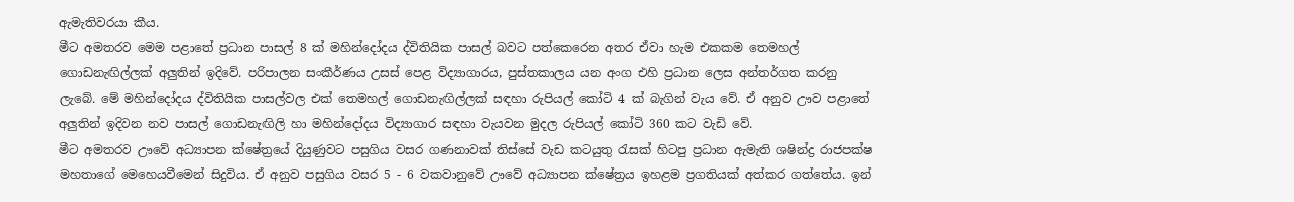ඇමැතිවරයා කීය.
මීට අමතරව මෙම පළාතේ ප්‍රධාන පාසල් 8 ක් මහින්දෝදය ද්විතියික පාසල් බවට පත්කෙරෙන අතර ඒවා හැම එකකම තෙමහල් ගොඩනැඟිල්ලක් අලුතින් ඉදිවේ. පරිපාලන සංකීර්ණය උසස් පෙළ විද්‍යාගාරය, පුස්තකාලය යන අංග එහි ප්‍රධාන ලෙස අන්තර්ගත කරනු ලැබේ. මේ මහින්දෝදය ද්විතියික පාසල්වල එක් තෙමහල් ගොඩනැඟිල්ලක් සඳහා රුපියල් කෝටි 4 ක් බැගින් වැය වේ. ඒ අනුව ඌව පළාතේ අලුතින් ඉදිවන නව පාසල් ගොඩනැඟිලි හා මහින්දෝදය විද්‍යාගාර සඳහා වැයවන මුදල රුපියල් කෝටි 360 කට වැඩි වේ.
මීට අමතරව ඌවේ අධ්‍යාපන ක්ෂේත්‍රයේ දියුණුවට පසුගිය වසර ගණනාවක් තිස්සේ වැඩ කටයුතු රැසක් හිටපු ප්‍රධාන ඇමැති ශෂින්ද්‍ර රාජපක්ෂ මහතාගේ මෙහෙයවීමෙන් සිදුවිය. ඒ අනුව පසුගිය වසර 5 - 6 වකවානුවේ ඌවේ අධ්‍යාපන ක්ෂේත්‍රය ඉහළම ප්‍රගතියක් අත්කර ගත්තේය. ඉන්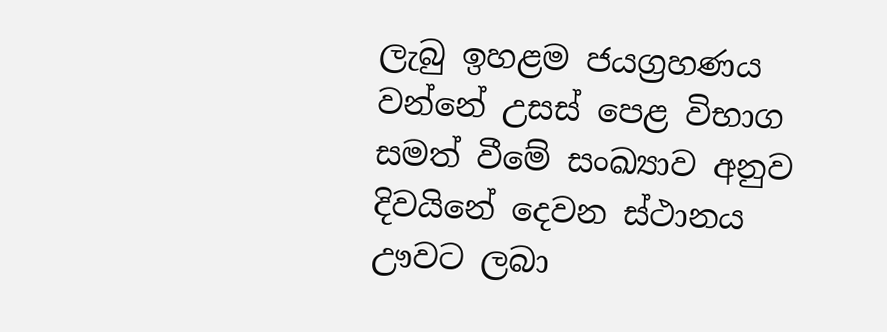ලැබු ඉහළම ජයග්‍රහණය වන්නේ උසස් පෙළ විභාග සමත් වීමේ සංඛ්‍යාව අනුව දිවයිනේ දෙවන ස්ථානය ඌවට ලබා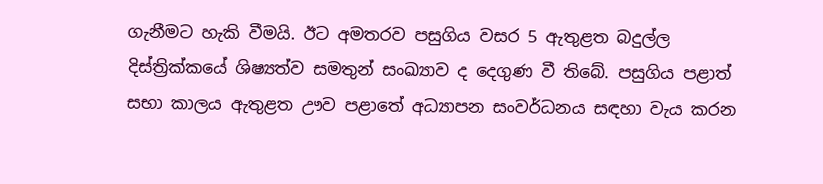ගැනීමට හැකි වීමයි. ඊට අමතරව පසුගිය වසර 5 ඇතුළත බදුල්ල දිස්ත්‍රික්කයේ ශිෂ්‍යත්ව සමතුන් සංඛ්‍යාව ද දෙගුණ වී තිබේ. පසුගිය පළාත් සභා කාලය ඇතුළත ඌව පළාතේ අධ්‍යාපන සංවර්ධනය සඳහා වැය කරන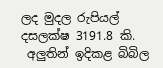ලද මුදල රුපියල් දසලක්ෂ 3191.8 කි.
 අලුතින් ඉදිකළ බිබිල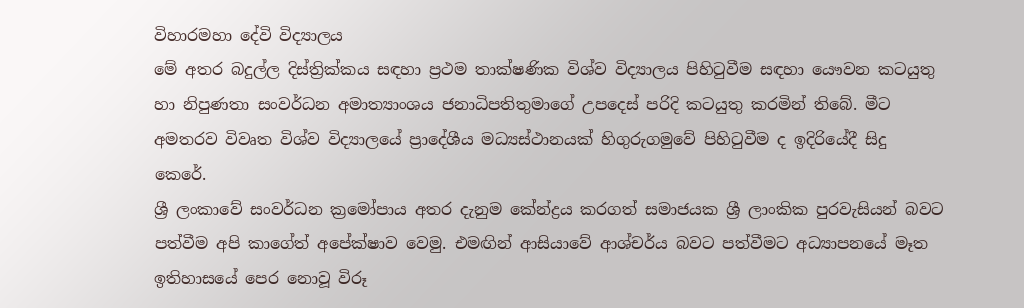විහාරමහා දේවි විද්‍යාලය
මේ අතර බදුල්ල දිස්ත්‍රික්කය සඳහා ප්‍රථම තාක්ෂණික විශ්ව විද්‍යාලය පිහිටුවීම සඳහා යෞවන කටයුතු හා නිපුණතා සංවර්ධන අමාත්‍යාංශය ජනාධිපතිතුමාගේ උපදෙස් පරිදි කටයුතු කරමින් තිබේ. මීට අමතරව විවෘත විශ්ව විද්‍යාලයේ ප්‍රාදේශීය මධ්‍යස්ථානයක් හිගුරුගමුවේ පිහිටුවීම ද ඉදිරියේදී සිදු කෙරේ.
ශ්‍රී ලංකාවේ සංවර්ධන ක්‍රමෝපාය අතර දැනුම කේන්ද්‍රය කරගත් සමාජයක ශ්‍රී ලාංකික පුරවැසියන් බවට පත්වීම අපි කාගේත් අපේක්ෂාව වෙමු. එමඟින් ආසියාවේ ආශ්චර්ය බවට පත්වීමට අධ්‍යාපනයේ මෑත ඉතිහාසයේ පෙර නොවූ විරූ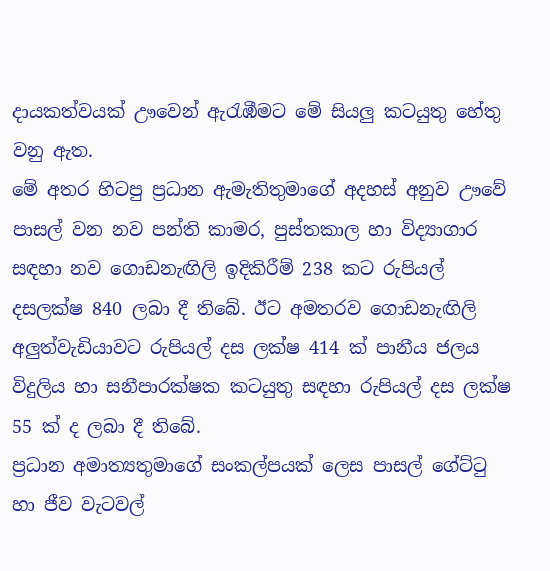දායකත්වයක් ඌවෙන් ඇරැඹීමට මේ සියලු කටයුතු හේතු වනු ඇත.
මේ අතර හිටපු ප්‍රධාන ඇමැතිතුමාගේ අදහස් අනුව ඌවේ පාසල් වන නව පන්ති කාමර, පුස්තකාල හා විද්‍යාගාර සඳහා නව ගොඩනැඟිලි ඉදිකිරීම් 238 කට රුපියල් දසලක්ෂ 840 ලබා දී තිබේ. ඊට අමතරව ගොඩනැඟිලි අලුත්වැඩියාවට රුපියල් දස ලක්ෂ 414 ක් පානීය ජලය විදුලිය හා සනීපාරක්ෂක කටයුතු සඳහා රුපියල් දස ලක්ෂ 55 ක් ද ලබා දී තිබේ.
ප්‍රධාන අමාත්‍යතුමාගේ සංකල්පයක් ලෙස පාසල් ගේට්ටු හා ජීව වැටවල්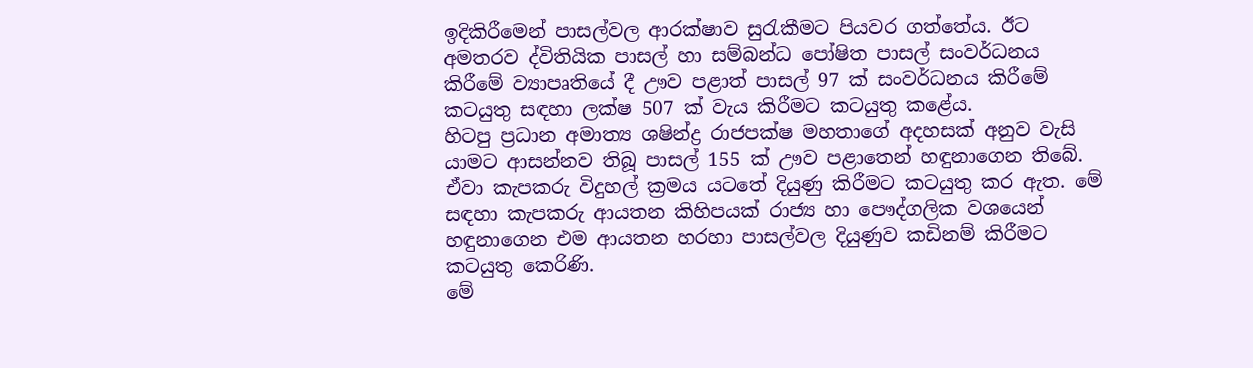ඉදිකිරීමෙන් පාසල්වල ආරක්ෂාව සුරැකීමට පියවර ගත්තේය. ඊට අමතරව ද්විතියික පාසල් හා සම්බන්ධ පෝෂිත පාසල් සංවර්ධනය කිරීමේ ව්‍යාපෘතියේ දී ඌව පළාත් පාසල් 97 ක් සංවර්ධනය කිරීමේ කටයුතු සඳහා ලක්ෂ 507 ක් වැය කිරීමට කටයුතු කළේය.
හිටපු ප්‍රධාන අමාත්‍ය ශෂින්ද්‍ර රාජපක්ෂ මහතාගේ අදහසක් අනුව වැසි යාමට ආසන්නව තිබූ පාසල් 155 ක් ඌව පළාතෙන් හඳුනාගෙන තිබේ. ඒවා කැපකරු විදුහල් ක්‍රමය යටතේ දියුණු කිරීමට කටයුතු කර ඇත. මේ සඳහා කැපකරු ආයතන කිහිපයක් රාජ්‍ය හා පෞද්ගලික වශයෙන් හඳුනාගෙන එම ආයතන හරහා පාසල්වල දියුණුව කඩිනම් කිරීමට කටයුතු කෙරිණි.
මේ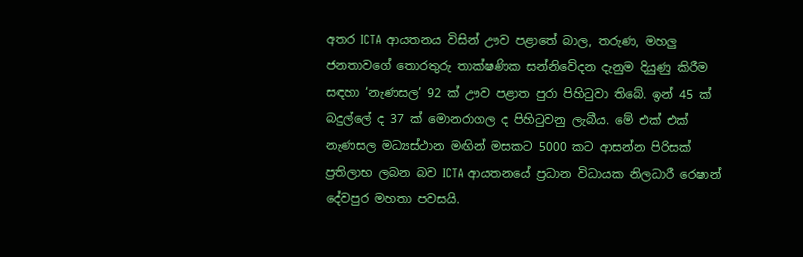අතර ICTA ආයතනය විසින් ඌව පළාතේ බාල, තරුණ, මහලු ජනතාවගේ තොරතුරු තාක්ෂණික සන්නිවේදන දැනුම දියුණු කිරීම සඳහා ‘නැණසල’ 92 ක් ඌව පළාත පුරා පිහිටුවා තිබේ. ඉන් 45 ක් බදුල්ලේ ද 37 ක් මොනරාගල ද පිහිටුවනු ලැබීය. මේ එක් එක් නැණසල මධ්‍යස්ථාන මඟින් මසකට 5000 කට ආසන්න පිරිසක් ප්‍රතිලාභ ලබන බව ICTA ආයතනයේ ප්‍රධාන විධායක නිලධාරී රෙෂාන් දේවපුර මහතා පවසයි.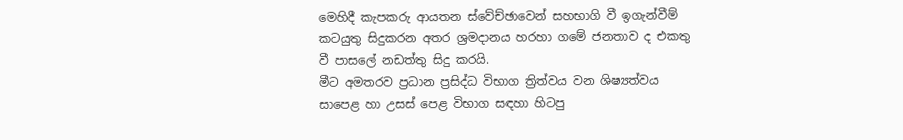මෙහිදී කැපකරු ආයතන ස්වේච්ඡාවෙන් සහභාගි වී ඉගැන්වීම් කටයුතු සිදුකරන අතර ශ්‍රමදානය හරහා ගමේ ජනතාව ද එකතු වී පාසලේ නඩත්තු සිදු කරයි.
මීට අමතරව ප්‍රධාන ප්‍රසිද්ධ විභාග ත්‍රිත්වය වන ශිෂ්‍යත්වය සාපෙළ හා උසස් පෙළ විභාග සඳහා හිටපු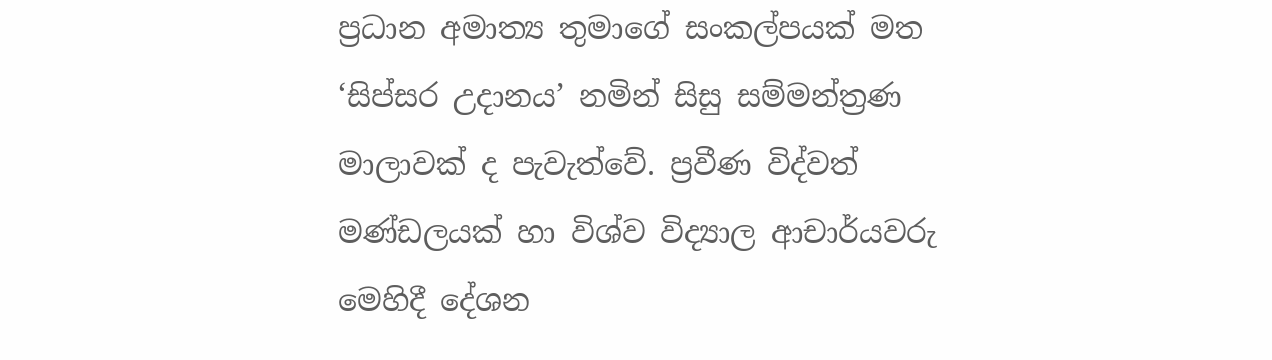ප්‍රධාන අමාත්‍ය තුමාගේ සංකල්පයක් මත ‘සිප්සර උදානය’ නමින් සිසු සම්මන්ත්‍රණ මාලාවක් ද පැවැත්වේ. ප්‍රවීණ විද්වත් මණ්ඩලයක් හා විශ්ව විද්‍යාල ආචාර්යවරු මෙහිදී දේශන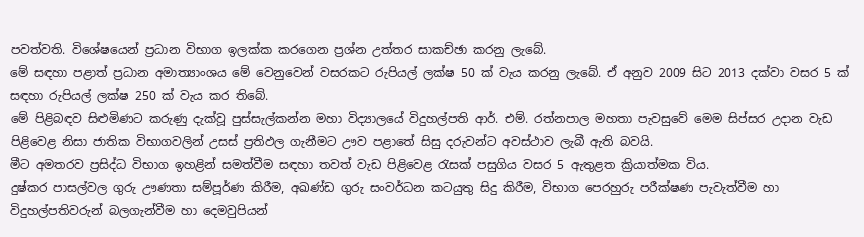පවත්වති. විශේෂයෙන් ප්‍රධාන විභාග ඉලක්ක කරගෙන ප්‍රශ්න උත්තර සාකච්ඡා කරනු ලැබේ.
මේ සඳහා පළාත් ප්‍රධාන අමාත්‍යාංශය මේ වෙනුවෙන් වසරකට රුපියල් ලක්ෂ 50 ක් වැය කරනු ලැබේ. ඒ අනුව 2009 සිට 2013 දක්වා වසර 5 ක් සඳහා රුපියල් ලක්ෂ 250 ක් වැය කර තිබේ.
මේ පිළිබඳව සිළුමිණට කරුණු දැක්වූ පුස්සැල්කන්න මහා විද්‍යාලයේ විදුහල්පති ආර්. එම්. රත්නපාල මහතා පැවසුවේ මෙම සිප්සර උදාන වැඩ පිළිවෙළ නිසා ජාතික විභාගවලින් උසස් ප්‍රතිඵල ගැනීමට ඌව පළාතේ සිසු දරුවන්ට අවස්ථාව ලැබී ඇති බවයි.
මීට අමතරව ප්‍රසිද්ධ විභාග ඉහළින් සමත්වීම සඳහා තවත් වැඩ පිළිවෙළ රැසක් පසුගිය වසර 5 ඇතුළත ක්‍රියාත්මක විය.
දුෂ්කර පාසල්වල ගුරු ඌණතා සම්පූර්ණ කිරීම, අඛණ්ඩ ගුරු සංවර්ධන කටයුතු සිදු කිරීම, විභාග පෙරහුරු පරීක්ෂණ පැවැත්වීම හා විදුහල්පතිවරුන් බලගැන්වීම හා දෙමවුපියන්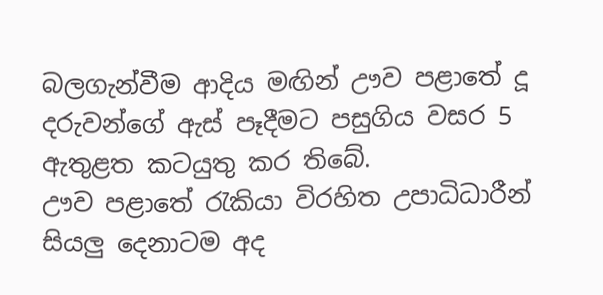බලගැන්වීම ආදිය මඟින් ඌව පළාතේ දූ දරුවන්ගේ ඇස් පෑදීමට පසුගිය වසර 5 ඇතුළත කටයුතු කර තිබේ.
ඌව පළාතේ රැකියා විරහිත උපාධිධාරීන් සියලු දෙනාටම අද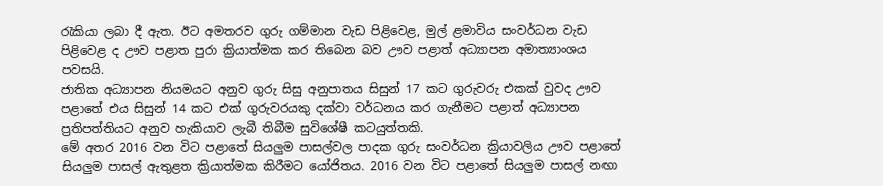රැකියා ලබා දී ඇත. ඊට අමතරව ගුරු ගම්මාන වැඩ පිළිවෙළ, මුල් ළමාවිය සංවර්ධන වැඩ පිළිවෙළ ද ඌව පළාත පුරා ක්‍රියාත්මක කර තිබෙන බව ඌව පළාත් අධ්‍යාපන අමාත්‍යාංශය පවසයි.
ජාතික අධ්‍යාපන නියමයට අනුව ගුරු සිසු අනුපාතය සිසුන් 17 කට ගුරුවරු එකක් වුවද ඌව පළාතේ එය සිසුන් 14 කට එක් ගුරුවරයකු දක්වා වර්ධනය කර ගැනීමට පළාත් අධ්‍යාපන ප්‍රතිපත්තියට අනුව හැකියාව ලැබී තිබීම සුවිශේෂී කටයුත්තකි.
මේ අතර 2016 වන විට පළාතේ සියලුම පාසල්වල පාදක ගුරු සංවර්ධන ක්‍රියාවලිය ඌව පළාතේ සියලුම පාසල් ඇතුළත ක්‍රියාත්මක කිරීමට යෝජිතය. 2016 වන විට පළාතේ සියලුම පාසල් නඟා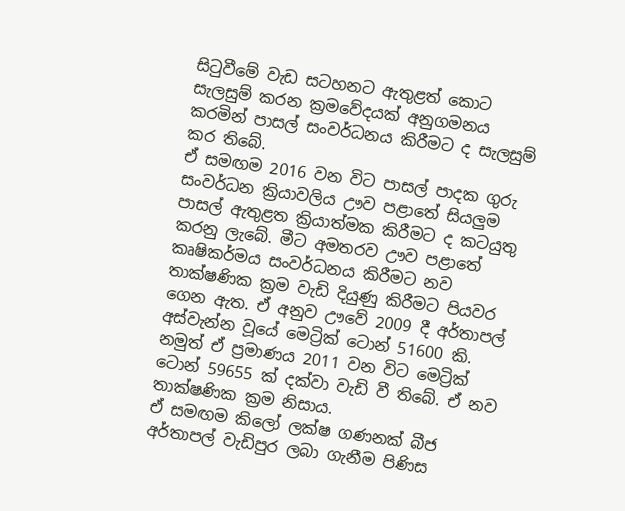සිටුවීමේ වැඩ සටහනට ඇතුළත් කොට සැලසුම් කරන ක්‍රමවේදයක් අනුගමනය කරමින් පාසල් සංවර්ධනය කිරීමට ද සැලසුම් කර තිබේ.
ඒ සමඟම 2016 වන විට පාසල් පාදක ගුරු සංවර්ධන ක්‍රියාවලිය ඌව පළාතේ සියලුම පාසල් ඇතුළත ක්‍රියාත්මක කිරීමට ද කටයුතු කරනු ලැබේ. මීට අමතරව ඌව පළාතේ කෘෂිකර්මය සංවර්ධනය කිරීමට නව තාක්ෂණික ක්‍රම වැඩි දියුණු කිරීමට පියවර ගෙන ඇත. ඒ අනුව ඌවේ 2009 දී අර්තාපල් අස්වැන්න වූයේ මෙට්‍රික් ටොන් 51600 කි. නමුත් ඒ ප්‍රමාණය 2011 වන විට මෙට්‍රික් ටොන් 59655 ක් දක්වා වැඩි වී තිබේ. ඒ නව තාක්ෂණික ක්‍රම නිසාය.
ඒ සමඟම කිලෝ ලක්ෂ ගණනක් බීජ අර්තාපල් වැඩිපුර ලබා ගැනීම පිණිස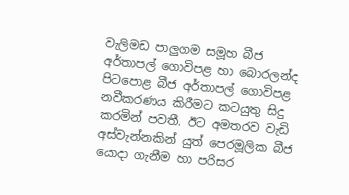වැලිමඩ පාලුගම සමූහ බීජ අර්තාපල් ගොවිපළ හා බොරලන්ද පිටපොළ බීජ අර්තාපල් ගොවිපළ නවීකරණය කිරීමට කටයුතු සිදු කරමින් පවතී. ඊට අමතරව වැඩි අස්වැන්නකින් යුත් පෙරමූලික බීජ යොදා ගැනීම හා පරිසර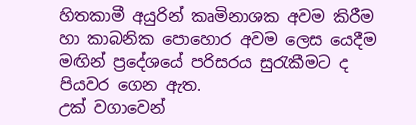හිතකාමී අයුරින් කෘමිනාශක අවම කිරීම හා කාබනික පොහොර අවම ලෙස යෙදීම මඟින් ප්‍රදේශයේ පරිසරය සුරැකීමට ද පියවර ගෙන ඇත.
උක් වගාවෙන්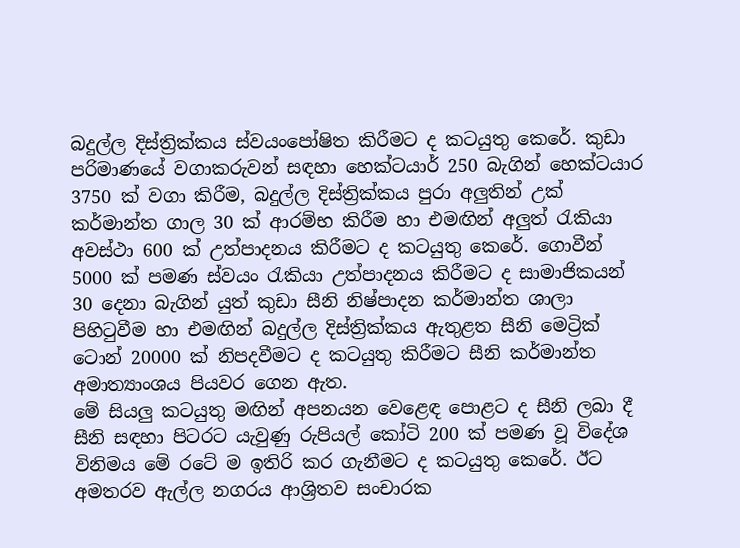බදුල්ල දිස්ත්‍රික්කය ස්වයංපෝෂිත කිරීමට ද කටයුතු කෙරේ. කුඩා පරිමාණයේ වගාකරුවන් සඳහා හෙක්ටයාර් 250 බැගින් හෙක්ටයාර 3750 ක් වගා කිරීම, බදුල්ල දිස්ත්‍රික්කය පුරා අලුතින් උක් කර්මාන්ත ගාල 30 ක් ආරම්භ කිරීම හා එමඟින් අලුත් රැකියා අවස්ථා 600 ක් උත්පාදනය කිරීමට ද කටයුතු කෙරේ. ගොවීන් 5000 ක් පමණ ස්වයං රැකියා උත්පාදනය කිරීමට ද සාමාජිකයන් 30 දෙනා බැගින් යුත් කුඩා සීනි නිෂ්පාදන කර්මාන්ත ශාලා පිහිටුවීම හා එමඟින් බදුල්ල දිස්ත්‍රික්කය ඇතුළත සීනි මෙට්‍රික් ටොන් 20000 ක් නිපදවීමට ද කටයුතු කිරීමට සීනි කර්මාන්ත අමාත්‍යාංශය පියවර ගෙන ඇත.
මේ සියලු කටයුතු මඟින් අපනයන වෙළෙඳ පොළට ද සීනි ලබා දී සීනි සඳහා පිටරට යැවුණු රුපියල් කෝටි 200 ක් පමණ වූ විදේශ විනිමය මේ රටේ ම ඉතිරි කර ගැනීමට ද කටයුතු කෙරේ. ඊට අමතරව ඇල්ල නගරය ආශ්‍රිතව සංචාරක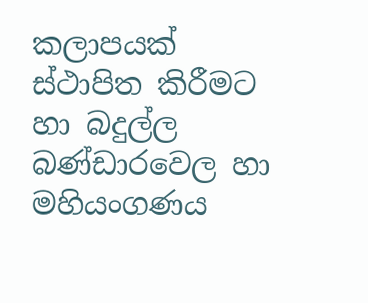කලාපයක් ස්ථාපිත කිරීමට හා බදුල්ල බණ්ඩාරවෙල හා මහියංගණය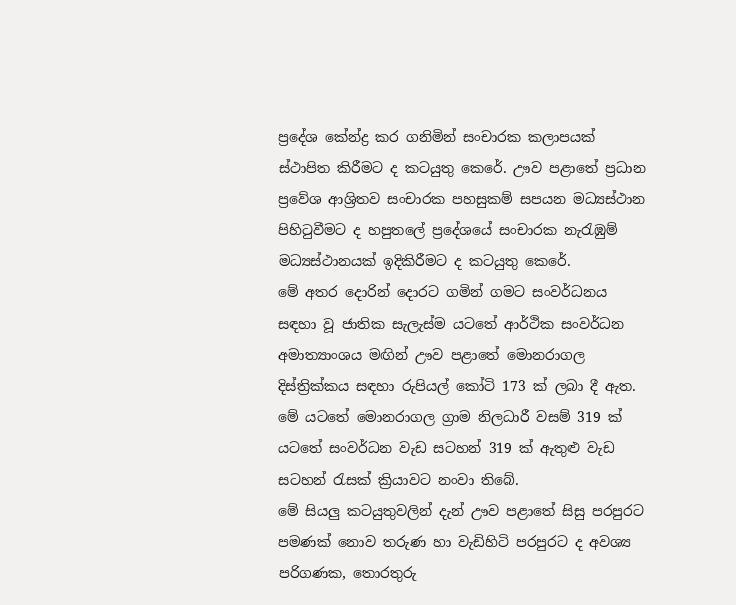ප්‍රදේශ කේන්ද්‍ර කර ගනිමින් සංචාරක කලාපයක් ස්ථාපිත කිරීමට ද කටයුතු කෙරේ. ඌව පළාතේ ප්‍රධාන ප්‍රවේශ ආශ්‍රිතව සංචාරක පහසුකම් සපයන මධ්‍යස්ථාන පිහිටුවීමට ද හපුතලේ ප්‍රදේශයේ සංචාරක නැරැඹුම් මධ්‍යස්ථානයක් ඉදිකිරීමට ද කටයුතු කෙරේ.
මේ අතර දොරින් දොරට ගමින් ගමට සංවර්ධනය සඳහා වූ ජාතික සැලැස්ම යටතේ ආර්ථික සංවර්ධන අමාත්‍යාංශය මඟින් ඌව පළාතේ මොනරාගල දිස්ත්‍රික්කය සඳහා රුපියල් කෝටි 173 ක් ලබා දී ඇත. මේ යටතේ මොනරාගල ග්‍රාම නිලධාරී වසම් 319 ක් යටතේ සංවර්ධන වැඩ සටහන් 319 ක් ඇතුළු වැඩ සටහන් රැසක් ක්‍රියාවට නංවා තිබේ.
මේ සියලු කටයුතුවලින් දැන් ඌව පළාතේ සිසු පරපුරට පමණක් නොව තරුණ හා වැඩිහිටි පරපුරට ද අවශ්‍ය පරිගණක, තොරතුරු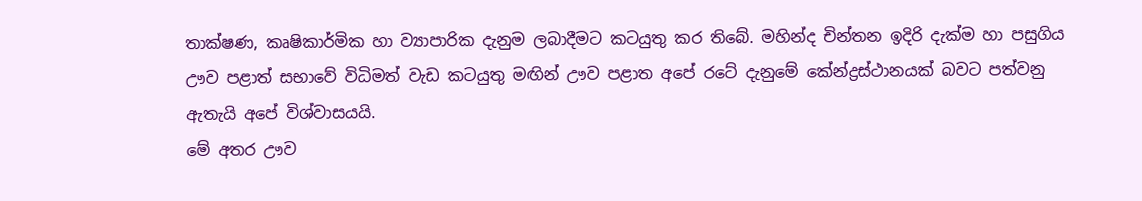තාක්ෂණ, කෘෂිකාර්මික හා ව්‍යාපාරික දැනුම ලබාදීමට කටයුතු කර තිබේ. මහින්ද චින්තන ඉදිරි දැක්ම හා පසුගිය ඌව පළාත් සභාවේ විධිමත් වැඩ කටයුතු මඟින් ඌව පළාත අපේ රටේ දැනුමේ කේන්ද්‍රස්ථානයක් බවට පත්වනු ඇතැයි අපේ විශ්වාසයයි.
මේ අතර ඌව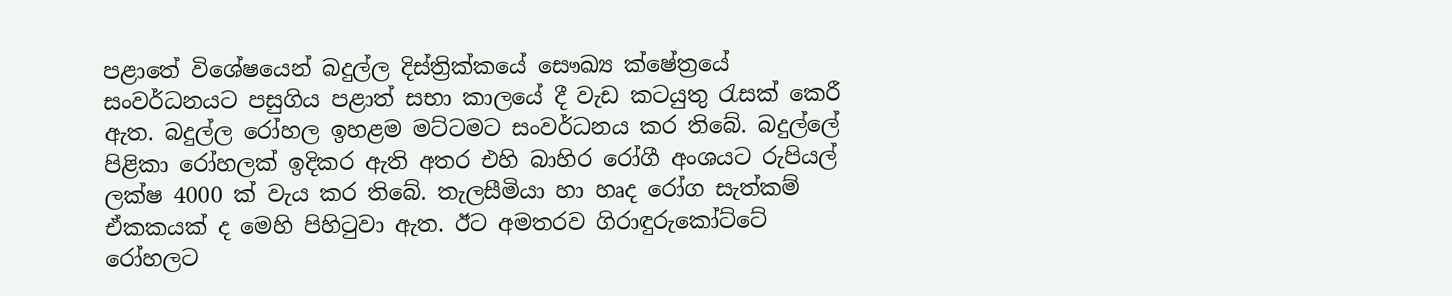පළාතේ විශේෂයෙන් බදුල්ල දිස්ත්‍රික්කයේ සෞඛ්‍ය ක්ෂේත්‍රයේ සංවර්ධනයට පසුගිය පළාත් සභා කාල‍යේ දී වැඩ කටයුතු රැසක් කෙරී ඇත. බදුල්ල රෝහල ඉහළම මට්ටමට සංවර්ධනය කර තිබේ. බදුල්ලේ පිළිකා රෝහලක් ඉදිකර ඇති අතර එහි බාහිර රෝගී අංශයට රුපියල් ලක්ෂ 4000 ක් වැය කර තිබේ. තැලසීමියා හා හෘද රෝග සැත්කම් ඒකකයක් ද මෙහි පිහිටුවා ඇත. ඊට අමතරව ගිරාඳුරුකෝට්ටේ රෝහලට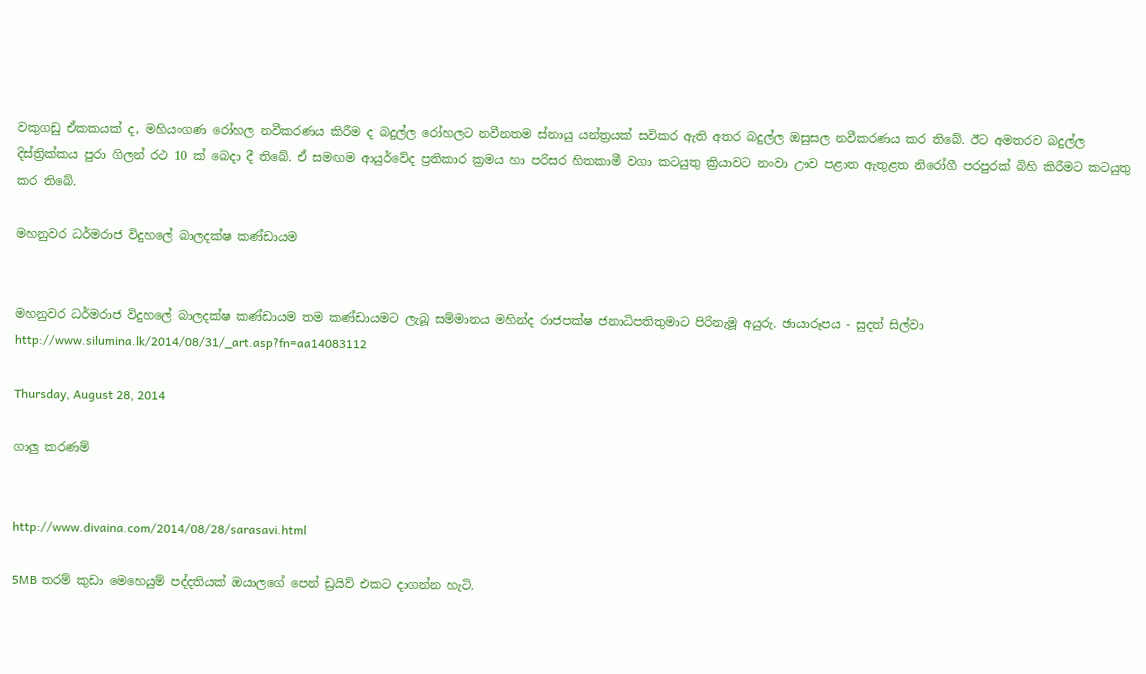වකුගඩු ඒකකයක් ද, මහියංගණ රෝහල නවීකරණය කිරීම ද බදුල්ල රෝහලට නවීනතම ස්නායු යන්ත්‍රයක් සවිකර ඇති අතර බදුල්ල ඔසුසල නවීකරණය කර තිබේ. ඊට අමතරව බදුල්ල දිස්ත්‍රික්කය පුරා ගිලන් රථ 10 ක් බෙදා දී තිබේ. ඒ සමඟම ආයුර්වේද ප්‍රතිකාර ක්‍රමය හා පරිසර හිතකාමී වගා කටයුතු ක්‍රියාවට නංවා ඌව පළාත ඇතුළත නිරෝගී පරපුරක් බිහි කිරීමට කටයුතු කර තිබේ.

මහනුවර ධර්මරාජ විදුහලේ බාලදක්ෂ කණ්ඩායම


මහනුවර ධර්මරාජ විදුහලේ බාලදක්ෂ කණ්ඩායම තම කණ්ඩායමට ලැබූ සම්මානය මහින්ද රාජපක්ෂ ජනාධිපතිතුමාට පිරිනැමූ අයුරු. ඡායාරූපය - සුදත් සිල්වා
http://www.silumina.lk/2014/08/31/_art.asp?fn=aa14083112

Thursday, August 28, 2014

ගාලු කරණම්


http://www.divaina.com/2014/08/28/sarasavi.html

5MB තරම් කුඩා මෙහෙයුම් පද්දතියක් ඔයාලගේ පෙන් ඩ්‍රයිව් එකට දාගන්න හැටි.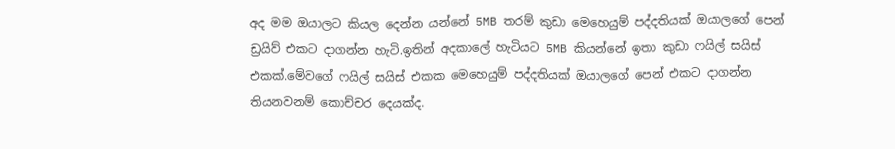අද මම ඔයාලට කියල දෙන්න යන්නේ 5MB තරම් කුඩා මෙහෙයුම් පද්දතියක් ඔයාලගේ පෙන් ඩ්‍රයිව් එකට දාගන්න හැටි.ඉතින් අදකාලේ හැටියට 5MB කියන්නේ ඉතා කුඩා ෆයිල් සයිස් එකක්.මේවගේ ෆයිල් සයිස් එකක මෙහෙයුම් පද්දතියක් ඔයාලගේ පෙන් එකට දාගන්න තියනවනම් කොච්චර දෙයක්ද.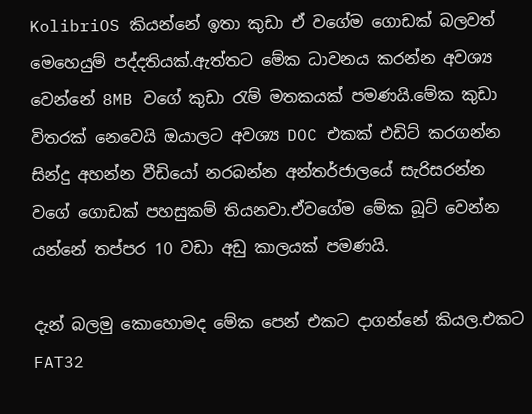KolibriOS කියන්නේ ඉතා කුඩා ඒ වගේම ගොඩක් බලවත් මෙහෙයුම් පද්දතියක්.ඇත්තට මේක ධාවනය කරන්න අවශ්‍ය වෙන්නේ 8MB වගේ කුඩා රැම් මතකයක් පමණයි.මේක කුඩා විතරක් නෙවෙයි ඔයාලට අවශ්‍ය DOC එකක් එඩිට් කරගන්න සින්දු අහන්න වීඩියෝ නරබන්න අන්තර්ජාලයේ සැරිසරන්න වගේ ගොඩක් පහසුකම් තියනවා.ඒවගේම මේක බූට් වෙන්න යන්නේ තප්පර 10 වඩා අඩු කාලයක් පමණයි.

දැන් බලමු කොහොමද මේක පෙන් එකට දාගන්නේ කියල.එකට FAT32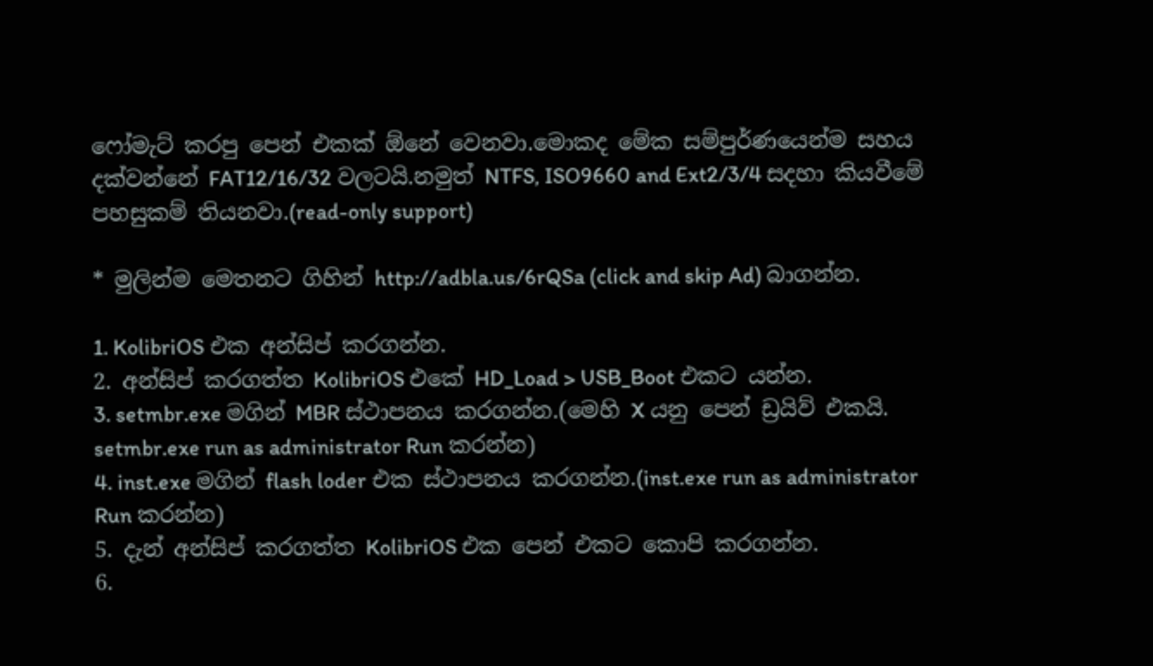ෆෝමැට් කරපු පෙන් එකක් ඕනේ වෙනවා.මොකද මේක සම්පුර්ණයෙන්ම සහය දක්වන්නේ FAT12/16/32 වලටයි.නමුත් NTFS, ISO9660 and Ext2/3/4 සදහා කියවීමේ පහසුකම් තියනවා.(read-only support)

* මුලින්ම මෙතනට ගිහින් http://adbla.us/6rQSa (click and skip Ad) බාගන්න.

1. KolibriOS එක අන්සිප් කරගන්න.
2. අන්සිප් කරගත්ත KolibriOS එකේ HD_Load > USB_Boot එකට යන්න.
3. setmbr.exe මගින් MBR ස්ථාපනය කරගන්න.(මෙහි X යනු පෙන් ඩ්‍රයිව් එකයි. setmbr.exe run as administrator Run කරන්න)
4. inst.exe මගින් flash loder එක ස්ථාපනය කරගන්න.(inst.exe run as administrator Run කරන්න)
5. දැන් අන්සිප් කරගත්ත KolibriOS එක පෙන් එකට කොපි කරගන්න.
6.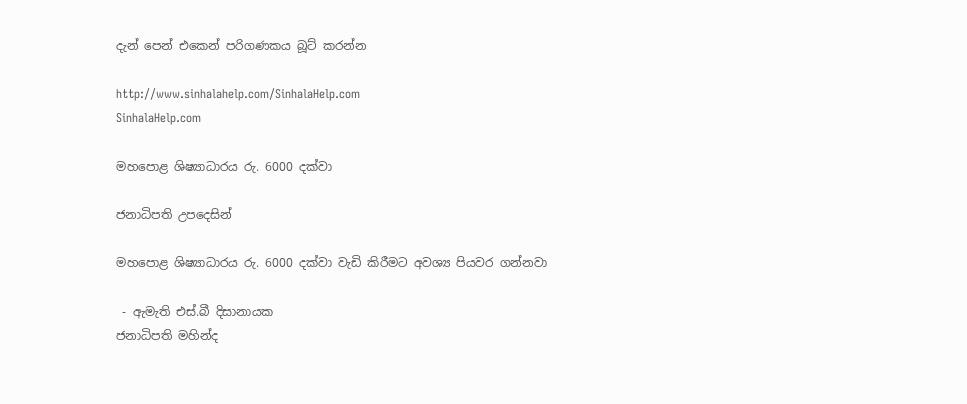දැන් පෙන් එකෙන් පරිගණකය බූට් කරන්න

http://www.sinhalahelp.com/SinhalaHelp.com
SinhalaHelp.com

මහපොළ ශිෂ්‍යාධාරය රු. 6000 දක්වා

ජනාධිපති උපදෙසින්

මහපොළ ශිෂ්‍යාධාරය රු. 6000 දක්වා වැඩි කිරීමට අවශ්‍ය පියවර ගන්නවා

 - ඇමැති එස්.බී දිසානායක
ජනාධිපති මහින්ද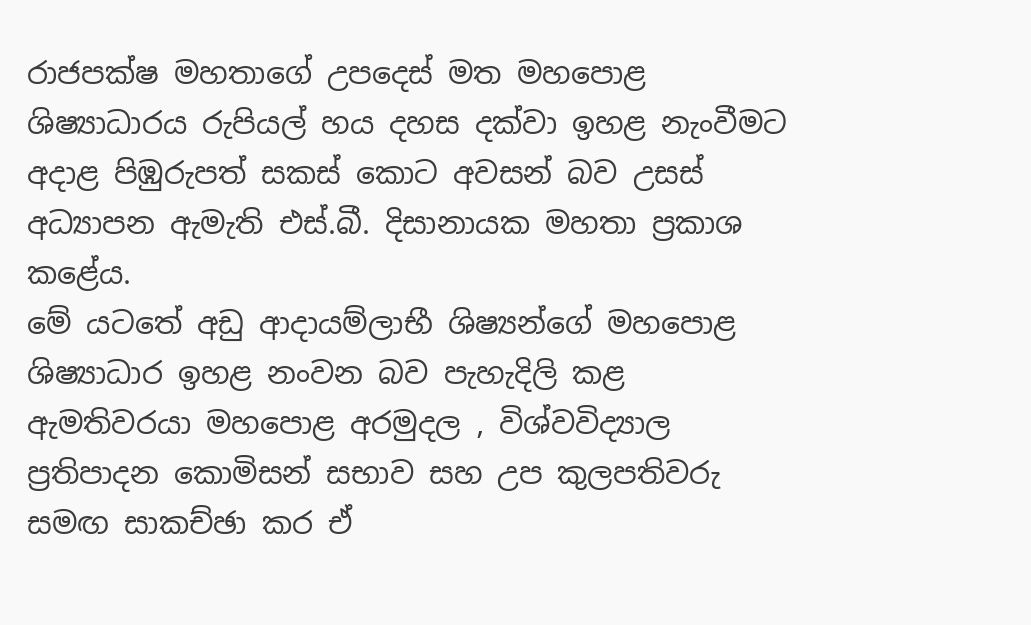රාජපක්ෂ මහතාගේ උපදෙස් මත මහපොළ ශිෂ්‍යාධාරය රුපියල් හය දහස දක්වා ඉහළ නැංවීමට අදාළ පිඹුරුපත් සකස් කොට අවසන් බව උසස් අධ්‍යාපන ඇමැති එස්.බී. දිසානායක මහතා ප්‍රකාශ කළේය.
මේ යටතේ අඩු ආදායම්ලාභී ශිෂ්‍යන්ගේ මහපොළ ශිෂ්‍යාධාර ඉහළ නංවන බව පැහැදිලි කළ ඇමතිවරයා මහපොළ අරමුදල , විශ්වවිද්‍යාල ප්‍රතිපාදන කොමිසන් සභාව සහ උප කුලපතිවරු සමඟ සාකච්ඡා කර ඒ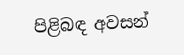පිළිබඳ අවසන්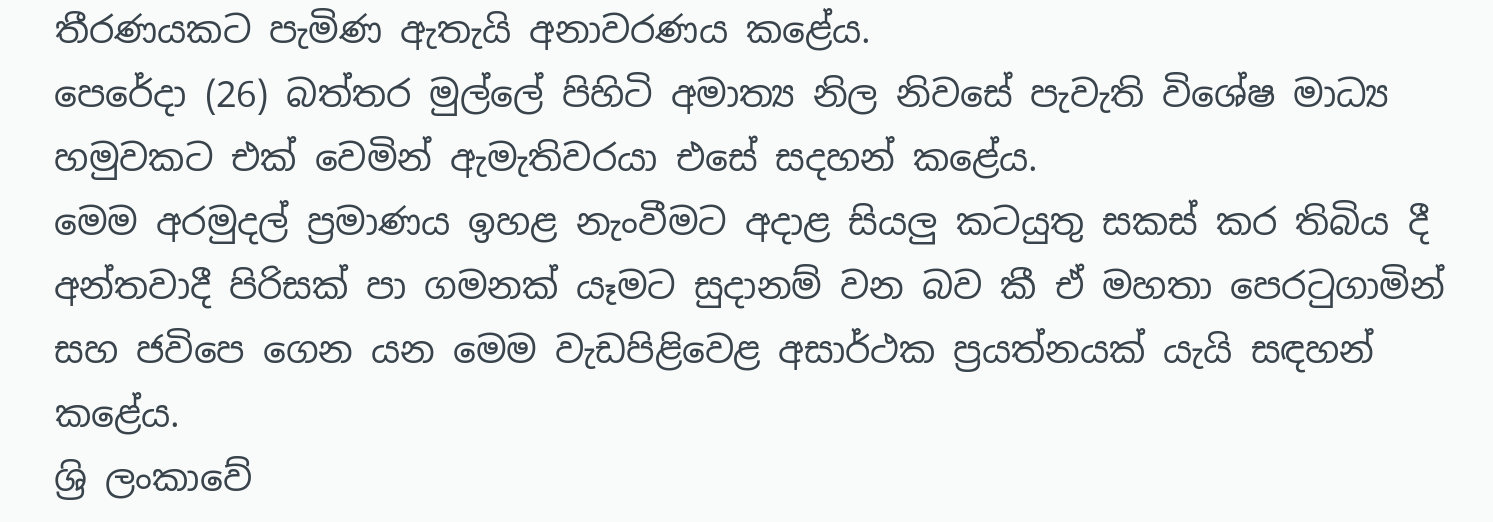තීරණයකට පැමිණ ඇතැයි අනාවරණය කළේය.
පෙරේදා (26) බත්තර මුල්ලේ පිහිටි අමාත්‍ය නිල නිවසේ පැවැති විශේෂ මාධ්‍ය හමුවකට එක් වෙමින් ඇමැතිවරයා එසේ සදහන් කළේය.
මෙම අරමුදල් ප්‍රමාණය ඉහළ නැංවීම‍ට අදාළ සියලු කටයුතු සකස් කර තිබිය දී අන්තවාදී පිරිසක් පා ගමනක් යෑමට සුදානම් වන බව කී ඒ මහතා පෙරටුගාමින් සහ ජ‍විපෙ ගෙන යන මෙම වැඩපිළිවෙළ අසාර්ථක ප්‍රයත්නයක් යැයි සඳහන් කළේය.
ශ්‍රි ලංකාවේ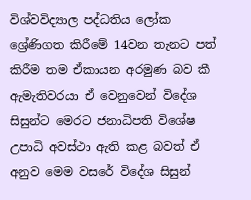විශ්වවිද්‍යාල පද්ධතිය ලෝක ශ්‍රේණිගත කිරීමේ 14වන තැනට පත් කිරීම තම ඒකායන අරමුණ බව කී ඇමැතිවරයා ඒ වෙනුවෙන් විදේශ සිසුන්ට මෙරට ජනාධිපති විශේෂ උපාධි අවස්ථා ඇති කළ බවත් ඒ අනුව මෙම වසරේ විදේශ සිසුන්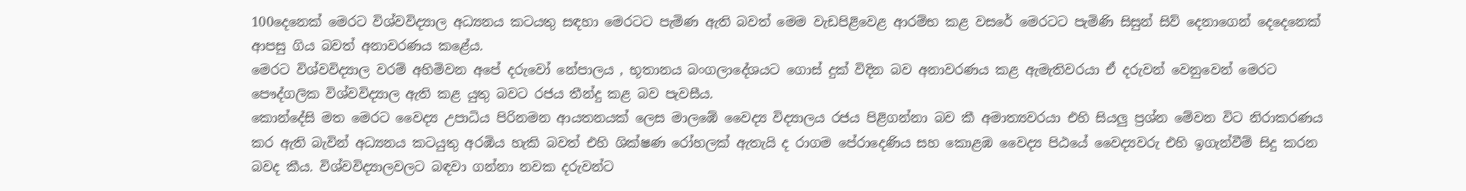100දෙනෙක් මෙරට විශ්වවිද්‍යාල අධ්‍යනය කටයතු සඳහා මෙරටට පැමිණ ඇති බවත් මෙම වැඩපිළිවෙළ ආරම්භ කළ වසරේ මෙරටට පැමිණි සිසුන් සිව් දෙනාගෙන් දෙදෙනෙක් ආපසු ගිය බවත් අනාවරණය කළේය.
මෙරට විශ්වවිද්‍යාල වරම් අහිමිවන අපේ දරුවෝ නේපාලය , භූතානය බංගලාදේශයට ගොස් දුක් විදින බව අනාවරණය කළ ඇමැතිවරයා ඒ දරුවන් වෙනුවෙන් මෙරට පෞද්ගලික විශ්වවිද්‍යාල ඇති කළ යුතු බවට රජය තීන්දු කළ බව පැවසීය.
කොන්දේසි මත මෙරට වෛද්‍ය උපාධිය පිරිනමන ආයතනයක් ලෙස මාලඹේ වෛද්‍ය විද්‍යාලය රජය පිළිගන්නා බව කී අමාත්‍යවරයා එහි සියලු ප්‍රශ්න මේවන විට නිරාකරණය කර ඇති බැවින් අධ්‍යනය කටයුතු අරඹිය හැකි බවත් එහි ශික්ෂණ රෝහලක් ඇතැයි ද රාගම පේරාදෙණිය සහ කොළඹ වෛද්‍ය පිඨයේ වෛද්‍යවරු එහි ඉගැන්වීම් සිදු කරන බවද කීය. විශ්වවිද්‍යාලවලට බඳවා ගන්නා නවක දරුවන්ට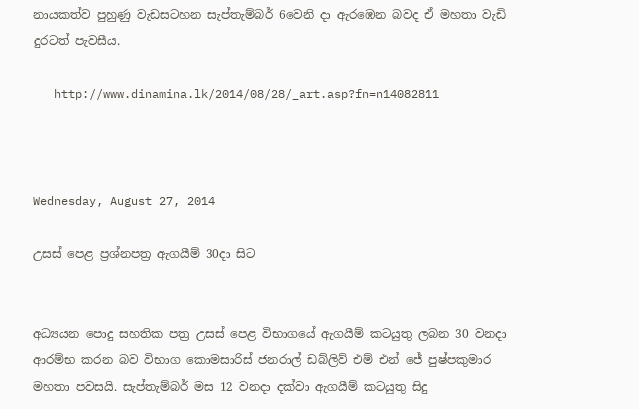නායකත්ව පුහුණු වැඩසටහන සැප්තැම්බර් 6වෙනි දා ඇරඹෙන බවද ඒ මහතා වැඩි දුරටත් පැවසීය.

   http://www.dinamina.lk/2014/08/28/_art.asp?fn=n14082811



Wednesday, August 27, 2014

උසස් පෙළ ප්‍රශ්නපත්‍ර ඇගයීම් 30දා සිට


අධ්‍යයන පොදු සහතික පත්‍ර උසස් පෙළ විභාගයේ ඇගයීම් කටයුතු ලබන 30 වනදා ආරම්භ කරන බව විභාග කොමසාරිස් ජනරාල් ඩබ්ලිව් එම් එන් ජේ පුෂ්පකුමාර මහතා පවසයි. සැප්තැම්බර් මස 12 වනදා දක්වා ඇගයීම් කටයුතු සිදු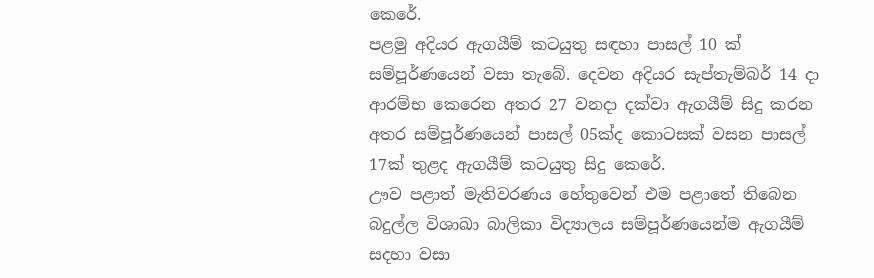කෙරේ‍.
පළමු අදියර ඇගයීම් කටයුතු සඳහා පාසල් 10 ක් සම්පූර්ණයෙන් වසා තැබේ. දෙවන අදියර සැප්තැම්බර් 14 දා ආරම්භ කෙරෙන අතර 27 වනදා දක්වා ඇගයීම් සිදු කරන අතර සම්පූර්ණයෙන් පාසල් 05ක්ද කොටසක් වසන පාසල් 17ක් තුළද ඇගයීම් කටයුතු සිදු කෙරේ.
ඌව පළාත් මැතිවරණය හේතුවෙන් එම පළාතේ තිබෙන බදුල්ල විශාඛා බාලිකා විද්‍යාලය සම්පූර්ණයෙන්ම ඇගයීම් සදහා වසා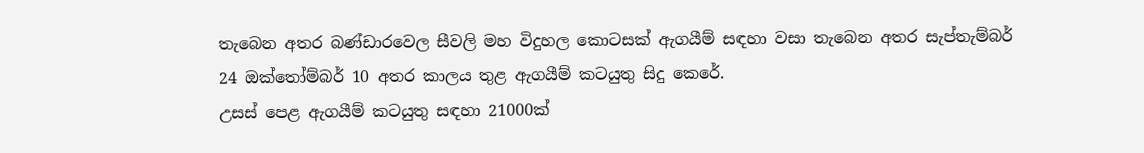තැබෙන අතර බණ්ඩාරවෙල සීවලි මහ විදුහල කොටසක් ඇගයීම් සඳහා වසා තැබෙන අතර සැප්තැම්බර් 24 ඔක්තෝම්බර් 10 අතර කාලය තුළ ඇගයීම් කටයුතු සිදු කෙරේ.
උසස් පෙළ ඇගයීම් කටයුතු සඳහා 21000ක්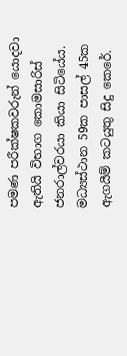පමණ පරීක්ෂකවරුන් යොදවා ඇතියි විභාග කොමසාරිස් ජනරාල්වරයා කියා සිටියේය. මධ්‍යස්ථාන 59ක පාසල් 45ක ඇගයීම් කටයුතු සිදු කෙරේ.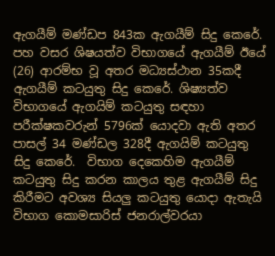ඇගයීම් මණ්ඩප 843ක ඇගයීම් සිදු කෙරේ.
පහ වසර ශිෂයත්ව විභාගයේ ඇගයීම් ඊයේ (26) ආරම්භ වූ අතර මධ්‍යස්ථාන 35කදී ඇගයීම් කටයුතු සිදු කෙරේ. ශිෂ්‍යත්ව විභාගයේ ඇගයිම් කටයුතු සඳහා පරීක්ෂකවරුන් 5796ක් යොදවා ඇති අතර පාසල් 34 මණ්ඩල 328දී ඇගයිම් කටයුතු සිදු කෙරේ.  විභාග දෙකෙහිම ඇගයීම් කටයුතු සිදු කරන කාලය තුළ ඇගයීම් සිදු කිරීමට අවශ්‍ය සියලු කටයුතු යොදා ඇතැයි විභාග කොමසාරිස් ජනරාල්වරයා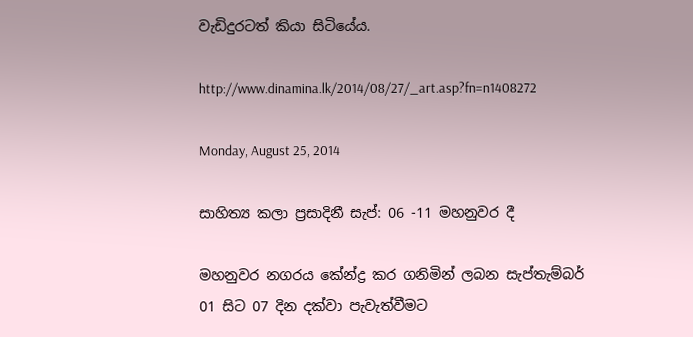වැඩිදුරටත් කියා සිටියේය.

http://www.dinamina.lk/2014/08/27/_art.asp?fn=n1408272

Monday, August 25, 2014

සාහිත්‍ය කලා ප්‍රසාදිනී සැප්: 06 -11 මහනුවර දී

මහනුවර නගරය කේන්ද්‍ර කර ගනිමින් ලබන සැප්තැම්බර් 01 සිට 07 දින දක්වා පැවැත්වීමට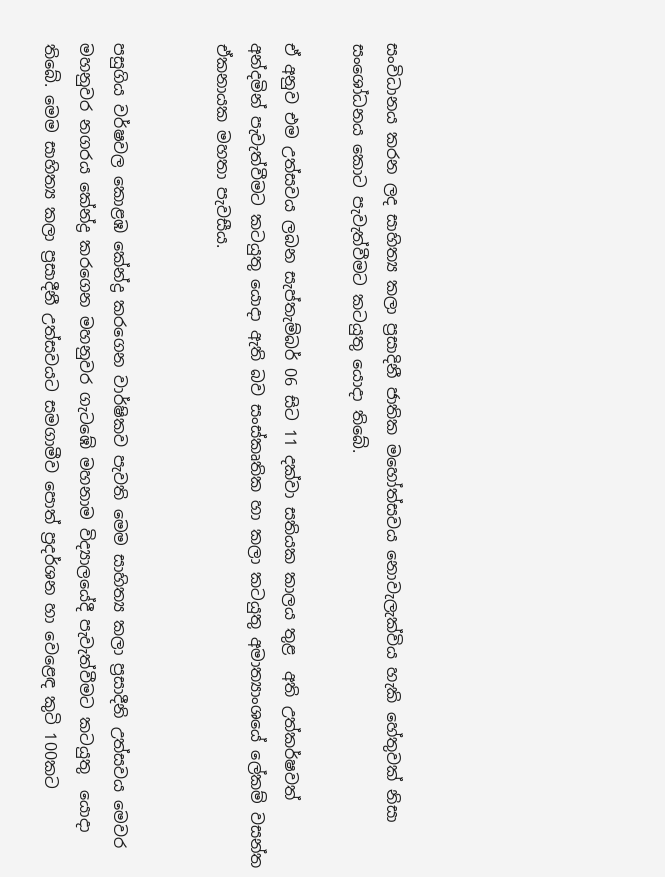සංවිධානය කරන ලද සාහිත්‍ය කලා ප්‍රසාදිනී ජාතික මහෝත්සවය නොවැලැක්විය හැකි හේතුවක් නිසා සංශෝධනය කොට පැවැත්වීමට කටයුතු යොදා තිබේ.

ඒ අනුව එම උත්සවය ලබන සැප්තැම්බර් 06 සිට 11 දක්වා සතියක කාලය තුළ  අති උත්කර්ෂවත් අන්දමින් පැවැත්වීමට කටයුතු යොදා ඇති බව සංස්කෘතික හා කලා කටයුතු අමාත්‍යාංශයේ ලේකම් වසන්ත ඒකනායක මහතා පැවසීය.


පසුගිය වර්ෂවල කොළඹ කේන්ද්‍ර කරගෙන වාර්ෂිකව පැවති මෙම සාහිත්‍ය කලා ප්‍රසාදීනි උත්සවය මෙවර මහනුවර නගරය කේන්ද්‍ර කරගෙන මහනුවර ගැටඹේ මහනාම විද්‍යාලයේදී පැවැත්වීමට කටයුතු  යොදා තිබේ. මෙම සාහිත්‍ය කලා ප්‍රසාදීනී උත්සවයට සමගාමීව පොත් ප්‍රදර්ශන හා වෙළෙඳ කුටි 100කට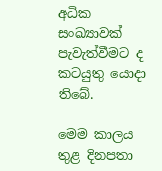අධික  සංඛ්‍යාවක් පැවැත්වීමට ද කටයුතු යොදා තිබේ.

මෙම කාලය තුළ දිනපතා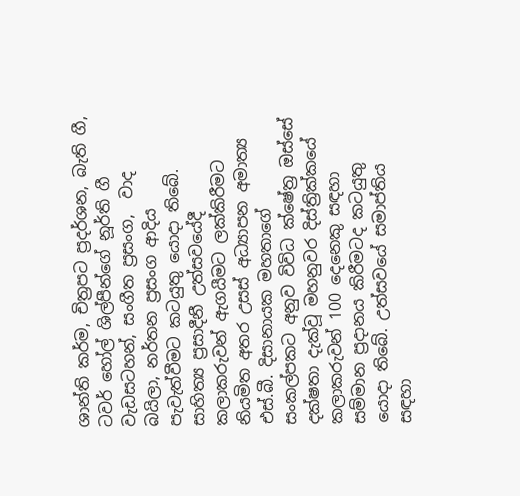ශාන්ති කර්ම, චිත්‍රපට ප්‍රදර්ශන, බැති ගී,  ටවර් හෝල් ශිල්පීන්ගේ නූර්ති ගී වැඩසටහන්, සංගීත ප්‍රසංග,  වාද බයිලා, නර්තන ප්‍රසංග ආදිය පැවැත්වීමට කටයුතු යොදා තිබේ.
සාහිත්‍ය ප්‍රසාදීනී උත්සවයේදී කලාකරුවන් ඇගයීමට ලක්කිරීමට නියමිත අතර උසස් අධ්‍යාපන අමාත්‍ය එස්.බී. දිසානායක මහතාගේ සංකල්පකට අනුව විවිධ ක්ෂේත්‍ර ඔස්සේ දක්ෂතා දැක්වූ මහනුවර දිස්ත්‍රික්කයේ කලාකරුවන් 100 දෙනෙකු සඳහා සම්මාන ප්‍රදානය කිරීමටද කටයුතු යොදා තිබේ. උත්සවයේ සමාප්තිය සඳහා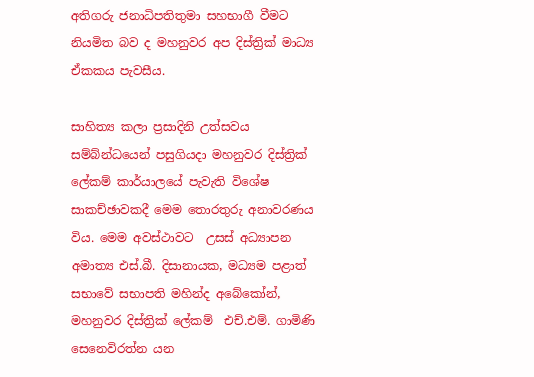අතිගරු ජනාධිපතිතුමා සහභාගී වීමට නියමිත බව ද මහනුවර අප දිස්ත්‍රික් මාධ්‍ය ඒකකය පැවසීය.

සාහිත්‍ය කලා ප්‍රසාදිනි උත්සවය සම්බ්න්ධයෙන් පසුගියදා මහනුවර දිස්ත්‍රික් ලේකම් කාර්යාලයේ පැවැති විශේෂ සාකච්ඡාවකදී මෙම තොරතුරු අනාවරණය විය. මෙම අවස්ථාවට  උසස් අධ්‍යාපන අමාත්‍ය එස්.බී. දිසානායක, මධ්‍යම පළාත් සභාවේ සභාපති මහින්ද අබේ‍කෝන්, මහනුවර දිස්ත්‍රික් ලේකම්  එච්.එම්. ගාමිණි සෙනෙවිරත්න යන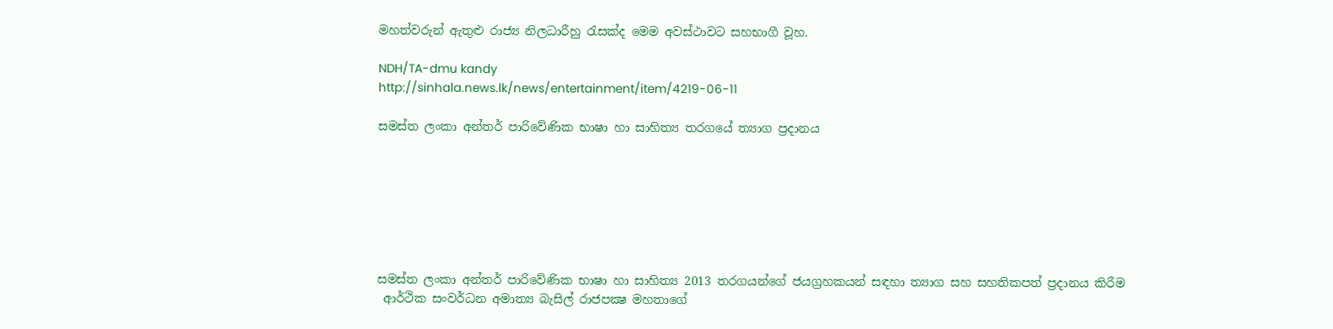මහත්වරුන් ඇතුළු රාජ්‍ය නිලධාරීහු රැසක්ද මෙම අවස්ථාවට සහභාගී වූහ.

NDH/TA-dmu kandy
http://sinhala.news.lk/news/entertainment/item/4219-06-11

සමස්ත ලංකා අන්තර් පාරිවේණික භාෂා හා සාහිත්‍ය තරගයේ ත්‍යාග ප්‍රදානය







සමස්ත ලංකා අන්තර් පාරිවේණික භාෂා හා සාහිත්‍ය 2013 තරගයන්ගේ ජයග්‍රහකයන් සඳහා ත්‍යාග සහ සහතිකපත් ප්‍රදානය කිරීම
 ආර්ථික සංවර්ධන අමාත්‍ය බැසිල් රාජපක්‍ෂ මහතාගේ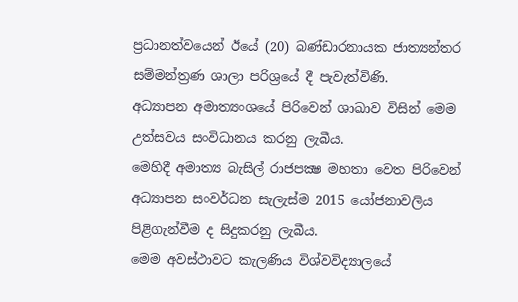ප්‍රධානත්වයෙන් ඊයේ (20) බණ්ඩාරනායක ජාත්‍යන්තර සම්මන්ත්‍රණ ශාලා පරිශ්‍රයේ දී පැවැත්විණි.
අධ්‍යාපන අමාත්‍යංශයේ පිරිවෙන් ශාඛාව විසින් මෙම උත්සවය සංවිධානය කරනු ලැබීය.
මෙහිදී අමාත්‍ය බැසිල් රාජපක්‍ෂ මහතා වෙත පිරිවෙන් අධ්‍යාපන සංවර්ධන සැලැස්ම 2015 යෝජනාවලිය පිළිගැන්වීම ද සිදුකරනු ලැබීය.
මෙම අවස්ථාවට කැලණිය විශ්වවිද්‍යාලයේ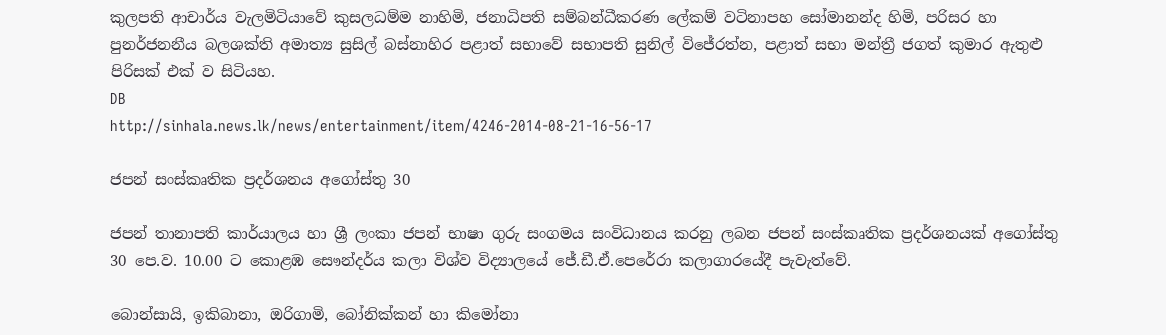කුලපති ආචාර්ය වැලමිටියාවේ කුසලධම්ම නාහිමි, ජනාධිපති සම්බන්ධීකරණ ලේකම් වටිනාපහ සෝමානන්ද හිමි, පරිසර හා පුනර්ජනනීය බලශක්ති අමාත්‍ය සුසිල් බස්නාහිර පළාත් සභාවේ සභාපති සුනිල් විජේරත්න, පළාත් සභා මන්ත්‍රී ජගත් කුමාර ඇතුළු පිරිසක් එක් ව සිටියහ.
DB
http://sinhala.news.lk/news/entertainment/item/4246-2014-08-21-16-56-17

ජපන් සංස්කෘතික ප්‍රදර්ශනය අගෝස්තු 30

ජපන් තානාපති කාර්යාලය හා ශ්‍රී ලංකා ජපන් භාෂා ගුරු සංගමය සංවිධානය කරනු ලබන ජපන් සංස්කෘතික ප්‍රදර්ශනයක් අගෝස්තු 30 පෙ.ව. 10.00 ට කොළඹ සෞන්දර්ය කලා විශ්ව විද්‍යාලයේ ජේ.ඩී.ඒ.පෙරේරා කලාගාරයේදී පැවැත්වේ.

බොන්සායි, ඉකිබානා, ඔරිගාමි, බෝනික්කන් හා කිමෝනා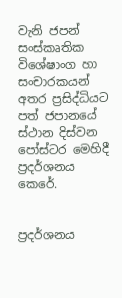වැනි ජපන් සංස්කෘතික විශේෂාංග හා සංචාරකයන් අතර ප්‍රසිද්ධියට පත් ජපානයේ ස්ථාන දිස්වන පෝස්ටර මෙහිදී ප්‍රදර්ශනය කෙරේ.


ප්‍රදර්ශනය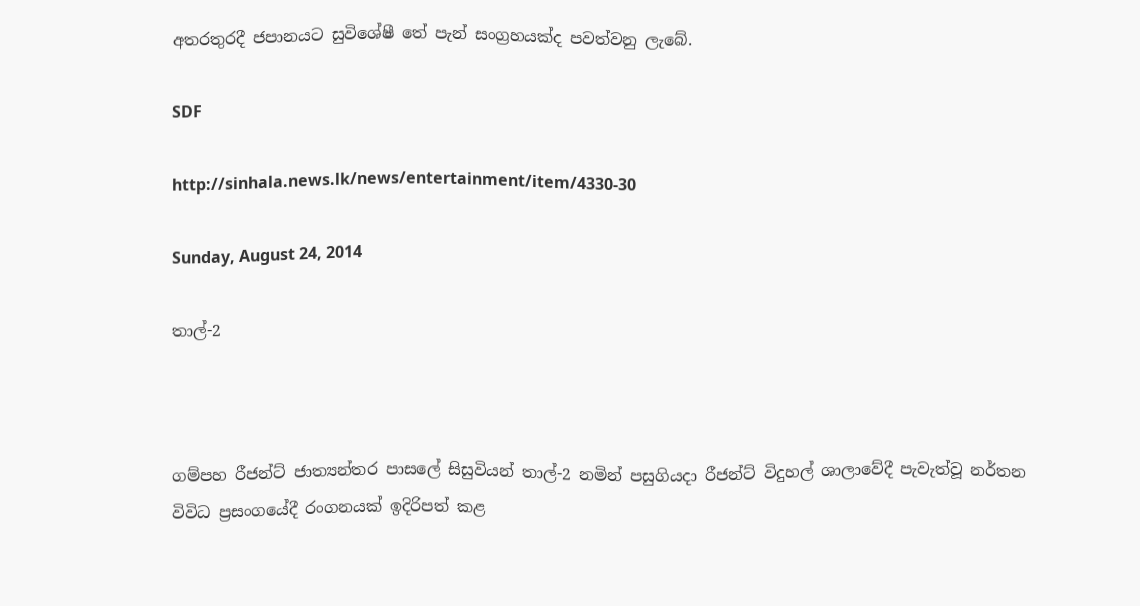අතරතුරදී ජපානයට සුවිශේෂී තේ පැන් සංග්‍රහයක්ද පවත්වනු ලැබේ.

SDF

http://sinhala.news.lk/news/entertainment/item/4330-30

Sunday, August 24, 2014

තාල්-2



ගම්පහ රීජන්ට් ජාත්‍යන්තර පාසලේ සිසුවියන් තාල්-2 නමින් පසුගියදා රීජන්ට් විදුහල් ශාලාවේදී පැවැත්වූ නර්තන විවිධ ප්‍රසංගයේදී රංගනයක් ඉදිරිපත් කළ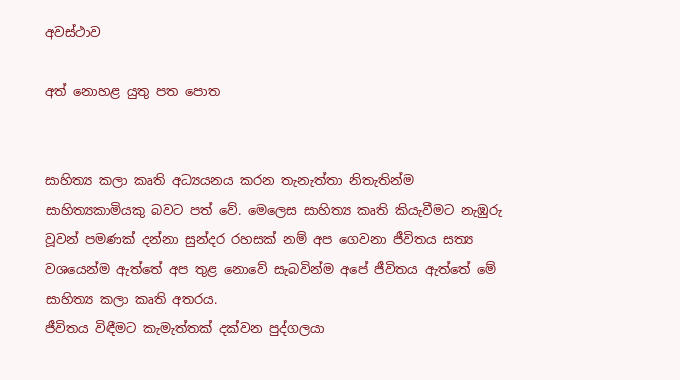අවස්ථාව

අත් නොහළ යුතු පත පොත


සාහිත්‍ය කලා කෘති අධ්‍යයනය කරන තැනැත්තා නිතැතින්ම සාහිත්‍යකාමියකු බවට පත් වේ. මෙලෙස සාහිත්‍ය කෘති කියැවීමට නැඹුරු වූවන් පමණක් දන්නා සුන්දර රහසක් නම් අප ගෙවනා ජීවිතය සත්‍ය වශයෙන්ම ඇත්තේ අප තුළ නොවේ සැබවින්ම අපේ ජීවිතය ඇත්තේ මේ සාහිත්‍ය කලා කෘති අතරය.
ජීවිතය විඳීමට කැමැත්තක් දක්වන පුද්ගලයා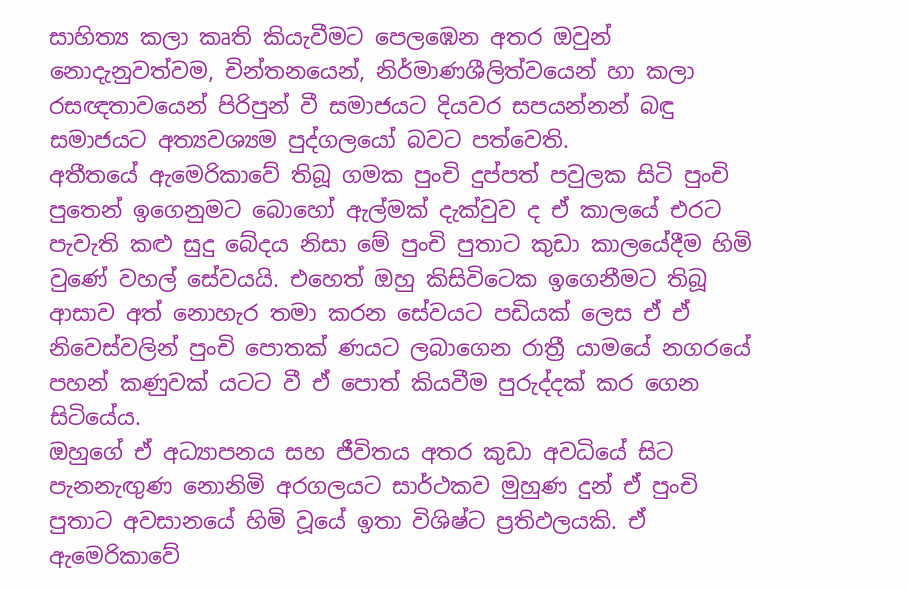සාහිත්‍ය කලා කෘති කියැවීමට පෙලඹෙන අතර ඔවුන් නොදැනුවත්වම, චින්තනයෙන්, නිර්මාණශීලිත්වයෙන් හා කලා රසඥතාවයෙන් පිරිපුන් වී සමාජයට දියවර සපයන්නන් බඳු සමාජයට අත්‍යවශ්‍යම පුද්ගලයෝ බවට පත්වෙති.
අතීතයේ ඇමෙරිකාවේ තිබූ ගමක පුංචි දුප්පත් පවුලක සිටි පුංචි පුතෙන් ඉගෙනුමට බොහෝ ඇල්මක් දැක්වුව ද ඒ කාලයේ එරට පැවැති කළු සුදු බේදය නිසා මේ පුංචි පුතාට කුඩා කාලයේදීම හිමි වුණේ වහල් සේවයයි. එහෙත් ඔහු කිසිවිටෙක ඉගෙනීමට තිබූ ආසාව අත් නොහැර තමා කරන සේවයට පඩියක් ලෙස ඒ ඒ නිවෙස්වලින් පුංචි පොතක් ණයට ලබාගෙන රාත්‍රී යාමයේ නගරයේ පහන් කණුවක් යටට වී ඒ පොත් කියවීම පුරුද්දක් කර ගෙන සිටියේය.
ඔහුගේ ඒ අධ්‍යාපනය සහ ජීවිතය අතර කුඩා අවධියේ සිට පැනනැඟුණ නොනිමි අරගලයට සාර්ථකව මුහුණ දුන් ඒ පුංචි පුතාට අවසානයේ හිමි වූයේ ඉතා විශිෂ්ට ප්‍රතිඵලයකි. ඒ ඇමෙරිකාවේ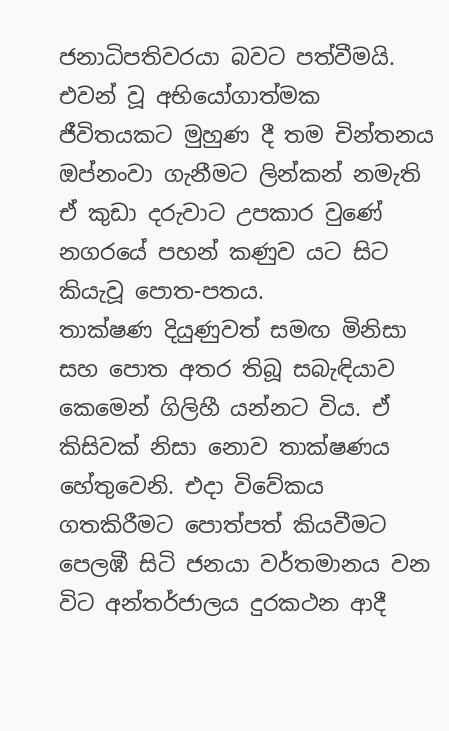ජනාධිපතිවරයා බවට පත්වීමයි. එවන් වූ අභියෝගාත්මක ජීවිතයකට මුහුණ දී තම චින්තනය ඔප්නංවා ගැනීමට ලින්කන් නමැති ඒ කුඩා දරුවාට උපකාර වුණේ නගරයේ පහන් කණුව යට සිට කියැවූ පොත-පතය.
තාක්ෂණ දියුණුවත් සමඟ මිනිසා සහ පොත අතර තිබූ සබැඳියාව කෙමෙන් ගිලිහී යන්නට විය. ඒ කිසිවක් නිසා නොව තාක්ෂණය හේතුවෙනි. එදා විවේකය ගතකිරීමට පොත්පත් කියවීමට පෙලඹී සිටි ජනයා වර්තමානය වන විට අන්තර්ජාලය දුරකථන ආදී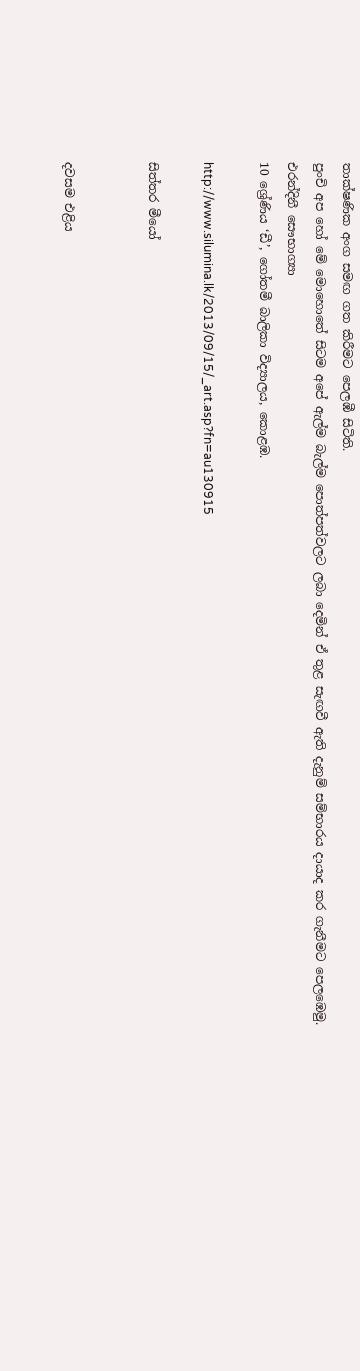තාක්ෂණික අංග සමඟ ගත කිරීමට පෙලඹී සිටිති.
පුංචි අප හෝ මේ මොහොතේ සිටම අපේ ඇල්ම බැල්ම පොත්පත්වලට ලබා දෙමින් ඒ තුළ සැඟවී ඇති දැනුම් සම්භාරය දායාද කර ගැනීමට පෙලඹෙමු.
එරන්දිනී සෞභාග්‍යා
10 ශ්‍රේණිය ‘ඩී’, ගෝතමී බාලිකා විද්‍යාලය, කොළඹ.

http://www.silumina.lk/2013/09/15/_art.asp?fn=au130915

සිත්තර මීයෝ


දවසම එළිය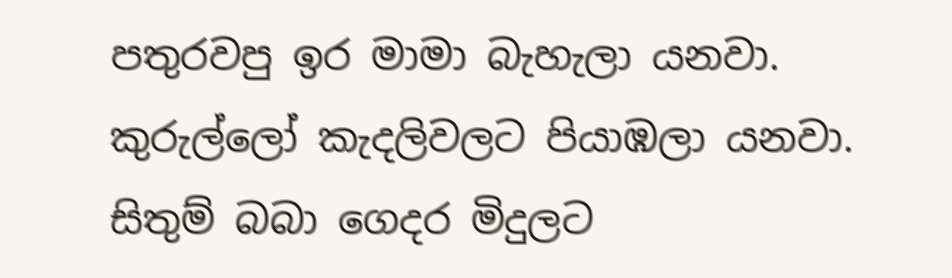පතුරවපු ඉර මාමා බැහැලා යනවා. කුරුල්ලෝ කැදලිවලට පියාඹලා යනවා. සිතුම් බබා ගෙදර මිදුලට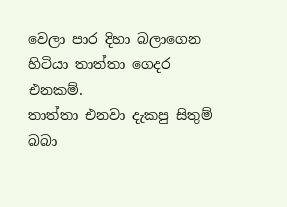වෙලා පාර දිහා බලාගෙන හිටියා තාත්තා ගෙදර එනකම්.
තාත්තා එනවා දැකපු සිතුම් බබා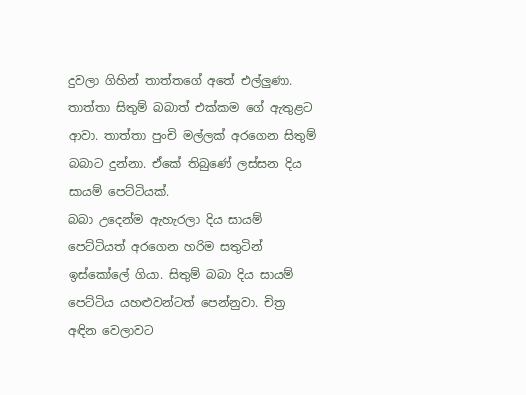දුවලා ගිහින් තාත්තගේ අතේ එල්ලුණා. තාත්තා සිතුම් බබාත් එක්කම ගේ ඇතුළට ආවා. තාත්තා පුංචි මල්ලක් අරගෙන සිතුම් බබාට දුන්නා. ඒකේ තිබුණේ ලස්සන දිය සායම් පෙට්ටියක්‍.
බබා උදෙන්ම ඇහැරලා දිය සායම් පෙට්ටියත් අරගෙන හරිම සතු‍ටින් ඉස්කෝලේ ගියා. සිතුම් බබා දිය සායම් පෙට්ටිය යහළුවන්ටත් පෙන්නුවා. චිත්‍ර අඳින වෙලාවට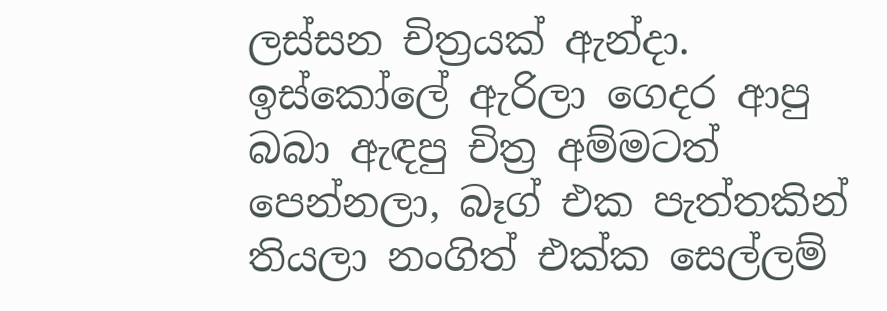ලස්සන චිත්‍රයක් ඇන්දා.
ඉස්කෝලේ ඇරිලා ගෙදර ආපු බබා ඇඳපු චිත්‍ර අම්මටත් පෙන්නලා, බෑග් එක පැත්තකින් තියලා නංගිත් එක්ක සෙල්ලම්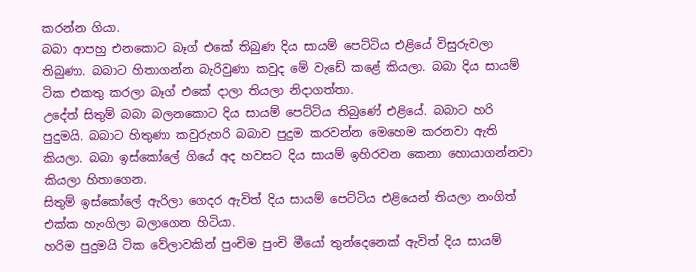කරන්න ගියා.
බබා ආපහු එනකොට බෑග් එකේ තිබුණ දිය සායම් පෙට්ටිය එළියේ විසුරුවලා තිබුණා. බබාට හිතාගන්න බැරිවුණා කවුද මේ වැඩේ කළේ කියලා. බබා දිය සායම් ටික එකතු කරලා බෑග් එකේ දාලා තියලා නිදාගත්තා.
උදේත් සිතුම් බබා බලනකොට දිය සායම් පෙට්ටිය තිබුණේ එළියේ. බබාට හරි පුදුමයි. බබාට හිතුණා කවුරුහරි බබාව පුදුම කරවන්න මෙහෙම කරනවා ඇති කියලා. බබා ඉස්කෝලේ ගියේ අද හවසට දිය සායම් ඉහිරවන කෙනා හොයාගන්නවා කියලා හිතාගෙන.
සිතුම් ඉස්කෝලේ ඇරිලා ගෙදර ඇවිත් දිය සායම් පෙට්ටිය එළියෙන් තියලා නංගිත් එක්ක හැංගිලා බලාගෙන හිටියා.
හරිම පුදුමයි ටික වේලාවකින් පුංචිම පුංචි මීයෝ තුන්දෙනෙක් ඇවිත් දිය සායම්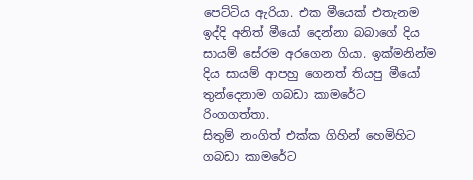පෙට්ටිය ඇරියා. එක මීයෙක් එතැනම ඉද්දි අනිත් මීයෝ දෙන්නා බබාගේ දිය සායම් සේරම අරගෙන ගියා. ඉක්මනින්ම දිය සායම් ආපහු ගෙනත් තියපු මීයෝ තුන්දෙනාම ගබඩා කාමරේට රිංගගත්තා.
සිතුම් නංගිත් එක්ක ගිහින් හෙමිහිට ගබඩා කාමරේට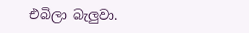එබිලා බැලුවා.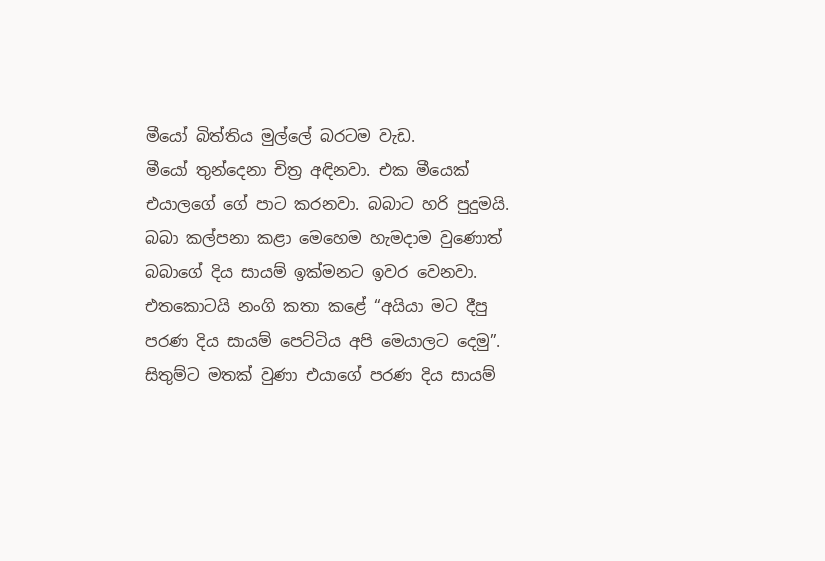මීයෝ බිත්තිය මුල්ලේ බරටම වැඩ.
මීයෝ තුන්දෙනා චිත්‍ර අඳිනවා. එක මීයෙක් එයාලගේ ගේ පාට කරනවා. බබාට හරි පුදුමයි. බබා කල්පනා කළා මෙහෙම හැමදාම වුණොත් බබාගේ දිය සායම් ඉක්මනට ඉවර වෙනවා.
එ‍තකොටයි නංගි කතා කළේ “අයියා මට දීපු පරණ දිය සායම් පෙට්ටිය අපි මෙයාලට දෙමු”.
සිතුම්ට මතක් වුණා එයාගේ පරණ දිය සායම්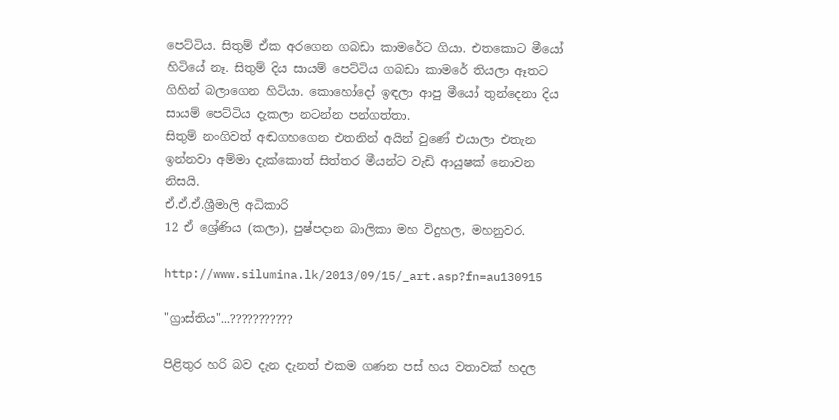පෙට්ටිය. සිතුම් ඒක අරගෙන ගබඩා කාමරේට ගියා. එතකොට මීයෝ හිටියේ නෑ. සිතුම් දිය සායම් පෙට්ටිය ගබඩා කාමරේ තියලා ඈතට ගිහින් බලාගෙන හිටියා. කොහෝදෝ ඉඳලා ආපු මීයෝ තුන්දෙනා දිය සායම් පෙට්ටිය දැකලා නටන්න පන්ගත්තා.
සිතුම් නංගිවත් අඬගහගෙන එතනින් අයින් වුණේ එයාලා එතැන ඉන්නවා අම්මා දැක්කොත් සිත්තර මීයන්ට වැඩි ආයුෂක් නොවන නිසයි.
ඒ.ඒ.ඒ.ශ්‍රීමාලි අධිකාරි
12 ඒ‍ ශ්‍රේණිය (කලා), පුෂ්පදාන බාලිකා මහ විදුහල, මහනුවර.

http://www.silumina.lk/2013/09/15/_art.asp?fn=au130915

"ග්‍රාස්තිය"...???????????

පිළිතුර හරි බව දැන දැනත් එකම ගණන පස් හය වතාවක් හදල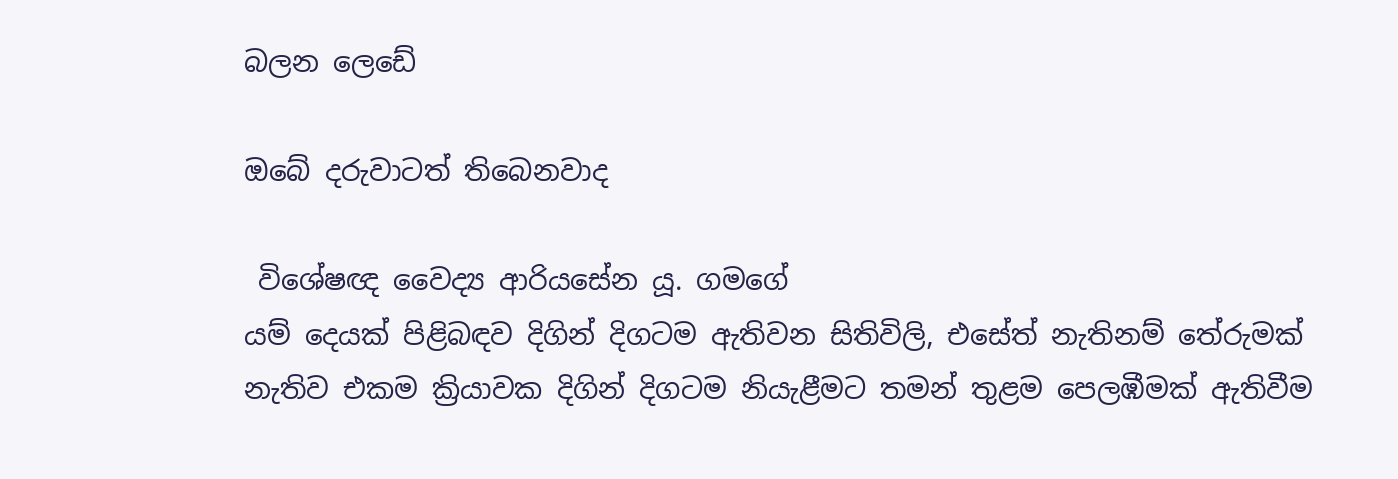බලන ලෙඩේ

ඔබේ දරුවාටත් තිබෙනවාද

 විශේෂඥ වෛද්‍ය ආරියසේන යූ. ගමගේ
යම් දෙයක් පිළිබඳව දිගින් දිගටම ඇතිවන සිතිවිලි, එසේත් නැතිනම් තේරුමක් නැතිව එකම ක්‍රියාවක දිගින් දිගටම නියැළීමට තමන් තුළම පෙලඹීමක් ඇතිවීම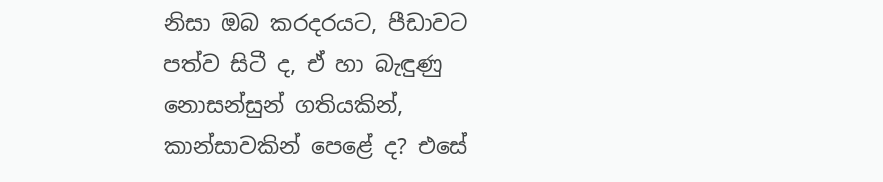නිසා ඔබ කරදරයට, පීඩාවට පත්ව සිටී ද, ඒ හා බැඳුණු නොසන්සුන් ගතියකින්, කාන්සාවකින් පෙළේ ද? එසේ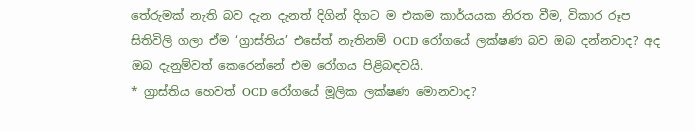තේරුමක් නැති බව දැන දැනත් දිගින් දිගට ම එකම කාර්යයක නිරත වීම, විකාර රූප සිතිවිලි ගලා ඒම ‘ග්‍රාස්තිය’ එසේත් නැතිනම් OCD රෝගයේ ලක්ෂණ බව ඔබ දන්නවාද? අද ඔබ දැනුම්වත් කෙරෙන්නේ එම රෝගය පිළිබඳවයි.
* ග්‍රාස්තිය හෙවත් OCD රෝගයේ මූලික ලක්ෂණ මොනවාද?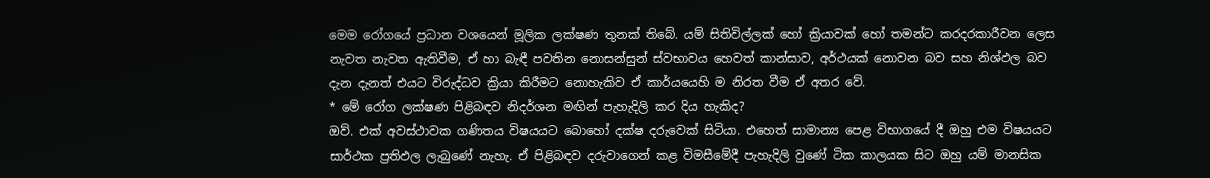මෙම රෝගයේ ප්‍රධාන වශයෙන් මූලික ලක්ෂණ තුනක් තිබේ. යම් සිතිවිල්ලක් හෝ ක්‍රියාවක් හෝ තමන්ට කරදරකාරීවන ලෙස නැවත නැවත ඇතිවීම, ඒ හා බැඳී පවතින නොසන්සුන් ස්වභාවය හෙවත් කාන්සාව, අර්ථයක් නොවන බව සහ නිශ්ඵල බව දැන දැනත් එයට විරුද්ධව ක්‍රියා කිරීමට නොහැකිව ඒ කාර්යයෙහි ම නිරත වීම ඒ අතර වේ.
* මේ රෝග ලක්ෂණ පිළිබඳව නිදර්ශන මඟින් පැහැදිලි කර දිය හැකිද?
ඔව්. එක් අවස්ථාවක ගණිතය විෂයයට බොහෝ දක්ෂ දරුවෙක් සිටියා. එහෙත් සාමාන්‍ය පෙළ විභාගයේ දී ඔහු එම විෂයයට සාර්ථක ප්‍රතිඵල ලැබුණේ නැහැ. ඒ පිළිබඳව දරුවාගෙන් කළ විමසීමේදී පැහැදිලි වුණේ ටික කාලයක සිට ඔහු යම් මානසික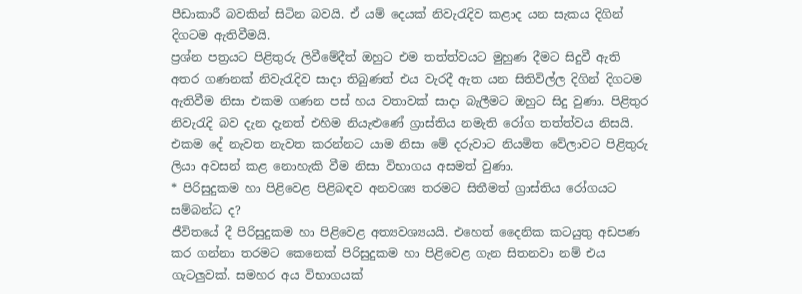පීඩාකාරී බවකින් සිටින බවයි. ඒ යම් දෙයක් නිවැරැදිව කළාද යන සැකය දිගින් දිගටම ඇතිවීමයි.
ප්‍රශ්න පත්‍රයට පිළිතුරු ලිවීමේදීත් ඔහුට එම තත්ත්වයට මුහුණ දීමට සිදුවී ඇති අතර ගණනක් නිවැරැදිව සාදා තිබුණත් එය වැරදී ඇත යන සිතිවිල්ල දිගින් දිගටම ඇතිවීම නිසා එකම ගණන පස් හය වතාවක් සාදා බැලීමට ඔහුට සිදු වුණා. පිළිතුර නිවැරැදි බව දැන දැනත් එහිම නියැළුණේ ග්‍රාස්තිය නමැති රෝග තත්ත්වය නිසයි.
එකම දේ නැවත නැවත කරන්නට යාම නිසා මේ දරුවාට නියමිත වේලාවට පිළිතුරු ලියා අවසන් කළ නොහැකි වීම නිසා විභාගය අසමත් වුණා.
* පිරිසුදුකම හා පිළිවෙළ පිළිබඳව අනවශ්‍ය තරමට සිතීමත් ග්‍රාස්තිය රෝගයට සම්බන්ධ ද?
ජීවිතයේ දී පිරිසුදුකම හා පිළිවෙළ අත්‍යවශ්‍යයයි. එහෙත් දෛනික කටයුතු අඩපණ කර ගන්නා තරමට කෙනෙක් පිරිසුදුකම හා පිළිවෙළ ගැන සිතනවා නම් එය ගැටලුවක්. සමහර අය විභාගයක්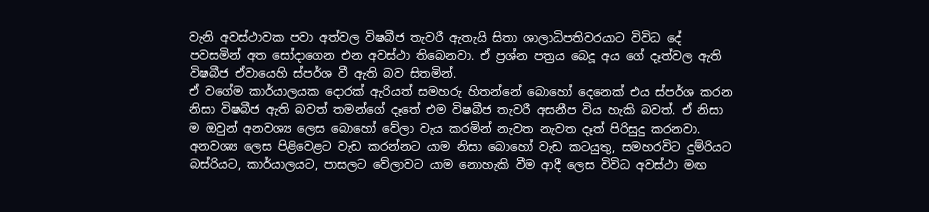වැනි අවස්ථාවක පවා අත්වල විෂබීජ තැවරී ඇතැයි සිතා ශාලාධිපතිවරයාට විවිධ දේ පවසමින් අත සෝදාගෙන එන අවස්ථා තිබෙනවා. ඒ ප්‍රශ්න පත්‍රය බෙදූ අය ගේ දෑත්වල ඇති විෂබීජ ඒවායෙහි ස්පර්ශ වී ඇති බව සිතමින්.
ඒ වගේම කාර්යාලයක දොරක් ඇරියත් සමහරු හිතන්නේ බොහෝ දෙනෙක් එය ස්පර්ශ කරන නිසා විෂබීජ ඇති බවත් තමන්ගේ දෑතේ එම විෂබීජ තැවරී අසනීප විය හැකි බවත්. ඒ නිසා ම ඔවුන් අනවශ්‍ය ලෙස බොහෝ වේලා වැය කරමින් නැවත නැවත දෑත් පිරිසුදු කරනවා. අනවශ්‍ය ලෙස පිළිවෙළට වැඩ කරන්නට යාම නිසා බොහෝ වැඩ කටයුතු, සමහරවිට දුම්රියට බස්රියට, කාර්යාලයට, පාසලට වේලාවට යාම නොහැකි වීම ආදී ලෙස විවිධ අවස්ථා මඟ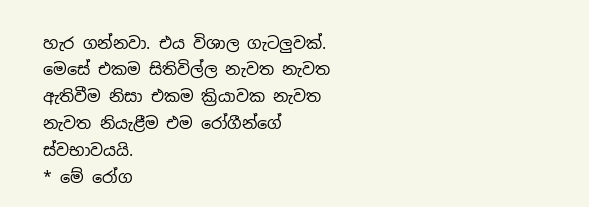හැර ගන්නවා. එය විශාල ගැටලුවක්. මෙසේ එකම සිතිවිල්ල නැවත නැවත ඇතිවීම නිසා එකම ක්‍රියාවක නැවත නැවත නියැළීම එම රෝගීන්ගේ ස්වභාවයයි.
* මේ රෝග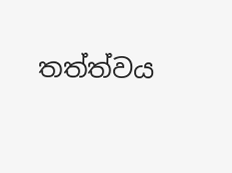තත්ත්වය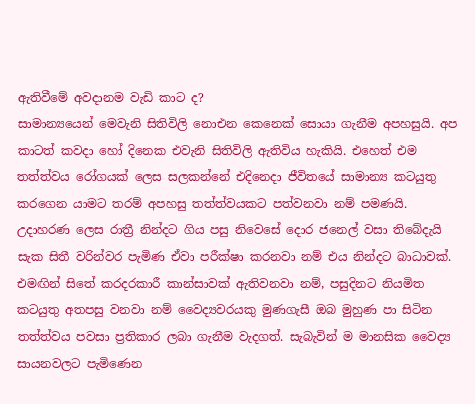ඇතිවීමේ අවදානම වැඩි කාට ද?
සාමාන්‍යයෙන් මෙවැනි සිතිවිලි නොඑන කෙනෙක් සොයා ගැනීම අපහසුයි. අප කාටත් කවදා හෝ දිනෙක එවැනි සිතිවිලි ඇතිවිය හැකියි. එහෙත් එම තත්ත්වය රෝගයක් ලෙස සලකන්නේ එදිනෙදා ජීවිතයේ සාමාන්‍ය කටයුතු කරගෙන යාමට තරම් අපහසු තත්ත්වයකට පත්වනවා නම් පමණයි.
උදාහරණ ලෙස රාත්‍රී නින්දට ගිය පසු නිවෙසේ දොර ජනෙල් වසා තිබේදැයි සැක සිතී වරින්වර පැමිණ ඒවා පරීක්ෂා කරනවා නම් එය නින්දට බාධාවක්. එමඟින් සිතේ කරදරකාරී කාන්සාවක් ඇතිවනවා නම්, පසුදිනට නියමිත කටයුතු අතපසු වනවා නම් වෛද්‍යවර‍යකු මුණගැසී ඔබ මුහුණ පා සිටින තත්ත්වය පවසා ප්‍රතිකාර ලබා ගැනීම වැදගත්. සැබැවින් ම මානසික වෛද්‍ය සායනවලට පැමිණෙන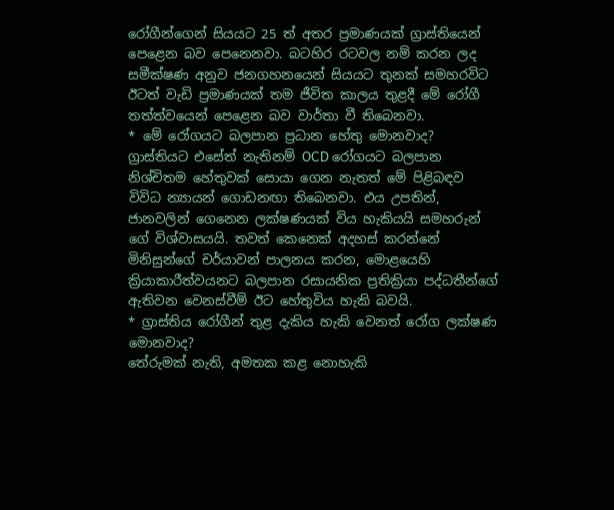රෝගීන්ගෙන් සියයට 25 ත් අතර ප්‍රමාණයක් ග්‍රාස්තියෙන් පෙළෙන බව පෙනෙනවා. බටහිර රටවල නම් කරන ලද සමීක්ෂණ අනුව ජනගහනයෙන් සියයට තුනක් සමහරවිට ඊටත් වැඩි ප්‍රමාණයක් තම ජීවිත කාලය තුළදී මේ රෝගී තත්ත්වයෙන් පෙළෙන බව වාර්තා වී තිබෙනවා.
* මේ රෝගයට බලපාන ප්‍රධාන හේතු මොනවාද?
ග්‍රාස්තියට එසේත් නැතිනම් OCD රෝගයට බලපාන නිශ්චිතම හේතුවක් සොයා ගෙන නැතත් මේ පිළිබඳව විවිධ න්‍යායන් ගොඩනඟා තිබෙනවා. එය උපතින්, ජානවලින් ගෙනෙන ලක්ෂණයක් විය හැකියයි සමහරුන් ගේ විශ්වාසයයි. තවත් කෙනෙක් අදහස් කරන්නේ මිනිසුන්ගේ චර්යාවන් පාලනය කරන, මොළයෙහි ක්‍රියාකාරීත්වයනට බලපාන රසායනික ප්‍රතික්‍රියා පද්ධතීන්ගේ ඇතිවන වෙනස්වීම් ඊට හේතුවිය හැකි බවයි.
* ග්‍රාස්තිය රෝගීන් තුළ දැකිය හැකි වෙනත් රෝග ලක්ෂණ මොනවාද?
තේරුමක් නැති, අමතක කළ නොහැකි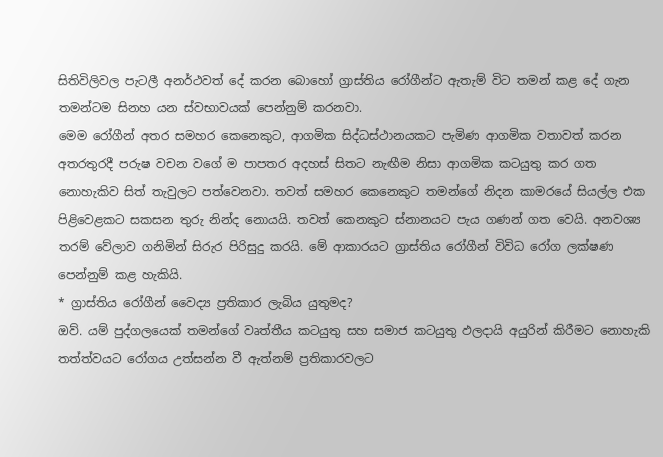සිතිවිලිවල පැටලී අනර්ථවත් දේ කරන බොහෝ ග්‍රාස්තිය රෝගීන්ට ඇතැම් විට තමන් කළ දේ ගැන තමන්ටම සිනහ යන ස්වභාවයක් පෙන්නුම් කරනවා.
මෙම රෝගීන් අතර සමහර කෙනෙකුට, ආගමික සිද්ධස්ථානයකට පැමිණ ආගමික වතාවත් කරන අතරතුරදී පරුෂ වචන වගේ ම පාපතර අදහස් සිතට නැඟීම නිසා ආගමික කටයුතු කර ගත නොහැකිව සිත් තැවුලට පත්වෙනවා. තවත් සමහර කෙනෙකුට තමන්ගේ නිදන කාමරයේ සියල්ල එක පිළිවෙළකට සකසන තුරු නින්ද නොයයි. තවත් කෙනකුට ස්නානයට පැය ගණන් ගත වෙයි. අනවශ්‍ය තරම් වේලාව ගනිමින් සිරුර පිරිසුදු කරයි. මේ ආකාරයට ග්‍රාස්තිය රෝගීන් විවිධ රෝග ලක්ෂණ පෙන්නුම් කළ හැකියි.
* ග්‍රාස්තිය රෝගීන් වෛද්‍ය ප්‍රතිකාර ලැබිය යුතුමද?
ඔව්. යම් පුද්ගලයෙක් තමන්ගේ වෘත්තීය කටයුතු සහ සමාජ කටයුතු ඵලදායි අයුරින් කිරීමට නොහැකි තත්ත්වයට රෝගය උත්සන්න වී ඇත්නම් ප්‍රතිකාරවලට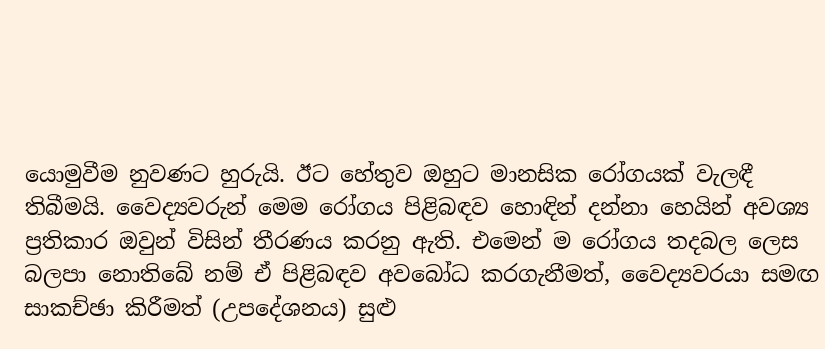යොමුවීම නුවණට හුරුයි. ඊට හේතුව ඔහුට මානසික රෝගයක් වැලඳී තිබීමයි. වෛද්‍යවරුන් මෙම රෝගය පිළිබඳව හොඳින් දන්නා හෙයින් අවශ්‍ය ප්‍රතිකාර ඔවුන් විසින් තීරණය කරනු ඇති. එමෙන් ම රෝගය තදබල ලෙස බලපා නොතිබේ නම් ඒ පිළිබඳව අවබෝධ කරගැනීමත්, වෛද්‍යවරයා සමඟ සාකච්ඡා කිරීමත් (උපදේශනය) සුළු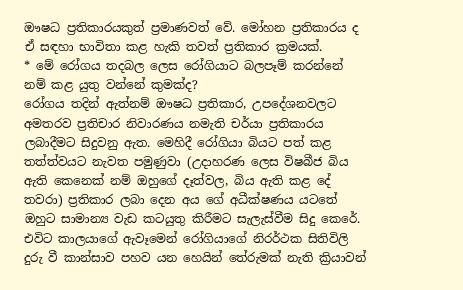ඖෂධ ප්‍රතිකාරයකුත් ප්‍රමාණවත් වේ. මෝහන ප්‍රතිකාරය ද ඒ සඳහා භාවිතා කළ හැකි තවත් ප්‍රතිකාර ක්‍රමයක්.
* මේ රෝගය තදබල ලෙස රෝගියාට බලපෑම් කරන්නේ නම් කළ යුතු වන්නේ කුමක්ද?
රෝගය තදින් ඇත්නම් ඖෂධ ප්‍රතිකාර, උපදේශනවලට අමතරව ප්‍රතිචාර නිවාරණය නමැති චර්යා ප්‍රතිකාරය ලබාදීමට සිදුවනු ඇත. මෙහිදී රෝගියා බියට පත් කළ තත්ත්වයට නැවත පමුණුවා (උදාහරණ ලෙස විෂබීජ බිය ඇති කෙනෙක් නම් ඔහුගේ දෑත්වල, බිය ඇති කළ දේ තවරා) ප්‍රතිකාර ලබා දෙන අය ගේ අධීක්ෂණය යටතේ ඔහුට සාමාන්‍ය වැඩ කටයුතු කිරීමට සැලැස්වීම සිදු කෙරේ. එවිට කාලයාගේ ඇවෑමෙන් රෝගියාගේ නිරර්ථක සිතිවිලි දුරු වී කාන්සාව පහව යන හෙයින් තේරුමක් නැති ක්‍රියාවන්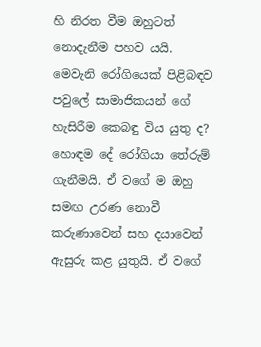හි නිරත වීම ඔහුටත් නොදැනීම පහව යයි.
මෙවැනි රෝගියෙක් පිළිබඳව පවුලේ සාමාජිකයන් ගේ හැසිරීම කෙබඳු විය යුතු ද?
හොඳම දේ රෝගියා තේරුම් ගැනීමයි. ඒ වගේ ම ඔහු සමඟ උරණ නොවී කරුණාවෙන් සහ දයාවෙන් ඇසුරු කළ යුතුයි. ඒ වගේ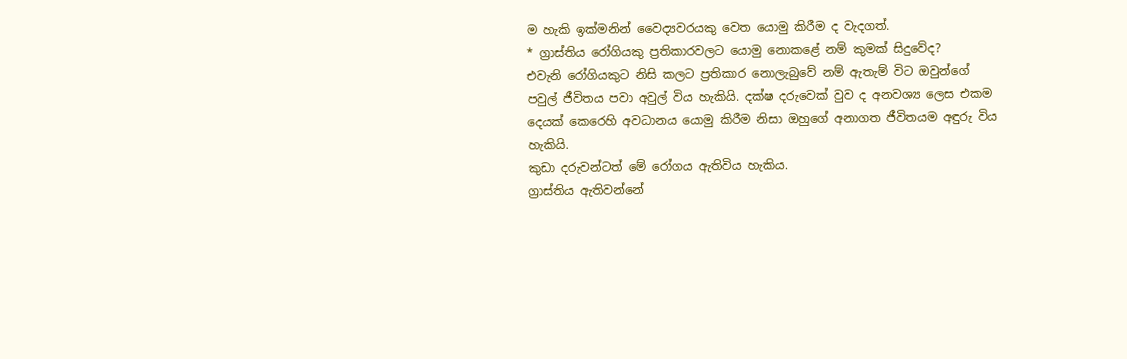ම හැකි ඉක්මනින් වෛද්‍යවරයකු වෙත යොමු කිරීම ද වැදගත්.
* ග්‍රාස්තිය රෝගියකු ප්‍රතිකාරවලට යොමු නොකළේ නම් කුමක් සිදුවේද?
එවැනි රෝගියකුට නිසි කලට ප්‍රතිකාර නොලැබුවේ නම් ඇතැම් විට ඔවුන්ගේ පවුල් ජීවිතය පවා අවුල් විය හැකියි‍. දක්ෂ දරුවෙක් වුව ද අනවශ්‍ය ලෙස එකම දෙයක් කෙරෙහි අවධානය යොමු කිරීම නිසා ඔහුගේ අනාගත ජීවිතයම අඳුරු විය හැකියි.
කුඩා දරුවන්ටත් මේ රෝගය ඇතිවිය හැකිය.
ග්‍රාස්තිය ඇතිවන්නේ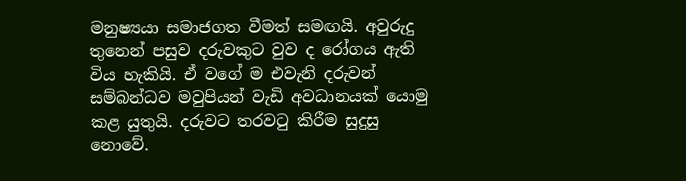මනුෂ්‍යයා සමාජගත වීමත් සමඟයි. අවුරුදු තුනෙන් පසුව දරුවකුට වුව ද රෝගය ඇති විය හැකියි. ඒ වගේ ම ‍එවැනි දරුවන් සම්බන්ධව මවුපියන් වැඩි අවධානයක් යොමු කළ යුතුයි. දරුවට තරවටු කිරීම සුදුසු නොවේ.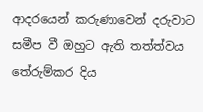ආදරයෙන් කරුණාවෙන් දරුවාට සමීප වී ඔහුට ඇති තත්ත්වය තේරුම්කර දිය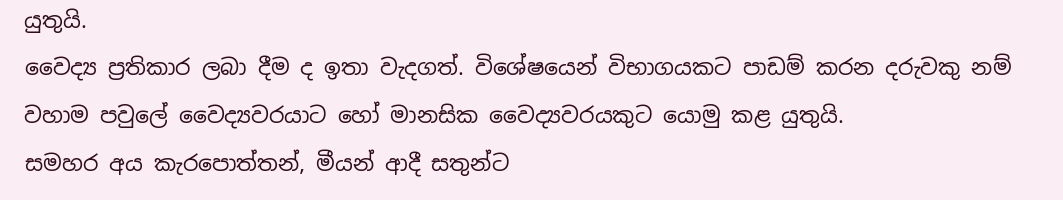යුතුයි.
වෛද්‍ය ප්‍රතිකාර ලබා දීම ද ඉතා වැදගත්. විශේෂයෙන් විභාගයකට පාඩම් කරන දරුවකු නම් වහාම පවුලේ වෛද්‍යවරයාට හෝ මානසික වෛද්‍යවරයකුට යොමු කළ යුතුයි.
සමහර අය කැරපොත්තන්, මීයන් ආදී සතුන්ට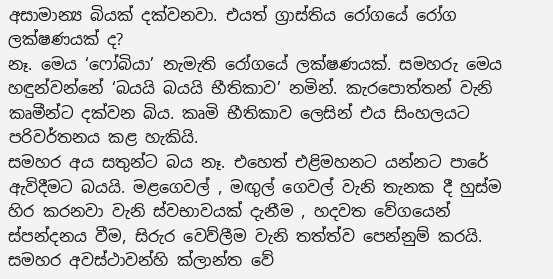අසාමාන්‍ය බියක් දක්වනවා. එයත් ග්‍රාස්තිය රෝගයේ රෝග ලක්ෂණයක් ද?
නෑ. මෙය ‘ෆෝබියා’ නැමැති රෝගයේ ලක්ෂණයක්. සමහරු මෙය හඳුන්වන්නේ ‘බයයි බයයි භීතිකාව’ නමින්. කැරපොත්තන් වැනි කෘමීන්ට දක්වන බිය. කෘමි භීතිකාව ලෙසින් එය සිංහලයට පරිවර්තනය කළ හැකියි.
සමහර අය සතුන්ට බය නෑ. එහෙත් එළිමහනට යන්නට පාරේ ඇවිදීමට බයයි. මළගෙවල් , මඟුල් ගෙවල් වැනි තැනක දී හුස්ම හිර‍ කරනවා වැනි ස්වභාවයක් දැනීම , හදවත වේගයෙන් ස්පන්දනය වීම, සිරුර වෙව්ලීම වැනි තත්ත්ව පෙන්නුම් කරයි. සමහර අවස්ථාවන්හි ක්ලාන්ත වේ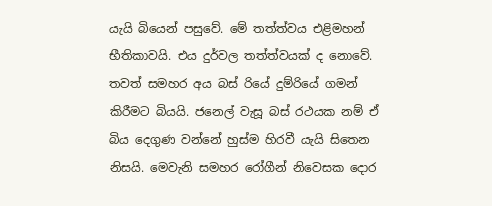යැයි බියෙන් පසුවේ. මේ තත්ත්වය එළිමහන් භීතිකාවයි. එය දුර්වල තත්ත්වයක් ද නොවේ.
තවත් සමහර අය බස් රියේ දුම්රියේ ගමන් කිරීමට බියයි. ජනෙල් වැසූ බස් රථයක නම් ඒ බිය දෙගුණ වන්නේ හුස්ම හිරවී යැයි සිතෙන නිසයි. මෙවැනි සමහර රෝගීන් නිවෙසක දොර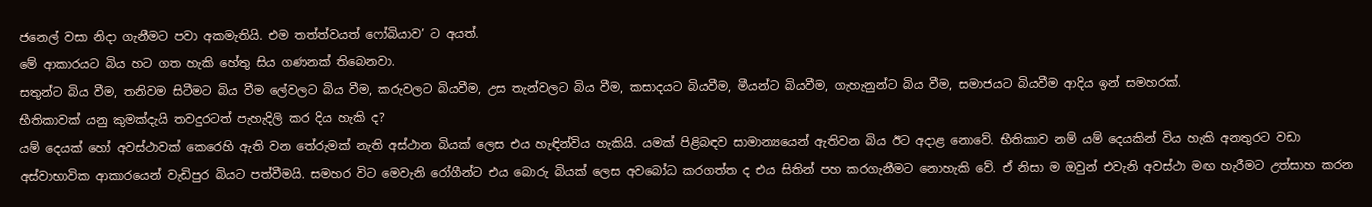ජනෙල් වසා නිදා ගැනීමට පවා අකමැතියි. එම තත්ත්වයත් ෆෝබියාව‍’ ට අයත්.
මේ ආකාරයට බිය හට ගත හැකි හේතු සිය ගණනක් තිබෙනවා.
සතුන්ට බිය වීම, තනිවම සිටීමට බිය වීම ලේවලට බිය වීම, කරුවලට බියවීම, උස තැන්වලට බිය වීම, කසාදයට බියවීම, මීයන්ට බියවීම, ගැහැනුන්ට බිය වීම, සමාජයට බියවීම ආදිය ඉන් සමහරක්.
භීතිකාවක් යනු කුමක්දැයි තවදුරටත් පැහැදිලි කර දිය හැකි ද?
යම් දෙයක් හෝ අවස්ථාවක් කෙරෙහි ඇති වන තේරුමක් නැති අස්ථාන බියක් ලෙස එය හැඳින්විය හැකියි. යමක් පිළිබඳව සාමාන්‍යයෙන් ඇතිවන බිය ඊට අදාළ නොවේ. භීතිකාව නම් යම් දෙයකින් විය හැකි අනතුරට වඩා අස්වාභාවික ආකාරයෙන් වැඩිපුර බියට පත්වීමයි. සමහර විට මෙවැනි රෝගීන්ට එය බොරු බියක් ලෙස අවබෝධ කරගත්ත ද එය සිතින් පහ කරගැනීමට නොහැකි වේ. ඒ නිසා ම ඔවුන් එවැනි අවස්ථා මඟ හැරීමට උත්සාහ කරන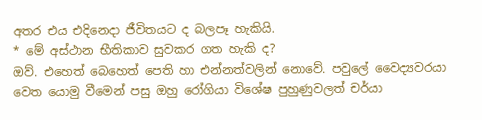අතර‍ එය එදිනෙදා ජීවිතයට ද බලපෑ හැකියි.
* මේ අස්ථාන භීතිකාව සුවකර ගත හැකි ද?
ඔව්. එහෙත් බෙහෙත් පෙති හා එන්නත්වලින් නොවේ. පවුලේ වෛද්‍යවරයා වෙත යොමු වීමෙන් පසු ඔහු රෝගියා විශේෂ පුහුණුවලත් චර්යා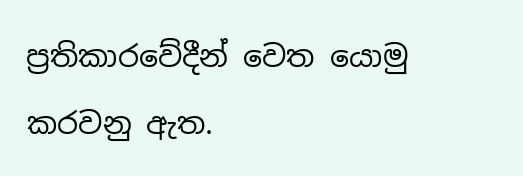ප්‍රතිකාරවේදීන් වෙත යොමු කරවනු ඇත.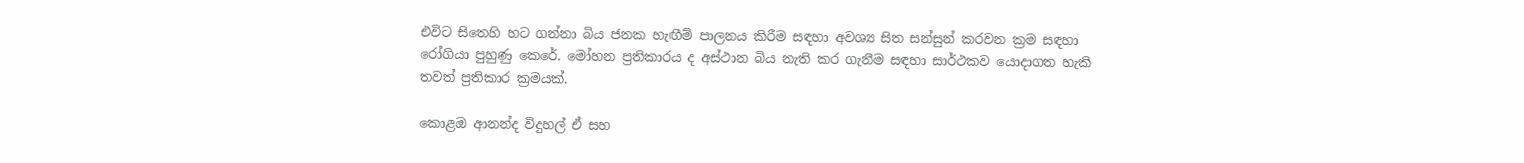එවිට සිතෙහි හට ගන්නා බිය ජනක හැඟීම් පාලනය කිරීම සඳහා අවශ්‍ය සිත සන්සුන් කරවන ක්‍රම සඳහා රෝගියා පුහුණු කෙරේ. මෝහන ප්‍රතිකාරය ද අස්ථාන බිය නැති කර ගැනීම සඳහා සාර්ථකව යොදාගත හැකි තවත් ප්‍රතිකාර ක්‍රමයක්.

කොළඔ ආනන්ද විදුහල් ඒ සහ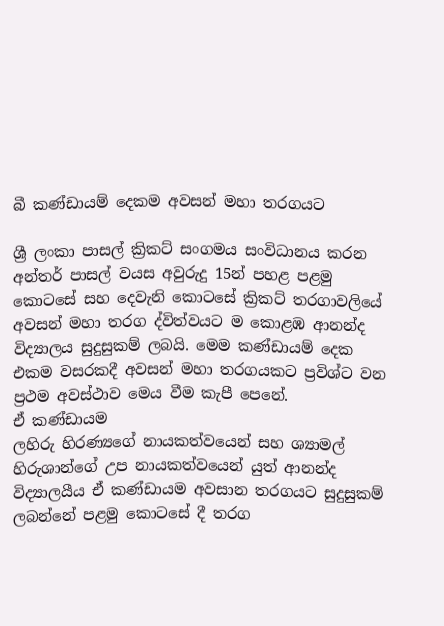බී කණ්ඩායම් දෙකම අවසන් මහා තරගයට

ශ්‍රී ලංකා පාසල් ක්‍රිකට් සංගමය සංවිධානය කරන අන්තර් පාසල් වයස අවුරුදු 15න් පහළ පළමු කොටසේ සහ දෙවැනි කොටසේ ක්‍රිකට් තරගාවලියේ අවසන් මහා තරග ද්විත්වයට ම කොළඹ ආනන්ද විද්‍යාලය සුදුසුකම් ලබයි. මෙම කණ්ඩායම් දෙක එකම වසරකදී අවසන් මහා තරගයකට ප්‍රවිශ්ට වන ප්‍රථම අවස්ථාව මෙය වීම කැපී පෙනේ.
ඒ කණ්ඩායම
ලහිරු හිරණ්‍යගේ නායකත්වයෙන් සහ ශ්‍යාමල් හිරුශාන්ගේ උප නායකත්වයෙන් යුත් ආනන්ද විද්‍යාලයීය ඒ කණ්ඩායම අවසාන තරගයට සුදුසුකම් ලබන්නේ පළමු කොටසේ දී තරග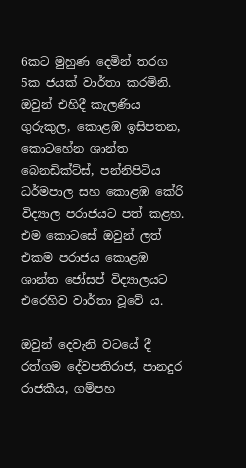6කට මුහුණ දෙමින් තරග 5ක ජයක් වාර්තා කරමිනි. ඔවුන් එහිදී කැලණිය ගුරුකුල, කොළඹ ඉසිපතන, කොටහේන ශාන්ත බෙනඩික්ට්ස්, පන්නිපිටිය ධර්මපාල සහ කොළඹ කේරි විද්‍යාල පරාජයට පත් කළහ. එම කොටසේ ඔවුන් ලත්  එකම පරාජය කොළඹ ශාන්ත ජෝසප් විද්‍යාලයට එරෙහිව වාර්තා වූවේ ය.

ඔවුන් දෙවැනි වටයේ දී රත්ගම දේවපතිරාජ, පානදුර රාජකීය, ගම්පහ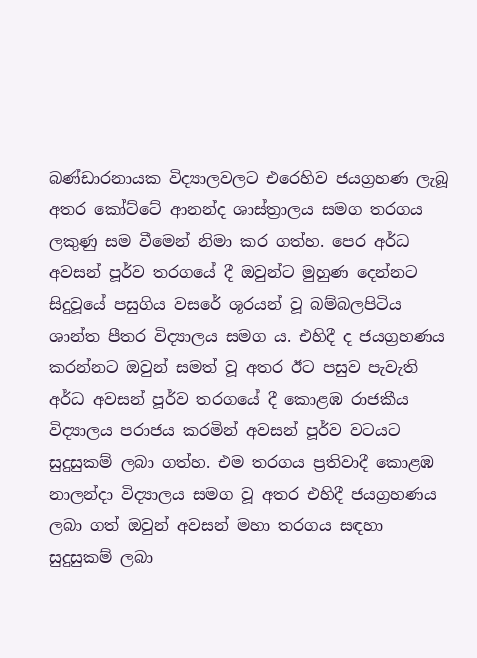බණ්ඩාරනායක විද්‍යාලවලට එරෙහිව ජයග්‍රහණ ලැබූ අතර කෝට්ටේ ආනන්ද ශාස්ත්‍රාලය සමග තරගය ලකුණු සම වීමෙන් නිමා කර ගත්හ. පෙර අර්ධ අවසන් පූර්ව තරගයේ දී ඔවුන්ට මුහුණ දෙන්නට සිදුවූයේ පසුගිය වසරේ ශූරයන් වූ බම්බලපිටිය ශාන්ත පීතර විද්‍යාලය සමග ය. එහිදී ද ජයග්‍රහණය කරන්නට ඔවුන් සමත් වූ අතර ඊට පසුව පැවැති අර්ධ අවසන් පූර්ව තරගයේ දී කොළඹ රාජකීය විද්‍යාලය පරාජය කරමින් අවසන් පූර්ව වටයට සුදුසුකම් ලබා ගත්හ. එම තරගය ප්‍රතිවාදී කොළඹ නාලන්දා විද්‍යාලය සමග වූ අතර එහිදී ජයග්‍රහණය ලබා ගත් ඔවුන් අවසන් මහා තරගය සඳහා සුදුසුකම් ලබා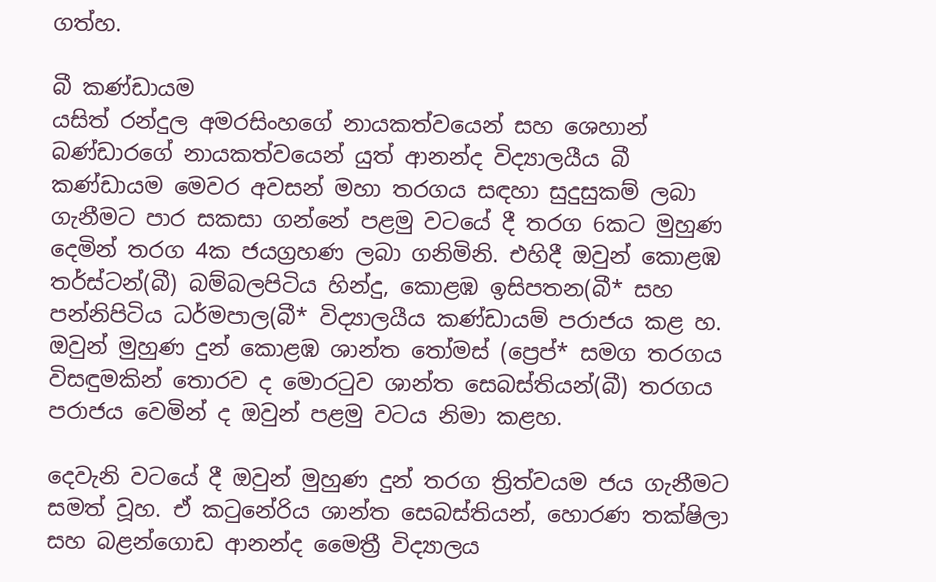ගත්හ.

බී කණ්ඩායම
යසිත් රන්දුල අමරසිංහගේ නායකත්වයෙන් සහ ශෙහාන් බණ්ඩාරගේ නායකත්වයෙන් යුත් ආනන්ද විද්‍යාලයීය බී කණ්ඩායම මෙවර අවසන් මහා තරගය සඳහා සුදුසුකම් ලබා ගැනීමට පාර සකසා ගන්නේ පළමු වටයේ දී තරග 6කට මුහුණ දෙමින් තරග 4ක ජයග්‍රහණ ලබා ගනිමිනි. එහිදී ඔවුන් කොළඹ තර්ස්ටන්(බී) බම්බලපිටිය හින්දු, කොළඹ ඉසිපතන(බී* සහ පන්නිපිටිය ධර්මපාල(බී* විද්‍යාලයීය කණ්ඩායම් පරාජය කළ හ. ඔවුන් මුහුණ දුන් කොළඹ ශාන්ත තෝමස් (ප්‍රෙප්* සමග තරගය විසඳුමකින් තොරව ද මොරටුව ශාන්ත සෙබස්තියන්(බී) තරගය පරාජය වෙමින් ද ඔවුන් පළමු වටය නිමා කළහ.

දෙවැනි වටයේ දී ඔවුන් මුහුණ දුන් තරග ත්‍රිත්වයම ජය ගැනීමට සමත් වූහ. ඒ කටුනේරිය ශාන්ත සෙබස්තියන්, හොරණ තක්ෂිලා සහ බළන්ගොඩ ආනන්ද මෛත්‍රී විද්‍යාලය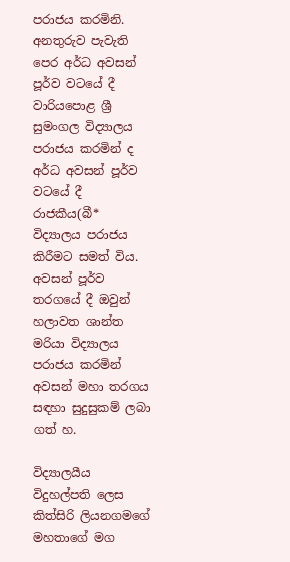පරාජය කරමිනි. අනතුරුව පැවැති පෙර අර්ධ අවසන් පූර්ව වටයේ දී වාරියපොළ ශ්‍රී සුමංගල විද්‍යාලය පරාජය කරමින් ද අර්ධ අවසන් පූර්ව වටයේ දී රාජකීය(බී* විද්‍යාලය පරාජය කිරීමට සමත් විය. අවසන් පූර්ව තරගයේ දී ඔවුන් හලාවත ශාන්ත මරියා විද්‍යාලය පරාජය කරමින් අවසන් මහා තරගය සඳහා සුදුසුකම් ලබා ගත් හ.

විද්‍යාලයීය විදුහල්පති ලෙස කිත්සිරි ලියනගමගේ මහතාගේ මග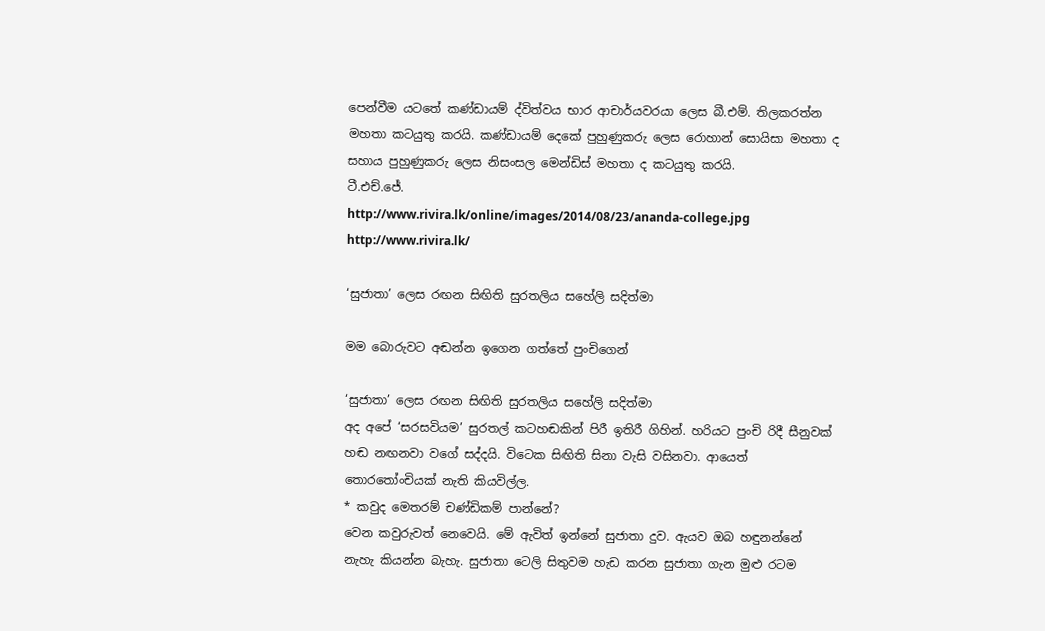පෙන්වීම යටතේ කණ්ඩායම් ද්විත්වය භාර ආචාර්යවරයා ලෙස බී.එම්. තිලකරත්න මහතා කටයුතු කරයි. කණ්ඩායම් දෙකේ පුහුණුකරු ලෙස රොහාන් සොයිසා මහතා ද සහාය පුහුණුකරු ලෙස නිසංසල මෙන්ඩිස් මහතා ද කටයුතු කරයි.
ටී.එච්.ජේ.
http://www.rivira.lk/online/images/2014/08/23/ananda-college.jpg
http://www.rivira.lk/

‘සුජාතා’ ලෙස රඟන සිඟිති සුරතලිය සහේලි සදිත්මා

මම බොරුවට අඬන්න ඉගෙන ගත්තේ පුංචිගෙන්

‘සුජාතා’ ලෙස රඟන සිඟිති සුරතලිය සහේලි සදිත්මා
අද අපේ ‘සරසවියම’ සුරතල් කටහඬකින් පිරී ඉතිරී ගිහින්. හරියට පුංචි රිදී සීනුවක් හඬ නඟනවා වගේ සද්දයි. විටෙක සිඟිති සිනා වැසි වසිනවා. ආයෙත් තොරතෝංචියක් නැති කියවිල්ල.
* කවුද මෙතරම් චණ්ඩිකම් පාන්නේ?
වෙන කවුරුවත් නෙවෙයි. මේ ඇවිත් ඉන්නේ සුජාතා දුව. ඇයව ඔබ හඳුනන්නේ නැහැ කියන්න බැහැ. සුජාතා ටෙලි සිතුවම හැඩ කරන සුජාතා ගැන මුළු රටම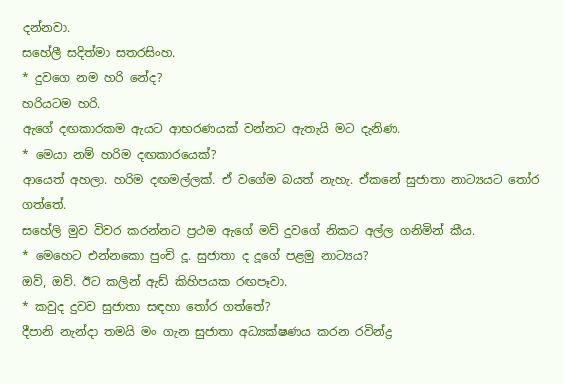දන්නවා.
සහේලී සදිත්මා සතරසිංහ.
* දුවගෙ නම හරි නේද?
හරියටම හරි.
ඇගේ දඟකාරකම ඇයට ආභරණයක් වන්නට ඇතැයි මට දැනිණ.
* මෙයා නම් හරිම දඟකාරයෙක්?
ආයෙත් අහලා. හරිම දඟමල්ලක්. ඒ වගේම බයත් නැහැ. ඒකනේ සුජාතා නාට්‍යයට තෝර ගත්තේ.
සහේලි මුව විවර කරන්නට ප්‍රථම ඇගේ මව් දුවගේ නිකට අල්ල ගනිමින් කීය.
* මෙහෙට එන්නකො පුංචි දූ. සුජාතා ද දූගේ පළමු නාට්‍යය?
ඔව්, ඔව්. ඊට කලින් ඇඩ් කිහිපයක රඟපෑවා.
* කවුද දුවව සුජාතා සඳහා තෝර ගත්තේ?
දීපානි නැන්දා තමයි මං ගැන සුජාතා අධ්‍යක්ෂණය කරන රවින්ද්‍ර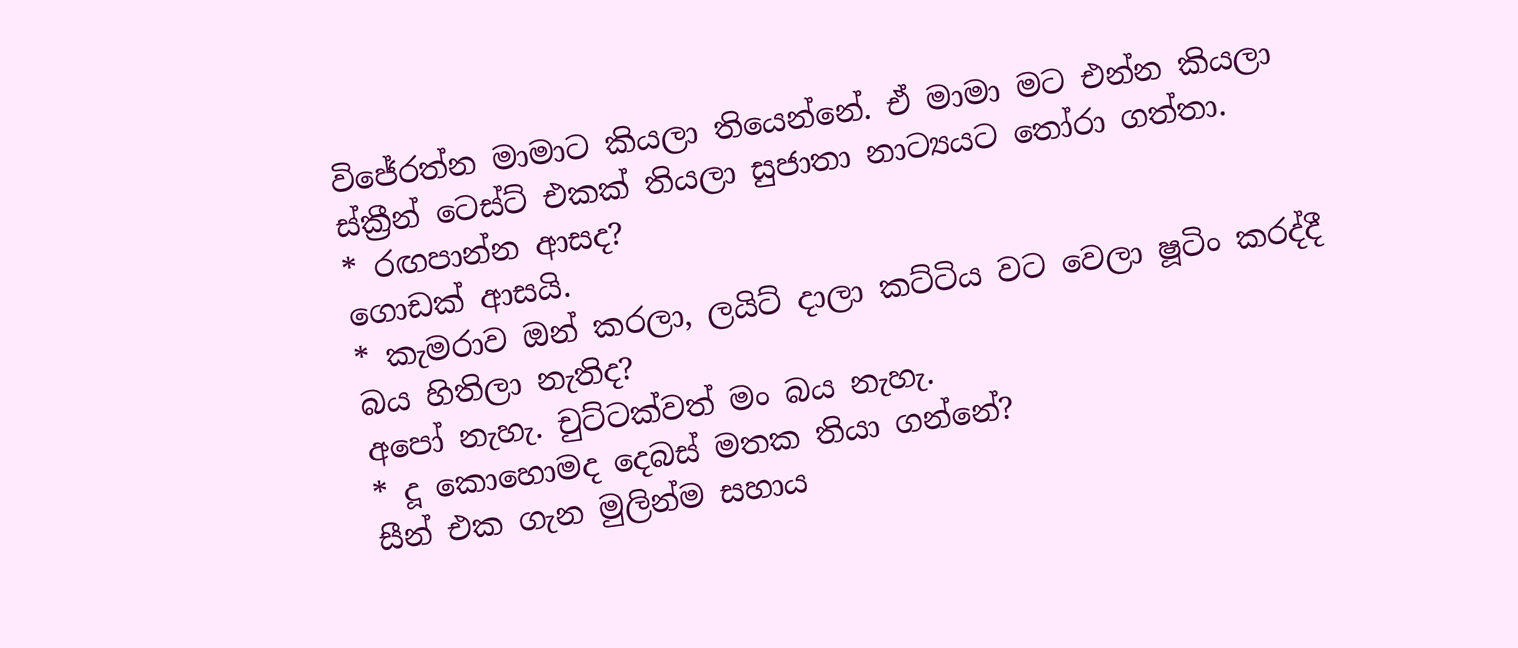විජේරත්න මාමාට කියලා තියෙන්නේ. ඒ මාමා මට එන්න කියලා ස්ක්‍රීන් ටෙස්ට් එකක් තියලා සුජාතා නාට්‍යයට තෝරා ගත්තා.
* රඟපාන්න ආසද?
ගොඩක් ආසයි.
* කැමරාව ඔන් කරලා, ලයිට් දාලා කට්ටිය වට වෙලා ෂූටිං කරද්දී බය හිතිලා නැතිද?
අපෝ නැහැ. චුට්ටක්වත් මං බය නැහැ.
* දූ කොහොමද දෙබස් මතක තියා ගන්නේ?
සීන් එක ගැන මුලින්ම සහාය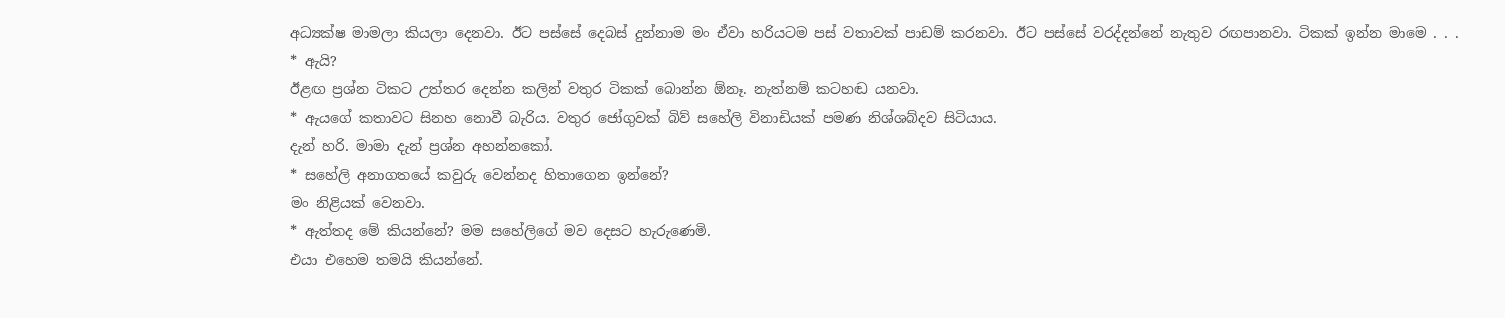අධ්‍යක්ෂ මාමලා කියලා දෙනවා. ඊට පස්සේ දෙබස් දුන්නාම මං ඒවා හරියටම පස් වතාවක් පාඩම් කරනවා. ඊට පස්සේ වරද්දන්නේ නැතුව රඟපානවා. ටිකක් ඉන්න මාමෙ . . .
* ඇයි?
ඊළඟ ප්‍රශ්න ටිකට උත්තර දෙන්න කලින් වතුර ටිකක් බොන්න ඕනෑ. නැත්නම් කටහඬ යනවා.
* ඇයගේ කතාවට සිනහ නොවී බැරිය. වතුර ජෝගුවක් බිව් සහේලි විනාඩියක් පමණ නිශ්ශබ්දව සිටියාය.
දැන් හරි. මාමා දැන් ප්‍රශ්න අහන්නකෝ.
* සහේලි අනාගතයේ කවුරු වෙන්නද හිතාගෙන ඉන්නේ?
මං නිළියක් වෙනවා.
* ඇත්තද මේ කියන්නේ? මම සහේලිගේ මව දෙසට හැරුණෙමි.
එයා එහෙම තමයි කියන්නේ.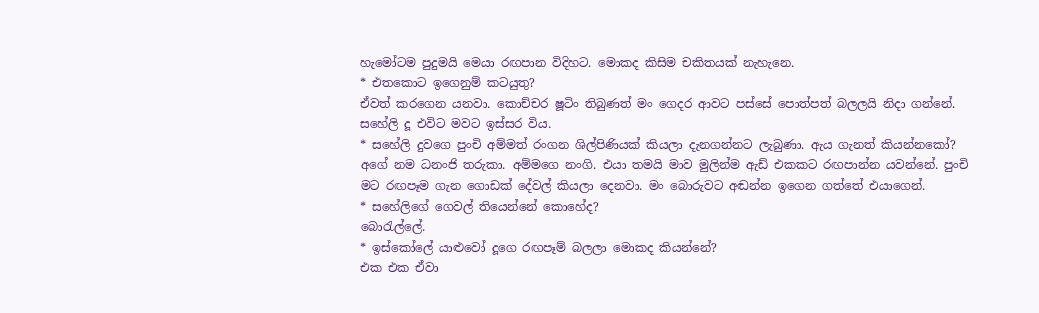හැමෝටම පුදුමයි මෙයා රඟපාන විදිහට. මොකද කිසිම චකිතයක් නැහැනෙ.
* එතකොට ඉගෙනුම් කටයුතු?
ඒවත් කරගෙන යනවා. කොච්චර ෂූටිං තිබුණත් මං ගෙදර ආවට පස්සේ පොත්පත් බලලයි නිදා ගන්නේ.
සහේලි දූ එවිට මවට ඉස්සර විය.
* සහේලි දුවගෙ පුංචි අම්මත් රංගන ශිල්පිණියක් කියලා දැනගන්නට ලැබුණා. ඇය ගැනත් කියන්නකෝ?
අගේ නම ධනංජි තරුකා. අම්මගෙ නංගි. එයා තමයි මාව මුලින්ම ඇඩ් එකකට රඟපාන්න යවන්නේ. පුංචි මට රඟපෑම ගැන ගොඩක් දේවල් කියලා දෙනවා. මං බොරුවට අඬන්න ඉගෙන ගත්තේ එයාගෙන්.
* සහේලිගේ ගෙවල් තියෙන්නේ කොහේද?
බොරැල්ලේ.
* ඉස්කෝලේ යාළුවෝ දූගෙ රඟපෑම් බලලා මොකද කියන්නේ?
එක එක ඒවා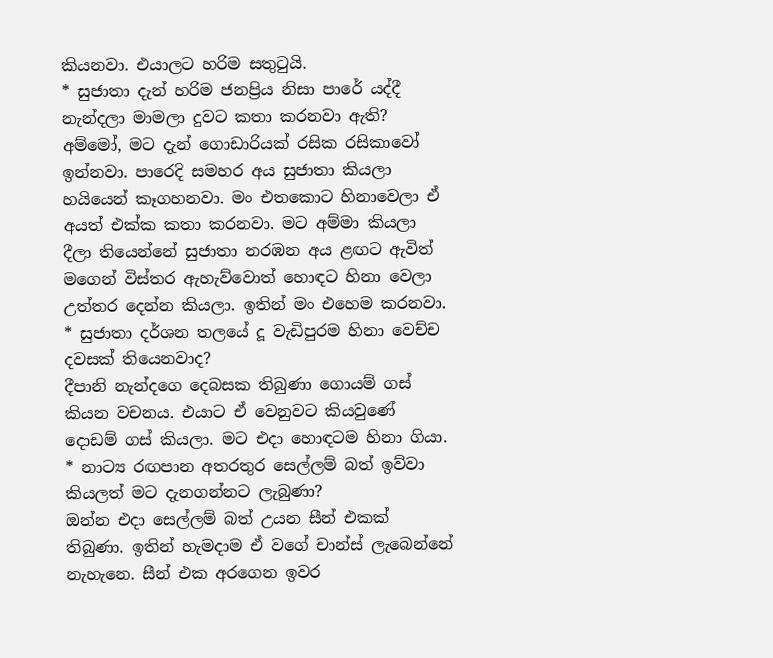කියනවා. එයාලට හරිම සතුටුයි.
* සුජාතා දැන් හරිම ජනප්‍රිය නිසා පාරේ යද්දී නැන්දලා මාමලා දුවට කතා කරනවා ඇති?
අම්මෝ, මට දැන් ගොඩාරියක් රසික රසිකාවෝ ඉන්නවා. පාරෙදි සමහර අය සුජාතා කියලා හයියෙන් කෑගහනවා. මං එතකොට හිනාවෙලා ඒ අයත් එක්ක කතා කරනවා. මට අම්මා කියලා දීලා තියෙන්නේ සුජාතා නරඹන අය ළඟට ඇවිත් මගෙන් විස්තර ඇහැව්වොත් හොඳට හිනා වෙලා උත්තර දෙන්න කියලා. ඉතින් මං එහෙම කරනවා.
* සුජාතා දර්ශන තලයේ දූ වැඩිපුරම හිනා වෙච්ච දවසක් තියෙනවාද?
දීපානි නැන්දගෙ දෙබසක තිබුණා ගොයම් ගස් කියන වචනය. එයාට ඒ වෙනුවට කියවුණේ දොඩම් ගස් කියලා. මට එදා හොඳටම හිනා ගියා.
* නාට්‍ය රඟපාන අතරතුර සෙල්ලම් බත් ඉව්වා කියලත් මට දැනගන්නට ලැබුණා?
ඔන්න එදා සෙල්ලම් බත් උයන සීන් එකක් තිබුණා. ඉතින් හැමදාම ඒ වගේ චාන්ස් ලැබෙන්නේ නැහැනෙ. සීන් එක අරගෙන ඉවර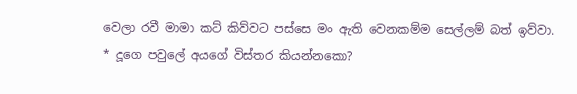වෙලා රවී මාමා කට් කිව්වට පස්සෙ මං ඇති වෙනකම්ම සෙල්ලම් බත් ඉව්වා.
* දූගෙ පවුලේ අයගේ විස්තර කියන්නකො?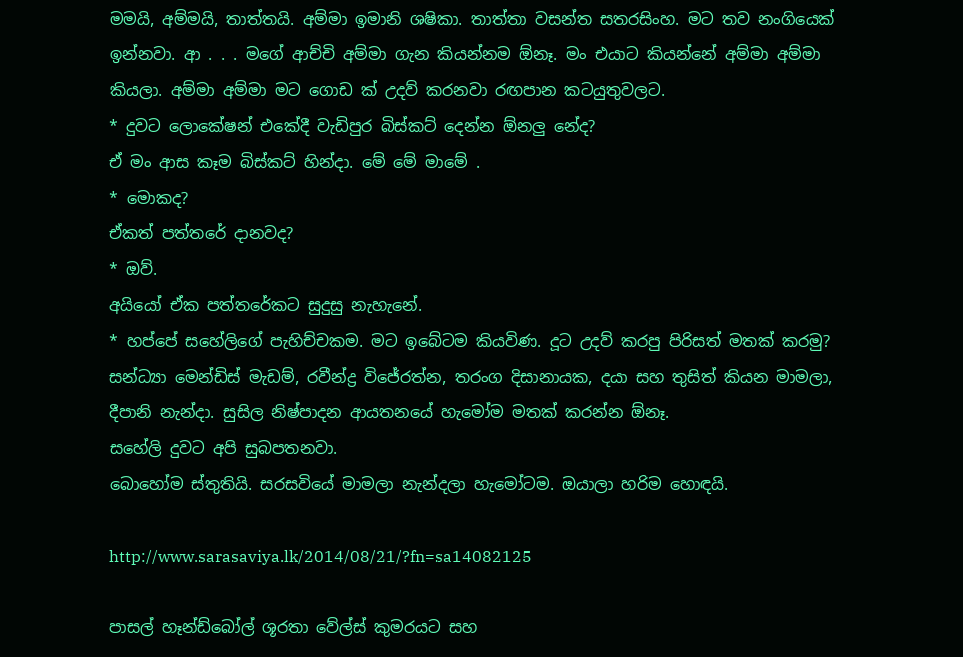මමයි, අම්මයි, තාත්තයි. අම්මා ඉමානි ශෂිකා. තාත්තා වසන්ත සතරසිංහ. මට තව නංගියෙක් ඉන්නවා. ආ . . . මගේ ආච්චි අම්මා ගැන කියන්නම ඕනෑ. මං එයාට කියන්නේ අම්මා අම්මා කියලා. අම්මා අම්මා මට ගොඩ ක් උදව් කරනවා රඟපාන කටයුතුවලට.
* දුවට ලොකේෂන් එකේදී වැඩිපුර බිස්කට් දෙන්න ඕනලු නේද?
ඒ මං ආස කෑම බිස්කට් හින්දා. මේ මේ මාමේ .
* මොකද?
ඒකත් පත්තරේ දානවද?
* ඔව්.
අයියෝ ඒක පත්තරේකට සුදුසු නැහැනේ.
* හප්පේ සහේලිගේ පැහිච්චකම. මට ඉබේටම කියවිණ. දූට උදව් කරපු පිරිසත් මතක් කරමු?
සන්ධ්‍යා මෙන්ඩිස් මැඩම්, රවීන්ද්‍ර විජේරත්න, තරංග දිසානායක, දයා සහ තුසිත් කියන මාමලා, දීපානි නැන්දා. සුසිල නිෂ්පාදන ආයතනයේ හැමෝම මතක් කරන්න ඕනෑ.
සහේලි දුවට අපි සුබපතනවා.
බොහෝම ස්තුතියි. සරසවියේ මාමලා නැන්දලා හැමෝටම. ඔයාලා හරිම හොඳයි.

http://www.sarasaviya.lk/2014/08/21/?fn=sa14082125

පාසල් හෑන්ඩ්බෝල් ශූරතා වේල්ස් කුමරයට සහ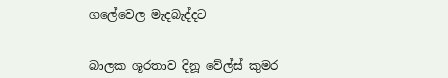ගලේවෙල මැදබැද්දට


බාලක ශූරතාව දිනූ වේල්ස් කුමර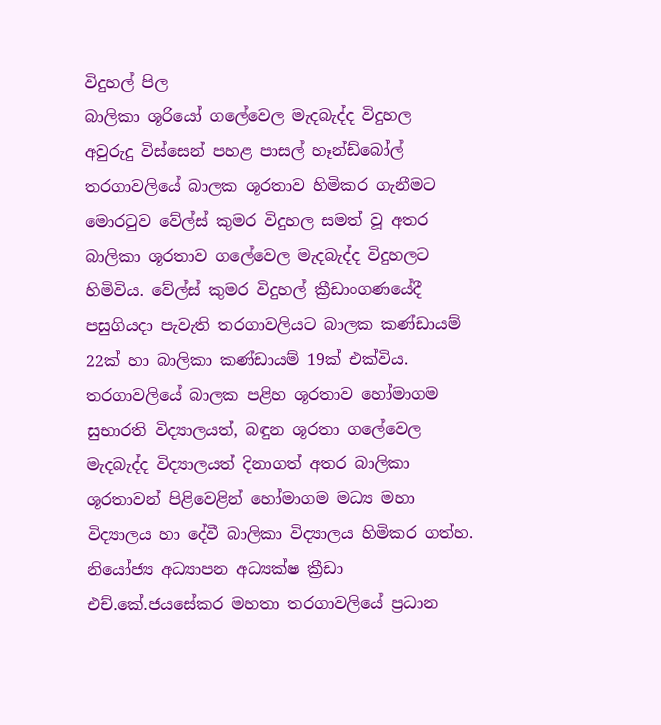විදුහල් පිල
බාලිකා ශූරියෝ ගලේවෙල මැදබැද්ද විදුහල
අවුරුදු විස්සෙන් පහළ පාසල් හෑන්ඩ්බෝල් තරගාවලියේ බාලක ශූරතාව හිමිකර ගැනීමට මොරටුව වේල්ස් කුමර විදුහල සමත් වූ අතර බාලිකා ශූරතාව ගලේවෙල මැදබැද්ද විදුහලට හිමිවිය. වේල්ස් කුමර විදුහල් ක්‍රීඩාංගණයේදී පසුගියදා පැවැති තරගාවලියට බාලක කණ්ඩායම් 22ක් හා බාලිකා කණ්ඩායම් 19ක් එක්විය.
තරගාවලියේ බාලක පළිහ ශූරතාව හෝමාගම සුභාරති විද්‍යාලයත්, බඳුන ශූරතා ගලේවෙල මැදබැද්ද විද්‍යාලයත් දිනාගත් අතර බාලිකා ශූරතාවන් පිළිවෙළින් හෝමාගම මධ්‍ය මහා විද්‍යාලය හා දේවී බාලිකා විද්‍යාලය හිමිකර ගත්හ.
නියෝජ්‍ය අධ්‍යාපන අධ්‍යක්ෂ ක්‍රීඩා එච්.කේ.ජයසේකර මහතා තරගාවලියේ ප්‍රධාන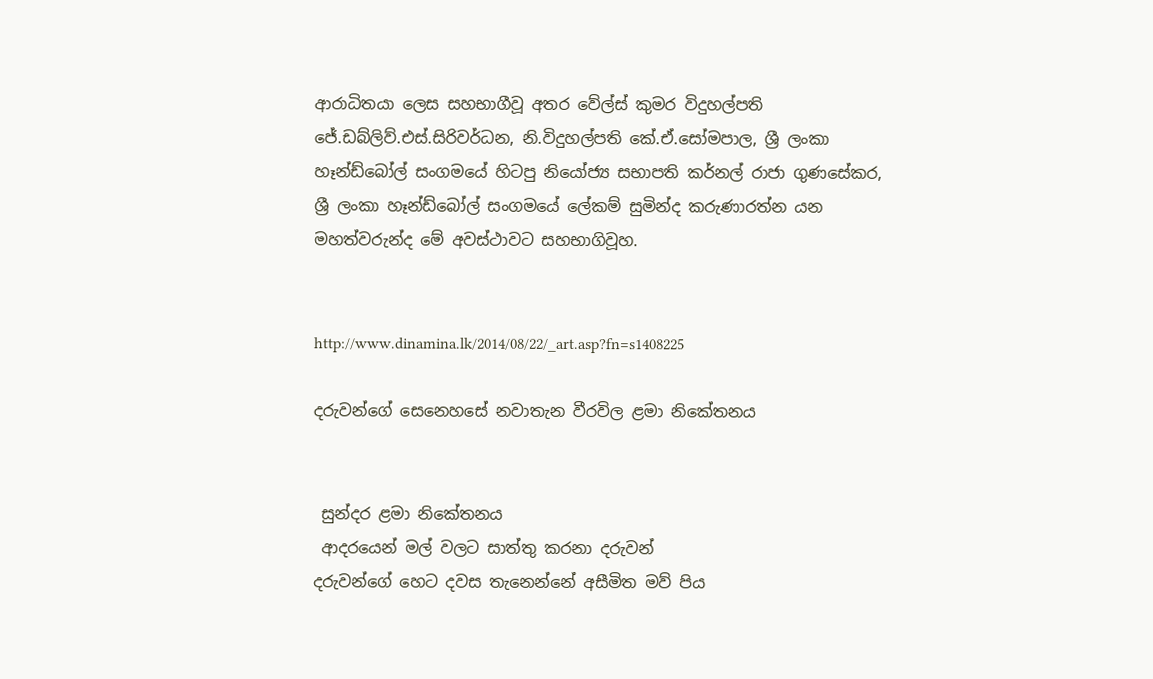ආරාධිතයා ලෙස සහභාගීවූ අතර වේල්ස් කුමර විදුහල්පති ජේ.ඩබ්ලිව්.එස්.සිරිවර්ධන, නි.විදුහල්පති කේ.ඒ.සෝමපාල, ශ්‍රී ලංකා හෑන්ඩ්බෝල් සංගම‍යේ හිටපු නියෝජ්‍ය සභාපති කර්නල් රාජා ‍ගුණසේකර, ශ්‍රී ලංකා හෑන්ඩ්බෝල් සංගමයේ ලේකම් සුමින්ද කරුණාරත්න යන මහත්වරුන්ද මේ අවස්ථාවට සහභාගිවූහ.


http://www.dinamina.lk/2014/08/22/_art.asp?fn=s1408225

දරුවන්ගේ සෙනෙහසේ නවාතැන වීරවිල ළමා නිකේතනය


 සුන්දර ළමා නිකේතනය
 ආදරයෙන් මල් වලට සාත්තු කරනා දරුවන්
දරුවන්ගේ හෙට දවස තැනෙන්නේ අසීමිත මව් පිය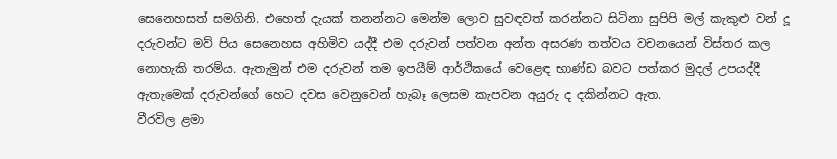සෙනෙහසත් සමගිනි. එහෙත් දැයක් තනන්නට මෙන්ම ලොව සුවඳවත් කරන්නට සිටිනා සුපිපි මල් කැකුළු වන් දූ දරුවන්ට මව් පිය සෙනෙහස අහිමිව යද්දී එම දරුවන් පත්වන අන්ත අසරණ තත්වය වචනයෙන් විස්තර කල නොහැකි තරම්ය. ඇතැමුන් එම දරුවන් තම ඉපයීම් ආර්ථිකයේ වෙළෙඳ භාණ්ඩ බවට පත්කර මුදල් උපයද්දී ඇතැමෙක් දරුවන්ගේ හෙට දවස වෙනුවෙන් හැබෑ ලෙසම කැපවන අයුරු ද දකින්නට ඇත.
වීරවිල ළමා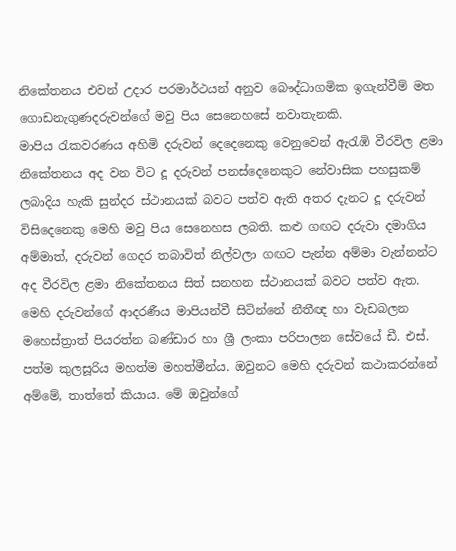නිකේතනය එවන් උදාර පරමාර්ථයන් අනුව බෞද්ධාගමික ඉගැන්වීම් මත ගොඩනැගුණදරුවන්ගේ මවු පිය සෙනෙහසේ නවාතැනකි.
මාපිය රැකවරණය අහිමි දරුවන් දෙදෙනෙකු වෙනුවෙන් ඇරැඹි වීරවිල ළමා නිකේතනය අද වන විට දූ දරුවන් පනස්දෙනෙකුට නේවාසික පහසුකම් ලබාදිය හැකි සුන්දර ස්ථානයක් බවට පත්ව ඇති අතර දැනට දූ දරුවන් විසිදෙනෙකු මෙහි මවු පිය සෙනෙහස ලබති. කළු ගඟට දරුවා දමාගිය අම්මාත්, දරුවන් ගෙදර තබාවිත් නිල්වලා ගඟට පැන්න අම්මා වැන්නන්ට අද වීරවිල ළමා නිකේතනය සිත් සනහන ස්ථානයක් බවට පත්ව ඇත.
මෙහි දරුවන්ගේ ආදරණීය මාපියන්වී සිටින්නේ නීතීඥ හා වැඩබලන මහෙස්ත්‍රාත් පියරත්න බණ්ඩාර හා ශ්‍රී ලංකා පරිපාලන සේවයේ ඩී. එස්. පත්ම කුලසූරිය මහත්ම මහත්මීන්ය. ඔවුනට මෙහි දරුවන් කථාකරන්නේ අම්මේ, තාත්තේ කියාය. මේ ඔවුන්ගේ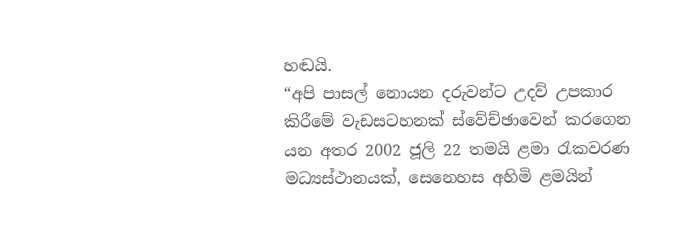හඬයි.
“අපි පාසල් නොයන දරුවන්ට උදව් උපකාර කිරීමේ වැඩසටහනක් ස්වේච්ඡාවෙන් කරගෙන යන අතර 2002 ජූලි 22 තමයි ළමා රැකවරණ මධ්‍යස්ථානයක්, සෙනෙහස අහිමි ළමයින්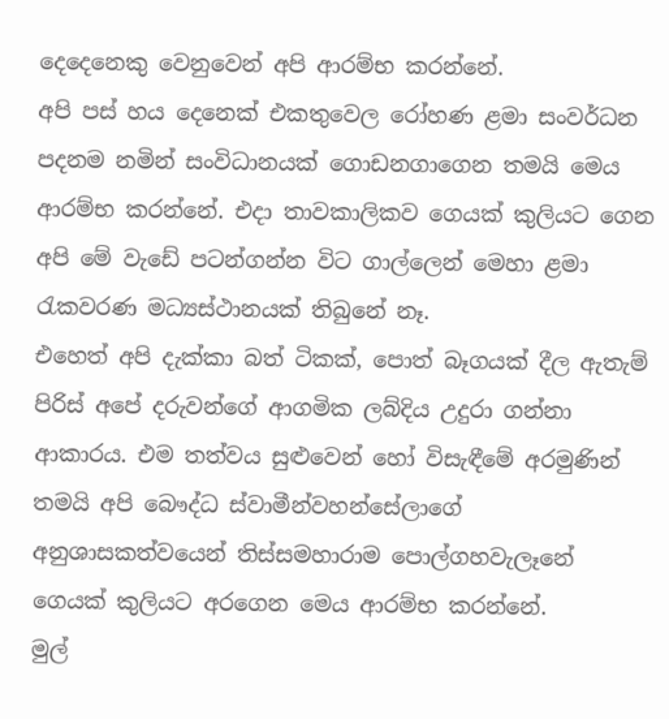දෙදෙනෙකු වෙනුවෙන් අපි ආරම්භ කරන්නේ.
අපි පස් හය දෙනෙක් එකතුවෙල රෝහණ ළමා සංවර්ධන පදනම නමින් සංවිධානයක් ගොඩනගාගෙන තමයි මෙය ආරම්භ කරන්නේ. එදා තාවකාලිකව ගෙයක් කුලියට ගෙන අපි මේ වැඩේ පටන්ගන්න විට ගාල්ලෙන් මෙහා ළමා රැකවරණ මධ්‍යස්ථානයක් තිබුනේ නෑ.
එහෙත් අපි දැක්කා බත් ටිකක්, පොත් බෑගයක් දීල ඇතැම් පිරිස් අපේ දරුවන්ගේ ආගමික ලබ්දිය උදුරා ගන්නා ආකාරය. එම තත්වය සුළුවෙන් හෝ විසැඳීමේ අරමුණින් තමයි අපි බෞද්ධ ස්වාමීන්වහන්සේලාගේ අනුශාසකත්වයෙන් තිස්සමහාරාම පොල්ගහවැලෑනේ ගෙයක් කුලියට අරගෙන මෙය ආරම්භ කරන්නේ.
මුල්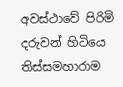අවස්ථාවේ පිරිමි දරුවන් හිටියෙ තිස්සමහාරාම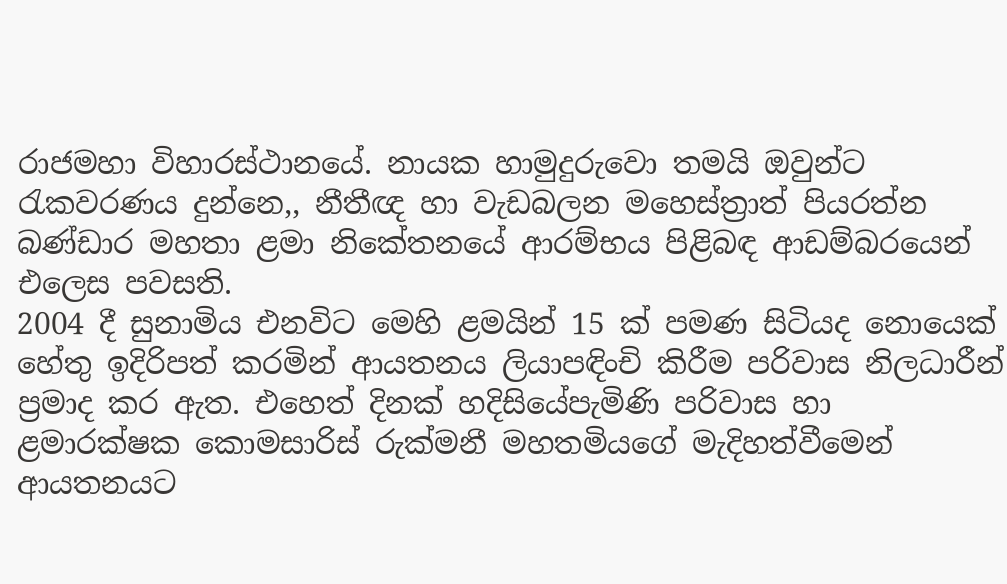රාජමහා විහාරස්ථානයේ. නායක හාමුදුරුවො තමයි ඔවුන්ට රැකවරණය දුන්නෙ,, නීතීඥ හා වැඩබලන මහෙස්ත්‍රාත් පියරත්න බණ්ඩාර මහතා ළමා නිකේතනයේ ආරම්භය පිළිබඳ ආඩම්බරයෙන් එලෙස පවසති.
2004 දී සුනාමිය එනවිට මෙහි ළමයින් 15 ක් පමණ සිටියද නොයෙක් හේතු ඉදිරිපත් කරමින් ආයතනය ලියාපඳිංචි කිරීම පරිවාස නිලධාරීන් ප්‍රමාද කර ඇත. එහෙත් දිනක් හදිසියේපැමිණි පරිවාස හා ළමාරක්ෂක කොමසාරිස් රුක්මනී මහතමියගේ මැදිහත්වීමෙන් ආයතනයට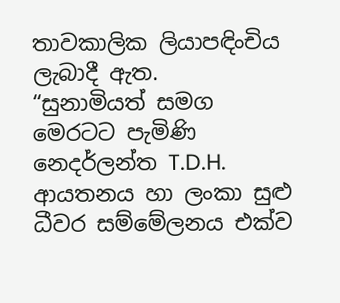තාවකාලික ලියාපඳිංචිය ලැබාදී ඇත.
“සුනාමියත් සමග මෙරටට පැමිණි නෙදර්ලන්ත T.D.H. ආයතනය හා ලංකා සුළු ධීවර සම්මේලනය එක්ව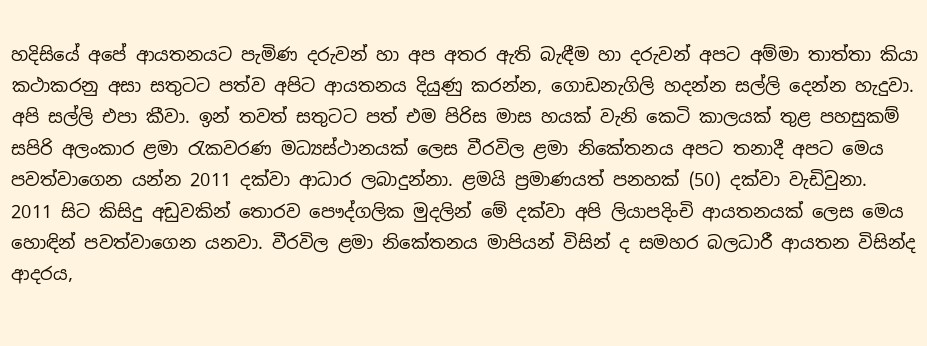හදිසියේ අපේ ආයතනයට පැමිණ දරුවන් හා අප අතර ඇති බැඳීම හා දරුවන් අපට අම්මා තාත්තා කියා කථාකරනු අසා සතුටට පත්ව අපිට ආයතනය දියුණු කරන්න, ගොඩනැගිලි හදන්න සල්ලි දෙන්න හැදුවා. අපි සල්ලි එපා කීවා. ඉන් තවත් සතුටට පත් එම පිරිස මාස හයක් වැනි කෙටි කාලයක් තුළ පහසුකම් සපිරි අලංකාර ළමා රැකවරණ මධ්‍යස්ථානයක් ලෙස වීරවිල ළමා නිකේතනය අපට තනාදී අපට මෙය පවත්වාගෙන යන්න 2011 දක්වා ආධාර ලබාදුන්නා. ළමයි ප්‍රමාණයත් පනහක් (50) දක්වා වැඩිවුනා.
2011 සිට කිසිදු අඩුවකින් තොරව පෞද්ගලික මුදලින් මේ දක්වා අපි ලියාපදිංචි ආයතනයක් ලෙස මෙය හොඳින් පවත්වාගෙන යනවා. වීරවිල ළමා නිකේතනය මාපියන් විසින් ද සමහර බලධාරී ආයතන විසින්ද ආදරය,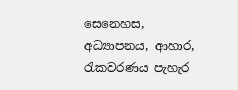සෙනෙහස, අධ්‍යාපනය, ආහාර, රැකවරණය පැහැර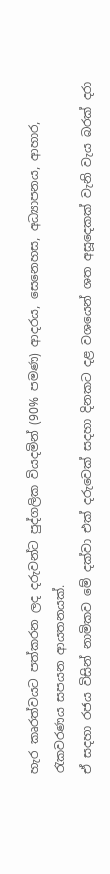හැර කෘරත්වයට පත්කරන ලද දරුවන්ට පුද්ගලික වියදමින් (90% පමණ) ආදරය, සෙනෙහස, අධ්‍යාපනය, ආහාර, රැකවරණය සපයන ආයතනයක්.
ඒ සදහා රජය විසින් නාමිකව මේ දක්වා එක් දරුවෙක් සදහා දිනකට දළ වශයෙන් ශත අසූදෙකක් වැනි වැය බරක් දරා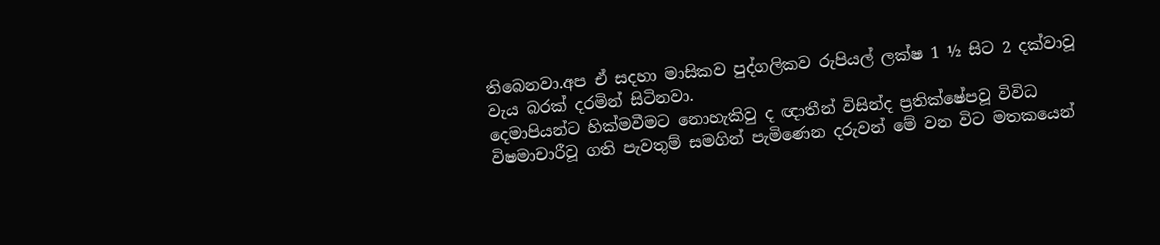තිබෙනවා.අප ඒ සදහා මාසිකව පුද්ගලිකව රුපියල් ලක්ෂ 1 ½ සිට 2 දක්වාවූ වැය බරක් දරමින් සිටිනවා.
දෙමාපියන්ට හික්මවීමට නොහැකිවු ද ඥාතීන් විසින්ද ප්‍රතික්ෂේපවූ විවිධ විෂමාචාරීවූ ගති පැවතුම් සමගින් පැමිණෙන දරුවන් මේ වන විට මතකයෙන්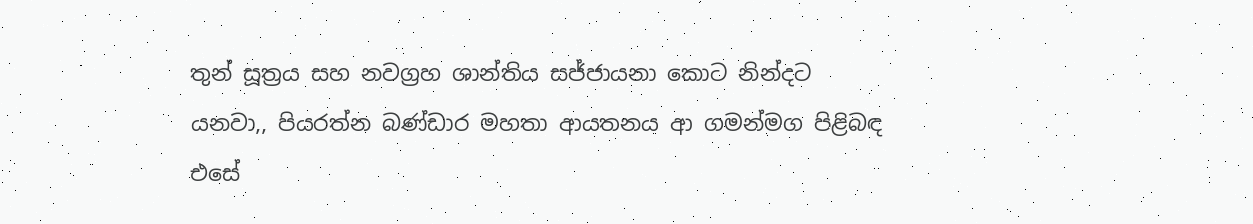තුන් සූත්‍රය සහ නවග්‍රහ ශාන්තිය සජ්ජායනා කොට නින්දට යනවා,, පියරත්න බණ්ඩාර මහතා ආයතනය ආ ගමන්මග පිළිබඳ එසේ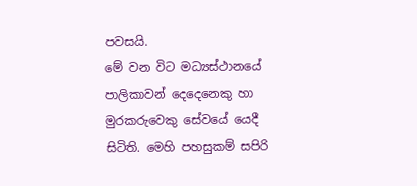පවසයි.
මේ වන විට මධ්‍යස්ථානයේ පාලිකාවන් දෙදෙනෙකු හා මුරකරුවෙකු සේවයේ යෙදී සිටිති. මෙහි පහසුකම් සපිරි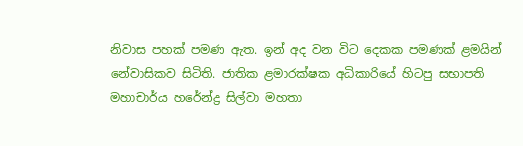නිවාස පහක් පමණ ඇත. ඉන් අද වන විට දෙකක පමණක් ළමයින් නේවාසිකව සිටිති. ජාතික ළමාරක්ෂක අධිකාරියේ හිටපු සභාපති මහාචාර්ය හරේන්ද්‍ර සිල්වා මහතා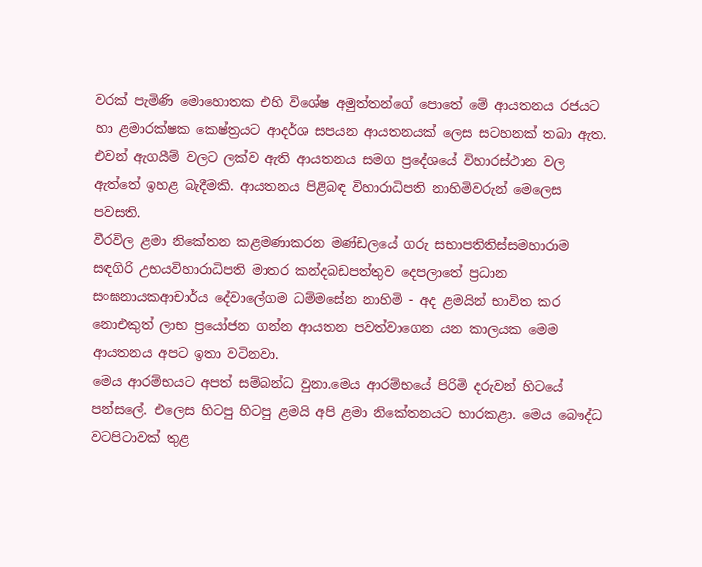වරක් පැමිණි මොහොතක එහි විශේෂ අමුත්තන්ගේ පොතේ මේ ආයතනය රජයට හා ළමාරක්ෂක කෙෂ්ත්‍රයට ආදර්ශ සපයන ආයතනයක් ලෙස සටහනක් තබා ඇත.
එවන් ඇගයීම් වලට ලක්ව ඇති ආයතනය සමග ප්‍රදේශයේ විහාරස්ථාන වල ඇත්තේ ඉහළ බැදීමකි. ආයතනය පිළිබඳ විහාරාධිපති නාහිමිවරුන් මෙලෙස පවසති.
වීරවිල ළමා නිකේතන කළමණාකරන මණ්ඩලයේ ගරු සභාපතිතිස්සමහාරාම සඳගිරි උභයවිහාරාධිපති මාතර කන්දබඩපත්තුව දෙපලාතේ ප්‍රධාන සංඝනායකආචාර්ය දේවාලේගම ධම්මසේන නාහිමි - අද ළමයින් භාවිත කර නොඑකුත් ලාභ ප්‍රයෝජන ගන්න ආයතන පවත්වාගෙන යන කාලයක මෙම ආයතනය අපට ඉතා වටිනවා.
මෙය ආරම්භයට අපත් සම්බන්ධ වුනා.මෙය ආරම්භයේ පිරිමි දරුවන් හිටයේ පන්සලේ. එලෙස හිටපු හිටපු ළමයි අපි ළමා නිකේතනයට භාරකළා. මෙය බෞද්ධ වටපිටාවක් තුළ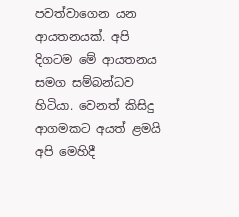පවත්වාගෙන යන ආයතනයක්. අපි දිගටම මේ ආයතනය සමග සම්බන්ධව හිටියා. වෙනත් කිසිදු ආගමකට අයත් ළමයි අපි මෙහිදී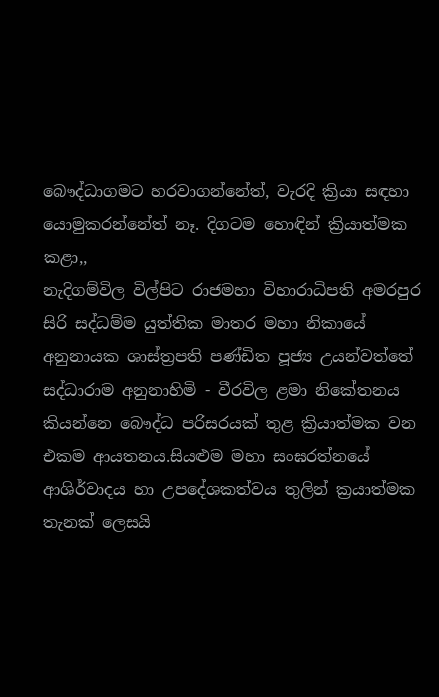බෞද්ධාගමට හරවාගන්නේත්, වැරදි ක්‍රියා සඳහා යොමුකරන්නේත් නෑ. දිගටම හොඳින් ක්‍රියාත්මක කළා,,
නැදිගම්විල විල්පිට රාජමහා විහාරාධිපති අමරපුර සිරි සද්ධම්ම යුත්තික මාතර මහා නිකායේ අනුනායක ශාස්ත්‍රපති පණ්ඩිත පූජ්‍ය උයන්වත්තේ සද්ධාරාම අනුනාහිමි - වීරවිල ළමා නිකේතනය කියන්නෙ බෞද්ධ පරිසරයක් තුළ ක්‍රියාත්මක වන එකම ආයතනය.සියළුම මහා සංඝරත්නයේ ආශිර්වාදය හා උපදේශකත්වය තුලින් ක්‍රයාත්මක තැනක් ලෙසයි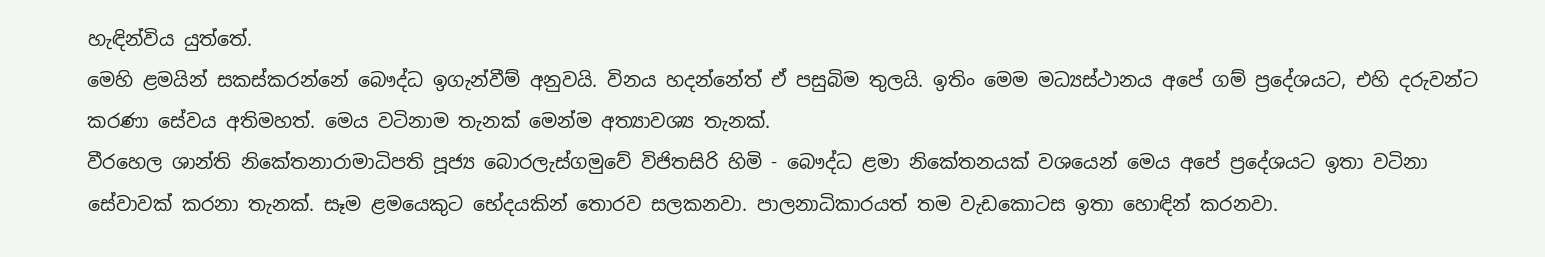හැඳින්විය යුත්තේ.
මෙහි ළමයින් සකස්කරන්නේ බෞද්ධ ඉගැන්වීම් අනුවයි. විනය හදන්නේත් ඒ පසුබිම තුලයි. ඉතිං මෙම මධ්‍යස්ථානය අපේ ගම් ප්‍රදේශයට, එහි දරුවන්ට කරණා සේවය අතිමහත්. මෙය වටිනාම තැනක් මෙන්ම අත්‍යාවශ්‍ය තැනක්.
වීරහෙල ශාන්ති නිකේතනාරාමාධිපති පූජ්‍ය බොරලැස්ගමුවේ විජිතසිරි හිමි - බෞද්ධ ළමා නිකේතනයක් වශයෙන් මෙය අපේ ප්‍රදේශයට ඉතා වටිනා සේවාවක් කරනා තැනක්. සෑම ළමයෙකුට භේදයකින් තොරව සලකනවා. පාලනාධිකාරයත් තම වැඩකොටස ඉතා හොඳින් කරනවා.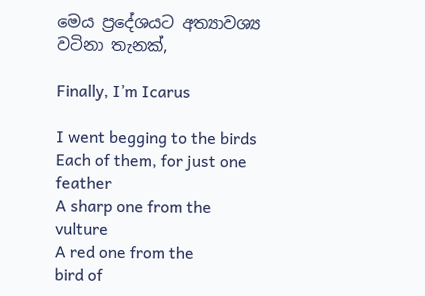මෙය ප්‍රදේශයට අත්‍යාවශ්‍ය වටිනා තැනක්,

Finally, I’m Icarus

I went begging to the birds
Each of them, for just one feather
A sharp one from the
vulture
A red one from the
bird of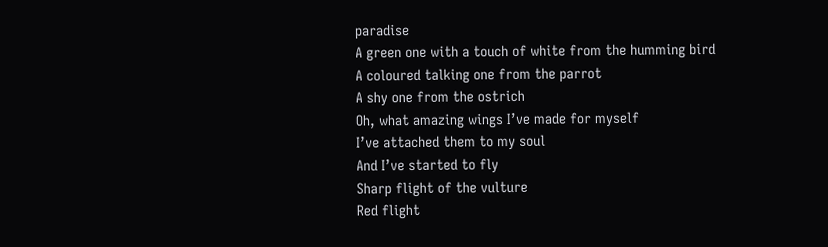paradise
A green one with a touch of white from the humming bird
A coloured talking one from the parrot
A shy one from the ostrich
Oh, what amazing wings I’ve made for myself
I’ve attached them to my soul
And I’ve started to fly
Sharp flight of the vulture
Red flight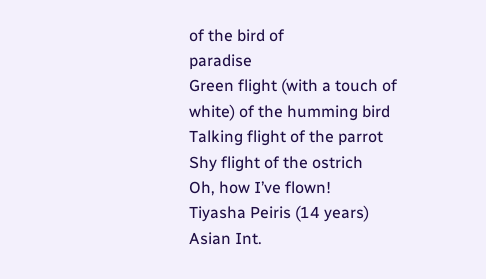of the bird of
paradise
Green flight (with a touch of white) of the humming bird
Talking flight of the parrot
Shy flight of the ostrich
Oh, how I’ve flown!
Tiyasha Peiris (14 years)
Asian Int.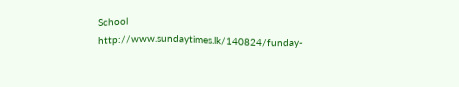School
http://www.sundaytimes.lk/140824/funday-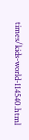times/kids-world-114540.html